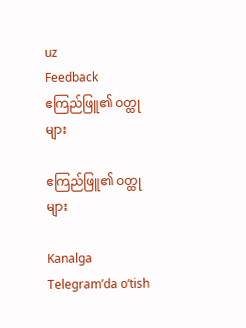uz
Feedback
ဧကြည်ဖြူ၏ ဝတ္ထုများ

ဧကြည်ဖြူ၏ ဝတ္ထုများ

Kanalga Telegram’da o‘tish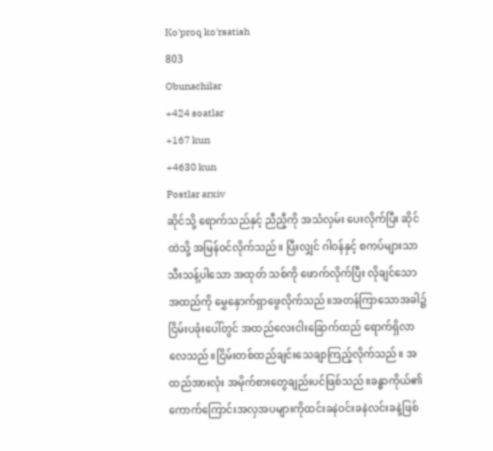Ko'proq ko'rsatish
803
Obunachilar
+424 soatlar
+167 kun
+4630 kun
Postlar arxiv
ဆိုင်သို့ ရောက်သည်နှင့် ညီညီ့ကို အသံလှမ်း ပေးလိုက်ပြီး ဆိုင်ထဲသို့ အမြန်၀င်လိုက်သည်။ ပြီးလျှင် ဂါဝန်နှင့် စကပ်များသာ သီးသန့်ပါသော အထုတ် သစ်ကို ဖောက်လိုက်ပြီး လိုချင်သော အထည်ကို မွှေနှောက်ရှာဖွေလိုက်သည်။အတန်ကြာသောအခါ၌ ငြိမ်းပခုံးပေါ်တွင် အထည်လေးငါးခြောက်ထည် ရောက်ရှိလာလေသည်။ငြိမ်းတစ်ထည်ချင်းသေချာကြည့်လိုက်သည်။ အထည်အားလုံး အမိုက်စားတွေချည်းပင်ဖြစ်သည်။ခန္ဓာကိုယ်၏ ကောက်ကြောင်းအလှအပများကိုထင်းခနဲဝင်းခနဲလင်းခနဲ့ဖြစ်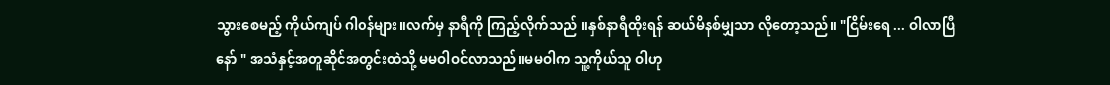သွားစေမည့် ကိုယ်ကျပ် ဂါ၀န်များ။လက်မှ နာရီကို ကြည့်လိုက်သည် ။နှစ်နာရီထိုးရန် ဆယ်မိနစ်မျှသာ လိုတော့သည်။ "ငြိမ်းရေ ... ဝါလာပြီနော် " အသံနှင့်အတူဆိုင်အတွင်းထဲသို့ မမဝါဝင်လာသည်။မမဝါက သူ့ကိုယ်သူ ဝါဟု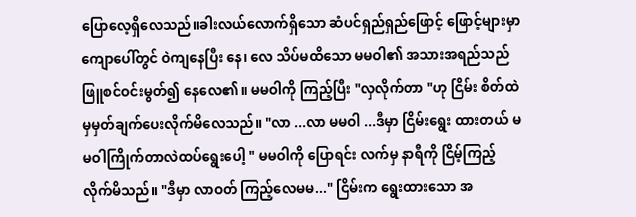ပြောလေ့ရှိလေသည်။ခါးလယ်လောက်ရှိသော ဆံပင်ရှည်ရှည်ဖြောင့် ဖြောင့်များမှာ ကျောပေါ်တွင် ဝဲကျနေပြီး နေ၊ လေ သိပ်မထိသော မမဝါ၏ အသားအရည်သည် ဖြူစင်ဝင်းမွတ်၍ နေလေ၏။ မမဝါကို ကြည့်ပြီး "လှလိုက်တာ "ဟု ငြိမ်း စိတ်ထဲမှမှတ်ချက်ပေးလိုက်မိလေသည်။ "လာ ...လာ မမဝါ ...ဒီမှာ ငြိမ်းရွေး ထားတယ် မမဝါကြိုက်တာလဲထပ်ရွေးပေါ့ " မမဝါကို ပြောရင်း လက်မှ နာရီကို ငြိမ့်ကြည့်လိုက်မိသည်။ "ဒီမှာ လာဝတ် ကြည့်လေမမ..." ငြိမ်းက ရွေးထားသော အ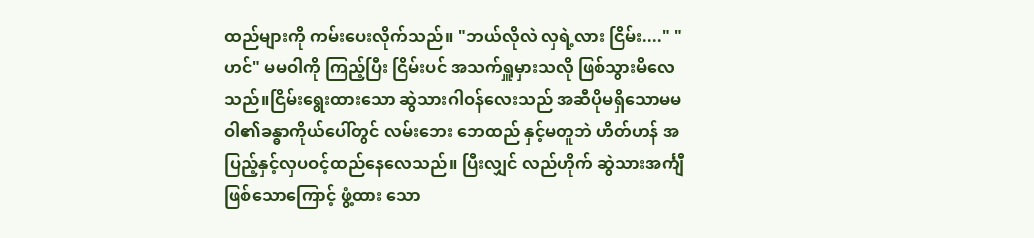ထည်များကို ကမ်းပေးလိုက်သည်။ "ဘယ်လိုလဲ လှရဲ့လား ငြိမ်း...." "ဟင်" မမဝါကို ကြည့်ပြီး ငြိမ်းပင် အသက်ရှူမှားသလို ဖြစ်သွားမိလေသည်။ငြိမ်းရွေးထားသော ဆွဲသားဂါဝန်လေးသည် အဆီပိုမရှိသောမမဝါ၏ခန္ဓာကိုယ်ပေါ်တွင် လမ်းဘေး ဘေထည် နှင့်မတူဘဲ ဟိတ်ဟန် အပြည့်နှင့်လှပဝင့်ထည်နေလေသည်။ ပြီးလျှင် လည်ဟိုက် ဆွဲသားအင်္ကျီဖြစ်သောကြောင့် ဖွံ့ထား သော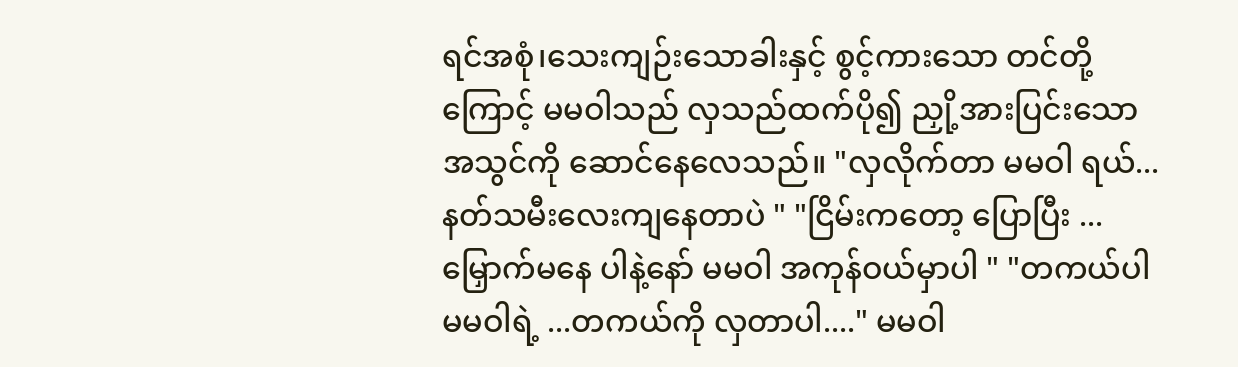ရင်အစုံ၊သေးကျဉ်းသောခါးနှင့် စွင့်ကားသော တင်တို့ကြောင့် မမဝါသည် လှသည်ထက်ပို၍ ညှို့အားပြင်းသော အသွင်ကို ဆောင်နေလေသည်။ "လှလိုက်တာ မမဝါ ရယ်...နတ်သမီးလေးကျနေတာပဲ " "ငြိမ်းကတော့ ပြောပြီး ... မြှောက်မနေ ပါနဲ့နော် မမဝါ အကုန်ဝယ်မှာပါ " "တကယ်ပါ မမဝါရဲ့ ...တကယ်ကို လှတာပါ...." မမဝါ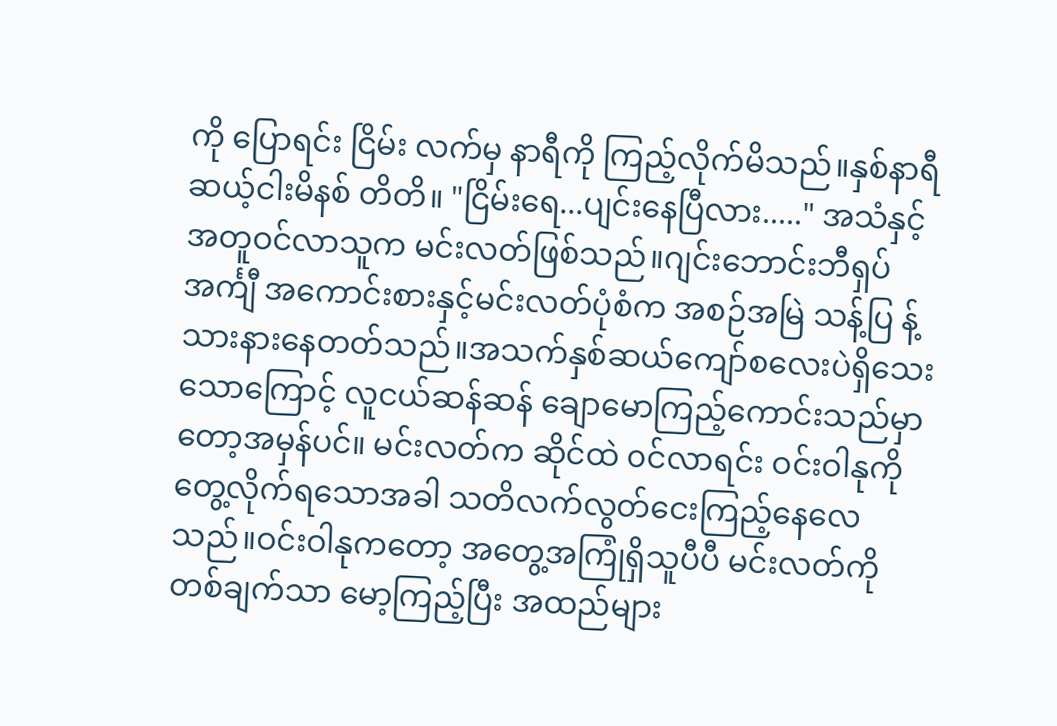ကို ပြောရင်း ငြိမ်း လက်မှ နာရီကို ကြည့်လိုက်မိသည်။နှစ်နာရီ ဆယ့်ငါးမိနစ် တိတိ။ "ငြိမ်းရေ...ပျင်းနေပြီလား....." အသံနှင့်အတူဝင်လာသူက မင်းလတ်ဖြစ်သည်။ဂျင်းဘောင်းဘီရှပ်အင်္ကျီ အကောင်းစားနှင့်မင်းလတ်ပုံစံက အစဉ်အမြဲ သန့်ပြ န့် သားနားနေတတ်သည်။အသက်နှစ်ဆယ်ကျော်စလေးပဲရှိသေးသောကြောင့် လူငယ်ဆန်ဆန် ချောမောကြည့်ကောင်းသည်မှာတော့အမှန်ပင်။ မင်းလတ်က ဆိုင်ထဲ ၀င်လာရင်း ဝင်းဝါနုကို တွေ့လိုက်ရသောအခါ သတိလက်လွတ်ငေးကြည့်နေလေသည်။ဝင်းဝါနုကတော့ အတွေ့အကြုံရှိသူပီပီ မင်းလတ်ကို တစ်ချက်သာ မော့ကြည့်ပြီး အထည်များ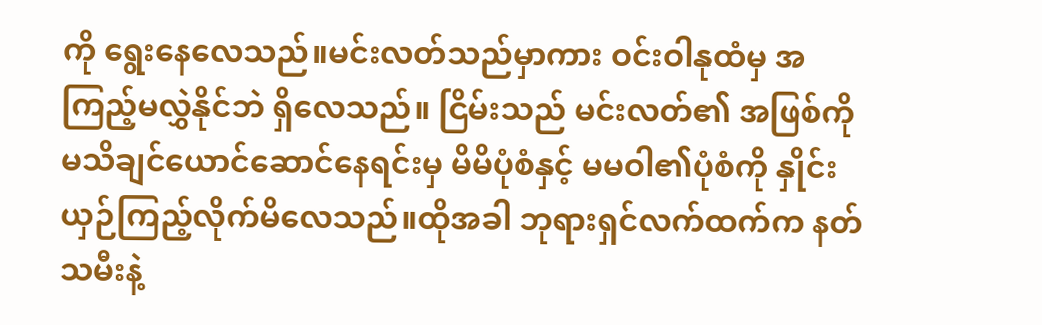ကို ရွေးနေလေသည်။မင်းလတ်သည်မှာကား ဝင်းဝါနုထံမှ အကြည့်မလွှဲနိုင်ဘဲ ရှိလေသည်။ ငြိမ်းသည် မင်းလတ်၏ အဖြစ်ကို မသိချင်ယောင်ဆောင်နေရင်းမှ မိမိပုံစံနှင့် မမဝါ၏ပုံစံကို နှိုင်းယှဉ်ကြည့်လိုက်မိလေသည်။ထိုအခါ ဘုရားရှင်လက်ထက်က နတ်သမီးနဲ့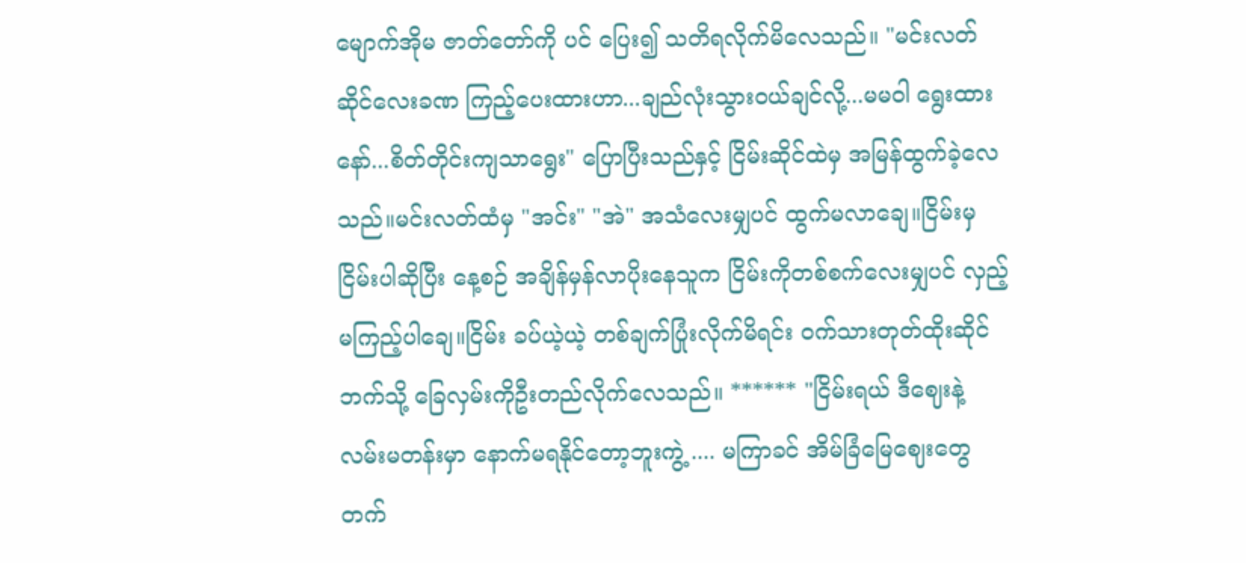မျောက်အိုမ ဇာတ်တော်ကို ပင် ပြေး၍ သတိရလိုက်မိလေသည်။ "မင်းလတ် ဆိုင်လေးခဏ ကြည့်ပေးထားဟာ...ချည်လုံးသွားဝယ်ချင်လို့...မမဝါ ရွေးထားနော်...စိတ်တိုင်းကျသာရွေး" ပြောပြီးသည်နှင့် ငြိမ်းဆိုင်ထဲမှ အမြန်ထွက်ခဲ့လေသည်။မင်းလတ်ထံမှ "အင်း" "အဲ" အသံလေးမျှပင် ထွက်မလာချေ။ငြိမ်းမှ ငြိမ်းပါဆိုပြီး နေ့စဉ် အချိန်မှန်လာပိုးနေသူက ငြိမ်းကိုတစ်စက်လေးမျှပင် လှည့်မကြည့်ပါချေ။ငြိမ်း ခပ်ယဲ့ယဲ့ တစ်ချက်ပြုံးလိုက်မိရင်း ဝက်သားတုတ်ထိုးဆိုင်ဘက်သို့ ခြေလှမ်းကိုဦးတည်လိုက်လေသည်။ ****** "ငြိမ်းရယ် ဒီဈေးနဲ့ လမ်းမတန်းမှာ နောက်မရနိုင်တော့ဘူးကွဲ့ .... မကြာခင် အိမ်ခြံမြေဈေးတွေတက်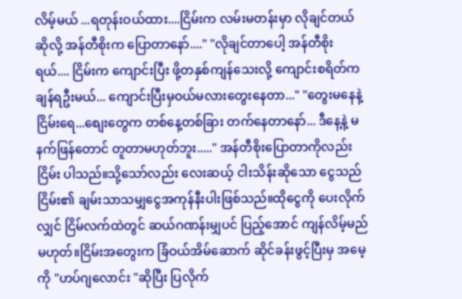လိမ့်မယ် ...ရတုန်းဝယ်ထား....ငြိမ်းက လမ်းမတန်းမှာ လိုချင်တယ်ဆိုလို့ အန်တီစိုးက ပြောတာနော်...." "လိုချင်တာပေါ့ အန်တီစိုးရယ်.... ငြိမ်းက ကျောင်းပြီး ဖို့တနှစ်ကျန်သေးလို့ ကျောင်းစရိတ်က ချန်ရဦးမယ်... ကျောင်းပြီးမှဝယ်မလားတွေးနေတာ..." "တွေးမနေနဲ့ ငြိမ်းရေ...စျေးတွေက တစ်နေ့တစ်ခြား တက်နေတာနော်... ဒီနေ့နဲ့ မနက်ဖြန်တောင် တူတာမဟုတ်ဘူး....." အန်တီစိုးပြောတာကိုလည်း ငြိမ်း ပါသည်။သို့သော်လည်း လေးဆယ့် ငါးသိန်းဆိုသော ငွေသည် ငြိမ်း၏ ချမ်းသာသမျှငွေအကုန်နီးပါးဖြစ်သည်။ထိုငွေကို ပေးလိုက်လျှင် ငြိမ်လက်ထဲတွင် ဆယ်ဂဏန်းမျှပင် ပြည့်အောင် ကျန်လိမ့်မည်မဟုတ်။ငြိမ်းအတွေးက ခြံဝယ်အိမ်ဆောက် ဆိုင်ခန်းဖွင့်ပြီးမှ အမေ့ကို "ဟပ်ဂျလောင်း "ဆိုပြီး ပြလိုက်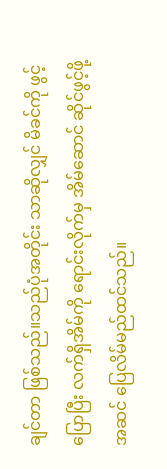ချင်တာ ဖြစ်သည်။သည်ပုံအတိုင်း သာဆိုလျှင် မိခင်ကို ဖွင့်ပြောပြီး လက်ရှိအိမ်ကို ရောင်းလိုက်မှ အိမ်ဆောင် ဆိုင်ဖွင့်ဖို့အဆင် ပြေလိမ်မည်ထင်သည်။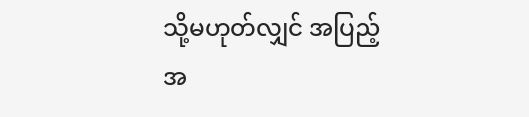သို့မဟုတ်လျှင် အပြည့်အ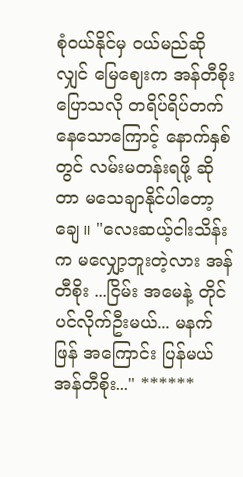စုံဝယ်နိုင်မှ ဝယ်မည်ဆိုလျှင် မြေဈေးက အန်တီစိုးပြောသလို တရိပ်ရိပ်တက်နေသောကြောင့် နောက်နှစ်တွင် လမ်းမတန်းရဖို့ ဆိုတာ မသေချာနိုင်ပါတော့ချေ။ "လေးဆယ့်ငါးသိန်းက မလျှော့ဘူးတဲ့လား အန်တီစိုး ...ငြိမ်း အမေနဲ့ တိုင်ပင်လိုက်ဦးမယ်... မနက်ဖြန် အကြောင်း ပြန်မယ် အန်တီစိုး..." ******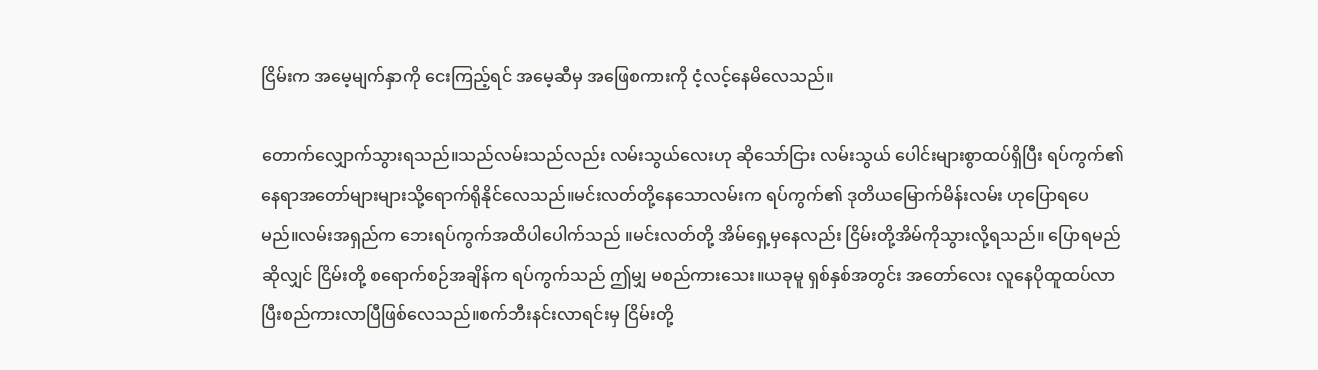ငြိမ်းက အမေ့မျက်နှာကို ငေးကြည့်ရင် အမေ့ဆီမှ အဖြေစကားကို ငံ့လင့်နေမိလေသည်။

တောက်လျှောက်သွားရသည်။သည်လမ်းသည်လည်း လမ်းသွယ်လေးဟု ဆိုသော်ငြား လမ်းသွယ် ပေါင်းများစွာထပ်ရှိပြီး ရပ်ကွက်၏ နေရာအတော်များများသို့ရောက်ရိုနိုင်လေသည်။မင်းလတ်တို့နေသောလမ်းက ရပ်ကွက်၏ ဒုတိယမြောက်မိန်းလမ်း ဟုပြောရပေမည်။လမ်းအရှည်က ဘေးရပ်ကွက်အထိပါပေါက်သည် ။မင်းလတ်တို့ အိမ်ရှေ့မှနေလည်း ငြိမ်းတို့အိမ်ကိုသွားလို့ရသည်။ ပြောရမည်ဆိုလျှင် ငြိမ်းတို့ စရောက်စဉ်အချိန်က ရပ်ကွက်သည် ဤမျှ မစည်ကားသေး။ယခုမူ ရှစ်နှစ်အတွင်း အတော်လေး လူနေပိုထူထပ်လာပြီးစည်ကားလာပြီဖြစ်လေသည်။စက်ဘီးနင်းလာရင်းမှ ငြိမ်းတို့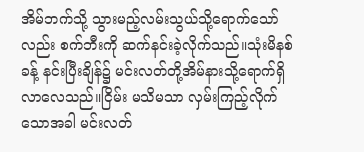အိမ်ဘက်သို့ သွားမည့်လမ်းသွယ်သို့ရောက်သော်လည်း စက်ဘီးကို ဆက်နင်းခဲ့လိုက်သည်။သုံးမိနစ်ခန့် နင်းပြီးချိန်၌ မင်းလတ်တို့အိမ်နားသို့ရောက်ရှိလာလေသည်။ငြိမ်း မသိမသာ လှမ်းကြည့်လိုက်သောအခါ မင်းလတ်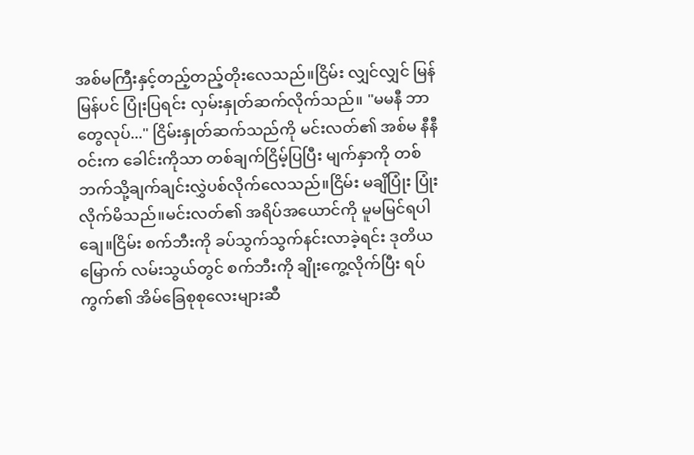အစ်မကြီးနှင့်တည့်တည့်တိုးလေသည်။ငြိမ်း လျှင်လျှင် မြန်မြန်ပင် ပြုံးပြရင်း လှမ်းနှုတ်ဆက်လိုက်သည်။ "မမနီ ဘာတွေလုပ်..." ငြိမ်းနှုတ်ဆက်သည်ကို မင်းလတ်၏ အစ်မ နီနီဝင်းက ခေါင်းကိုသာ တစ်ချက်ငြိမ့်ပြပြီး မျက်နှာကို တစ်ဘက်သို့ချက်ချင်းလွှဲပစ်လိုက်လေသည်။ငြိမ်း မချိပြုံး ပြုံးလိုက်မိသည်။မင်းလတ်၏ အရိပ်အယောင်ကို မူမမြင်ရပါချေ။ငြိမ်း စက်ဘီးကို ခပ်သွက်သွက်နင်းလာခဲ့ရင်း ဒုတိယမြောက် လမ်းသွယ်တွင် စက်ဘီးကို ချိုးကွေ့လိုက်ပြီး ရပ်ကွက်၏ အိမ်ခြေစုစုလေးများဆီ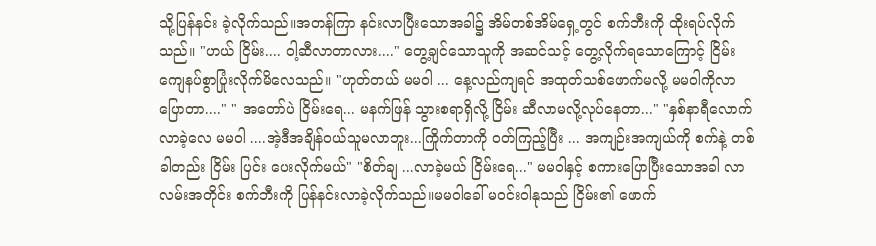သို့ပြန်နင်း ခဲ့လိုက်သည်။အတန်ကြာ နင်းလာပြီးသောအခါ၌ အိမ်တစ်အိမ်ရှေ့တွင် စက်ဘီးကို ထိုးရပ်လိုက်သည်။ "ဟယ် ငြိမ်း.... ဝါ့ဆီလာတာလား...." တွေ့ချင်သောသူကို အဆင်သင့် တွေ့လိုက်ရသောကြောင့် ငြိမ်း ကျေနပ်စွာပြုံးလိုက်မိလေသည်။ "ဟုတ်တယ် မမဝါ ... နေ့လည်ကျရင် အထုတ်သစ်ဖောက်မလို့ မမဝါကိုလာပြောတာ...." " အတော်ပဲ ငြိမ်းရေ... မနက်ဖြန် သွားစရာရှိလို့ ငြိမ်း ဆီလာမလို့လုပ်နေတာ..." "နှစ်နာရီလောက်လာခဲ့လေ မမဝါ ....အဲ့ဒီအချိန်ဝယ်သူမလာဘူး...ကြိုက်တာကို ဝတ်ကြည့်ပြီး ... အကျဉ်းအကျယ်ကို စက်နဲ့ တစ်ခါတည်း ငြိမ်း ပြင်း ပေးလိုက်မယ်" "စိတ်ချ ...လာခဲ့မယ် ငြိမ်းရေ..." မမဝါနှင့် စကားပြောပြီးသောအခါ လာလမ်းအတိုင်း စက်ဘီးကို ပြန်နင်းလာခဲ့လိုက်သည်။မမဝါခေါ် မဝင်းဝါနုသည် ငြိမ်း၏ ဖောက်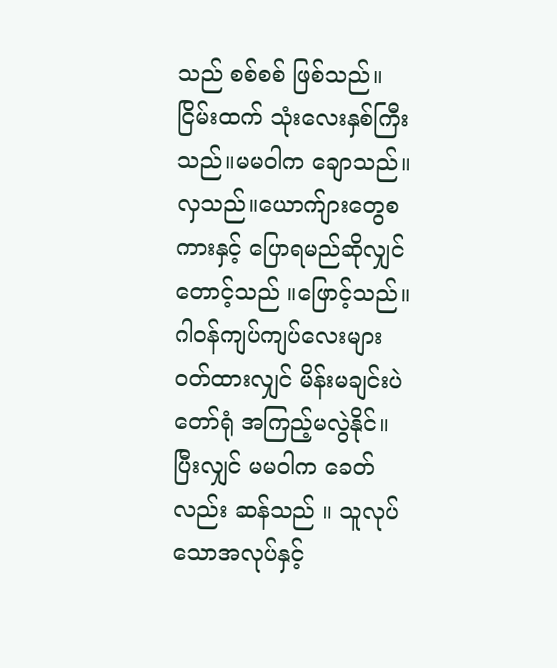သည် စစ်စစ် ဖြစ်သည်။ ငြိမ်းထက် သုံးလေးနှစ်ကြီးသည်။မမဝါက ချောသည်။လှသည်။ယောက်ျားတွေစကားနှင့် ပြောရမည်ဆိုလျှင် တောင့်သည် ။ဖြောင့်သည်။ ဂါ၀န်ကျပ်ကျပ်လေးများဝတ်ထားလျှင် မိန်းမချင်းပဲ တော်ရုံ အကြည့်မလွဲနိုင်။ပြီးလျှင် မမဝါက ခေတ်လည်း ဆန်သည် ။ သူလုပ်သောအလုပ်နှင့်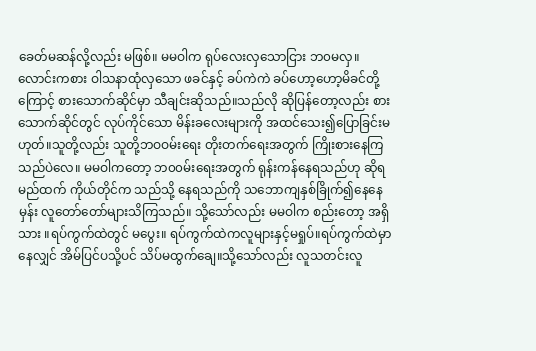ခေတ်မဆန်လို့လည်း မဖြစ်။ မမဝါက ရုပ်လေးလှသောငြား ဘ၀မလှ။ လောင်းကစား ဝါသနာထုံလှသော ဖခင်နှင့် ခပ်ကဲကဲ ခပ်ဟော့ဟော့မိခင်တို့ကြောင့် စားသောက်ဆိုင်မှာ သီချင်းဆိုသည်။သည်လို ဆိုပြန်တော့လည်း စားသောက်ဆိုင်တွင် လုပ်ကိုင်သော မိန်းခလေးများကို အထင်သေး၍ပြောခြင်းမဟုတ်။သူတို့လည်း သူတို့ဘဝဝမ်းရေး တိုးတက်ရေးအတွက် ကြိုးစားနေကြသည်ပဲလေ။ မမဝါကတော့ ဘ၀၀မ်းရေးအတွက် ရုန်းကန်နေရသည်ဟု ဆိုရမည်ထက် ကိုယ်တိုင်က သည်သို့ နေရသည်ကို သဘောကျနှစ်ခြိုက်၍နေနေမှန်း လူတော်တော်များသိကြသည်။ သို့သော်လည်း မမဝါက စည်းတော့ အရှိသား ။ရပ်ကွက်ထဲတွင် မပွေး။ ရပ်ကွက်ထဲကလူများနှင့်မရှုပ်။ရပ်ကွက်ထဲမှာနေလျှင် အိမ်ပြင်ပသို့ပင် သိပ်မထွက်ချေ။သို့သော်လည်း လူသတင်းလူ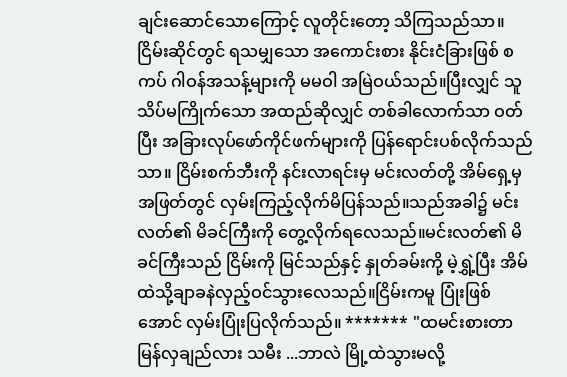ချင်းဆောင်သောကြောင့် လူတိုင်းတော့ သိကြသည်သာ။ငြိမ်းဆိုင်တွင် ရသမျှသော အကောင်းစား နိုင်းငံခြားဖြစ် စကပ် ဂါဝန်အသန့်များကို မမဝါ အမြဲဝယ်သည်။ပြီးလျှင် သူသိပ်မကြိုက်သော အထည်ဆိုလျှင် တစ်ခါလောက်သာ ဝတ်ပြီး အခြားလုပ်ဖော်ကိုင်ဖက်များကို ပြန်ရောင်းပစ်လိုက်သည်သာ။ ငြိမ်းစက်ဘီးကို နင်းလာရင်းမှ မင်းလတ်တို့ အိမ်ရှေ့မှအဖြတ်တွင် လှမ်းကြည့်လိုက်မိပြန်သည်။သည်အခါ၌ မင်းလတ်၏ မိခင်ကြီးကို တွေ့လိုက်ရလေသည်။မင်းလတ်၏ မိခင်ကြီးသည် ငြိမ်းကို မြင်သည်နှင့် နှုတ်ခမ်းကို့ မဲ့ရွှဲ့ပြီး အိမ်ထဲသို့ချာခနဲလှည့်ဝင်သွားလေသည်။ငြိမ်းကမူ ပြုံးဖြစ်အောင် လှမ်းပြုံးပြလိုက်သည်။ ******* "ထမင်းစားတာ မြန်လှချည်လား သမီး ...ဘာလဲ မြို့ထဲသွားမလို့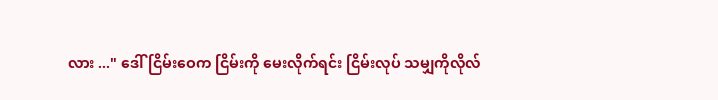လား ..." ဒေါ်ငြိမ်းဝေက ငြိမ်းကို မေးလိုက်ရင်း ငြိမ်းလုပ် သမျှကိုလိုလ်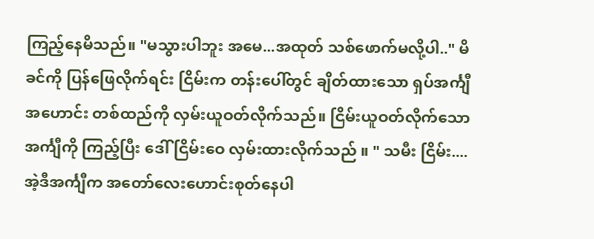ကြည့်နေမိသည်။ "မသွားပါဘူး အမေ...အထုတ် သစ်ဖောက်မလို့ပါ.." မိခင်ကို ပြန်ဖြေလိုက်ရင်း ငြိမ်းက တန်းပေါ်တွင် ချိတ်ထားသော ရှပ်အင်္ကျီအဟောင်း တစ်ထည်ကို လှမ်းယူဝတ်လိုက်သည်။ ငြိမ်းယူဝတ်လိုက်သော အင်္ကျီကို ကြည့်ပြီး ဒေါ်ငြိမ်းဝေ လှမ်းထားလိုက်သည် ။ " သမီး ငြိမ်း....အဲ့ဒီအင်္ကျီက အတော်လေးဟောင်းစုတ်နေပါ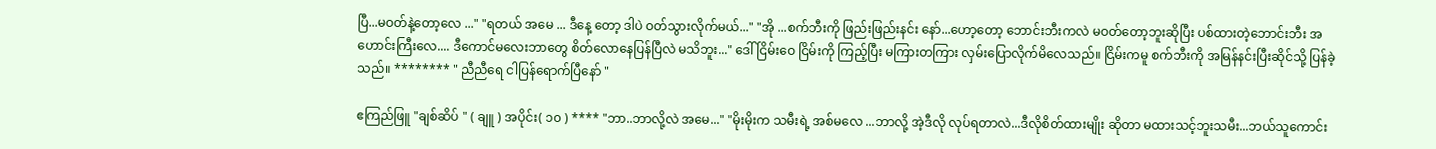ပြီ...မဝတ်နဲ့တော့လေ ..." "ရတယ် အမေ ... ဒီနေ့ တော့ ဒါပဲ ဝတ်သွားလိုက်မယ်..." "အို ...စက်ဘီးကို ဖြည်းဖြည်းနင်း နော်...ဟော့တော့ ဘောင်းဘီးကလဲ မဝတ်တော့ဘူးဆိုပြီး ပစ်ထားတဲ့ဘောင်းဘီး အဟောင်းကြီးလေ.... ဒီကောင်မလေးဘာတွေ စိတ်လောနေပြန်ပြီလဲ မသိဘူး..." ဒေါ်ငြိမ်းဝေ ငြိမ်းကို ကြည့်ပြီး မကြားတကြား လှမ်းပြောလိုက်မိလေသည်။ ငြိမ်းကမူ စက်ဘီးကို အမြန်နင်းပြီးဆိုင်သို့ ပြန်ခဲ့သည်။ ******** " ညီညီရေ ငါပြန်ရောက်ပြီနော် "

ဧကြည်ဖြူ "ချစ်ဆိပ် " ( ချူ ) အပိုင်း( ၁၀ ) **** "ဘာ..ဘာလို့လဲ အမေ..." "မိုးမိုးက သမီးရဲ့ အစ်မလေ ...ဘာလို့ အဲ့ဒီလို လုပ်ရတာလဲ...ဒီလိုစိတ်ထားမျိုး ဆိုတာ မထားသင့်ဘူးသမီး...ဘယ်သူကောင်း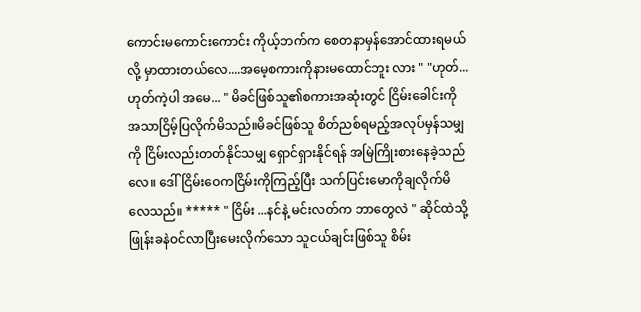ကောင်းမကောင်းကောင်း ကိုယ့်ဘက်က စေတနာမှန်အောင်ထားရမယ်လို့ မှာထားတယ်လေ....အမေ့စကားကိုနားမထောင်ဘူး လား " "ဟုတ်... ဟုတ်ကဲ့ပါ အမေ... " မိခင်ဖြစ်သူ၏စကားအဆုံးတွင် ငြိမ်းခေါင်းကို အသာငြိမ့်ပြလိုက်မိသည်။မိခင်ဖြစ်သူ စိတ်ညစ်ရမည့်အလုပ်မှန်သမျှကို ငြိမ်းလည်းတတ်နိုင်သမျှ ရှောင်ရှားနိုင်ရန် အမြဲကြိုးစားနေခဲ့သည်လေ။ ဒေါ်ငြိမ်းဝေကငြိမ်းကိုကြည့်ပြီး သက်ပြင်းမောကိုချလိုက်မိလေသည်။ ***** " ငြိမ်း ...နင်နဲ့ မင်းလတ်က ဘာတွေလဲ " ဆိုင်ထဲသို့ ဖြုန်းခနဲဝင်လာပြီးမေးလိုက်သော သူငယ်ချင်းဖြစ်သူ စိမ်း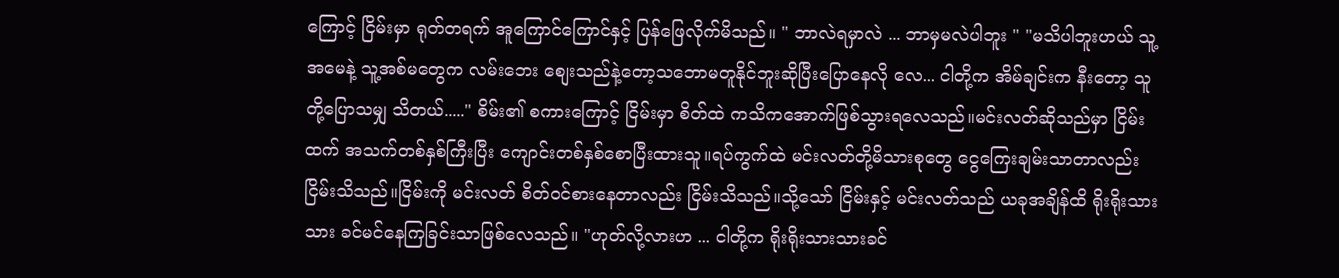ကြောင့် ငြိမ်းမှာ ရုတ်တရက် အူကြောင်ကြောင်နှင့် ပြန်ဖြေလိုက်မိသည်။ " ဘာလဲရမှာလဲ ... ဘာမှမလဲပါဘူး " "မသိပါဘူးဟယ် သူ့အမေနဲ့ သူ့အစ်မတွေက လမ်းဘေး စျေးသည်နဲ့တော့သဘောမတူနိုင်ဘူးဆိုပြီးပြောနေလို လေ... ငါတို့က အိမ်ချင်းက နီးတော့ သူတို့ပြောသမျှ သိတယ်....." စိမ်း၏ စကားကြောင့် ငြိမ်းမှာ စိတ်ထဲ ကသိကအောက်ဖြစ်သွားရလေသည်။မင်းလတ်ဆိုသည်မှာ ငြိမ်းထက် အသက်တစ်နှစ်ကြီးပြီး ကျောင်းတစ်နှစ်စောပြီးထားသူ။ရပ်ကွက်ထဲ မင်းလတ်တို့မိသားစုတွေ ငွေကြေးချမ်းသာတာလည်းငြိမ်းသိသည်။ငြိမ်းကို မင်းလတ် စိတ်ဝင်စားနေတာလည်း ငြိမ်းသိသည်။သို့သော် ငြိမ်းနှင့် မင်းလတ်သည် ယခုအချိန်ထိ ရိုးရိုးသားသား ခင်မင်နေကြခြင်းသာဖြစ်လေသည်။ "ဟုတ်လို့လားဟ ... ငါတို့က ရိုးရိုးသားသားခင်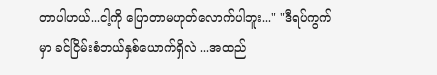တာပါဟယ်...ငါ့ကို ပြောတာမဟုတ်လောက်ပါဘူး..." "ဒီရပ်ကွက်မှာ ခင်ငြိမ်းစံဘယ်နှစ်ယောက်ရှိလဲ ...အထည်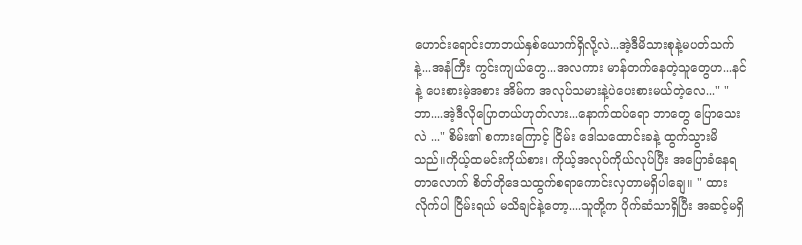ဟောင်းရောင်းတာဘယ်နှစ်ယောက်ရှိလို့လဲ...အဲ့ဒီမိသားစုနဲ့မပတ်သက်နဲ့...အနံကြီး ကွင်းကျယ်တွေ...အလကား မာန်တက်နေတဲ့သူတွေဟ...နင်နဲ့ ပေးစားမဲ့အစား အိမ်က အလုပ်သမားနဲ့ပဲပေးစားမယ်တဲ့လေ..." "ဘာ....အဲ့ဒီလိုပြောတယ်ဟုတ်လား...နောက်ထပ်ရော ဘာတွေ ပြောသေးလဲ ..." စိမ်း၏ စကားကြောင့် ငြိမ်း ဒေါသထောင်းခနဲ့ ထွက်သွားမိသည်။ကိုယ့်ထမင်းကိုယ်စား၊ ကိုယ့်အလုပ်ကိုယ်လုပ်ပြီး အပြောခံနေရတာလောက် စိတ်တိုဒေသထွက်စရာကောင်းလှတာမရှိပါချေ။ " ထားလိုက်ပါ ငြိမ်းရယ် မသိချင်နဲ့တော့....သူတို့က ပိုက်ဆံသာရှိပြီး အဆင့်မရှိ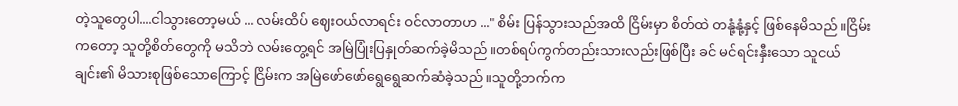တဲ့သူတွေပါ....ငါသွားတော့မယ် ... လမ်းထိပ် ဈေးဝယ်လာရင်း ဝင်လာတာဟ ..." စိမ်း ပြန်သွားသည်အထိ ငြိမ်းမှာ စိတ်ထဲ တနုံ့နုံ့နှင့် ဖြစ်နေမိသည်။ငြိမ်းကတော့ သူတို့စိတ်တွေကို မသိဘဲ လမ်းတွေ့ရင် အမြဲပြုံးပြနှုတ်ဆက်ခဲ့မိသည်။တစ်ရပ်ကွက်တည်းသားလည်းဖြစ်ပြီး ခင် မင်ရင်းနှီးသော သူငယ်ချင်း၏ မိသားစုဖြစ်သောကြောင့် ငြိမ်းက အမြဲဖော်ဖော်ရွေရွေဆက်ဆံခဲ့သည်။သူတို့ဘက်က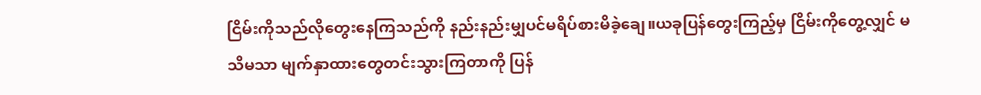ငြိမ်းကိုသည်လိုတွေးနေကြသည်ကို နည်းနည်းမျှပင်မရိပ်စားမိခဲ့ချေ။ယခုပြန်တွေးကြည့်မှ ငြိမ်းကိုတွေ့လျှင် မသိမသာ မျက်နှာထားတွေတင်းသွားကြတာကို ပြန်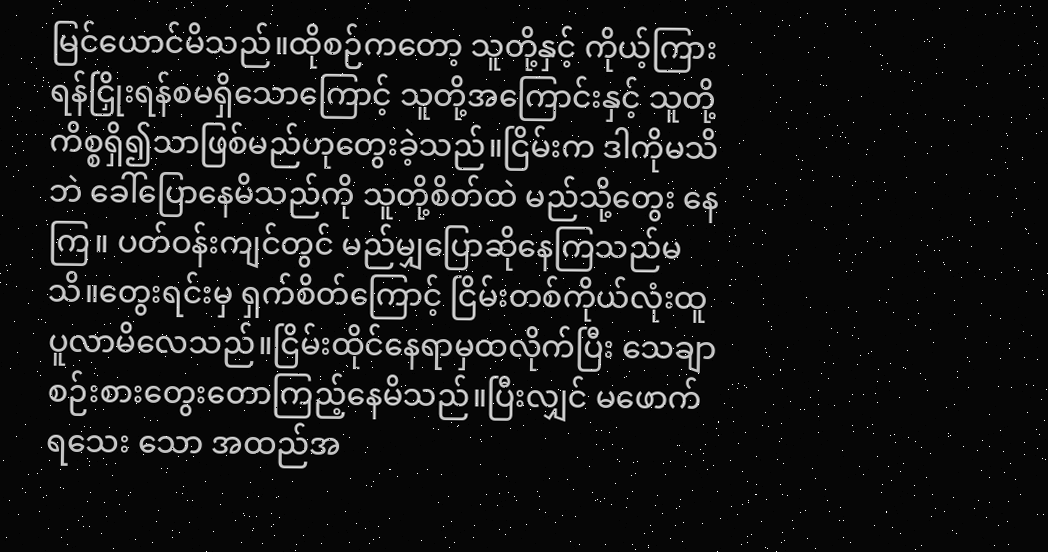မြင်ယောင်မိသည်။ထိုစဉ်ကတော့ သူတို့နှင့် ကိုယ့်ကြား ရန်ငြှိုးရန်စမရှိသောကြောင့် သူတို့အကြောင်းနှင့် သူတို့ ကိစ္စရှိ၍သာဖြစ်မည်ဟုတွေးခဲ့သည်။ငြိမ်းက ဒါကိုမသိဘဲ ခေါ်ပြောနေမိသည်ကို သူတို့စိတ်ထဲ မည်သို့တွေး နေကြ။ ပတ်ဝန်းကျင်တွင် မည်မျှပြောဆိုနေကြသည်မသိ။တွေးရင်းမှ ရှက်စိတ်ကြောင့် ငြိမ်းတစ်ကိုယ်လုံးထူပူလာမိလေသည်။ငြိမ်းထိုင်နေရာမှထလိုက်ပြီး သေချာစဉ်းစားတွေးတောကြည့်နေမိသည်။ပြီးလျှင် မဖောက်ရသေး သော အထည်အ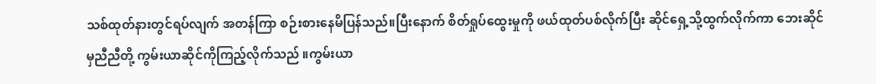သစ်ထုတ်နားတွင်ရပ်လျက် အတန်ကြာ စဉ်းစားနေမိပြန်သည်။ပြီးနောက် စိတ်ရှုပ်ထွေးမှုကို ဖယ်ထုတ်ပစ်လိုက်ပြီး ဆိုင်ရှေ့သို့ထွက်လိုက်ကာ ဘေးဆိုင်မှညီညီတို့ ကွမ်းယာဆိုင်ကိုကြည့်လိုက်သည် ။ကွမ်းယာ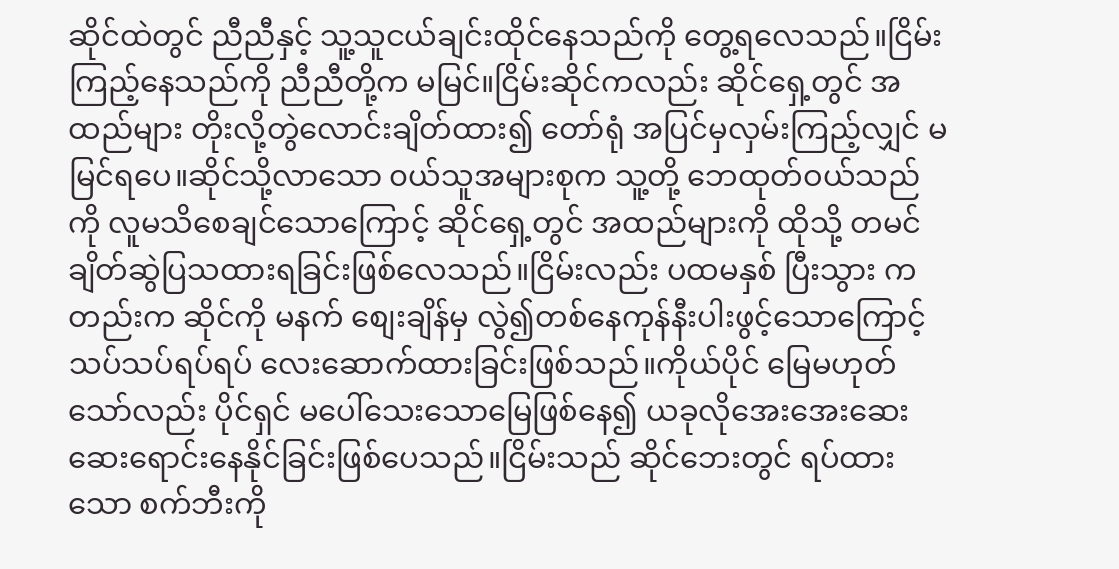ဆိုင်ထဲတွင် ညီညီနှင့် သူ့သူငယ်ချင်းထိုင်နေသည်ကို တွေ့ရလေသည်။ငြိမ်းကြည့်နေသည်ကို ညီညီတို့က မမြင်။ငြိမ်းဆိုင်ကလည်း ဆိုင်ရှေ့တွင် အထည်များ တိုးလို့တွဲလောင်းချိတ်ထား၍ တော်ရုံ အပြင်မှလှမ်းကြည့်လျှင် မမြင်ရပေ။ဆိုင်သို့လာသော ၀ယ်သူအများစုက သူ့တို့ ဘေထုတ်ဝယ်သည်ကို လူမသိစေချင်သောကြောင့် ဆိုင်ရှေ့တွင် အထည်များကို ထိုသို့ တမင် ချိတ်ဆွဲပြသထားရခြင်းဖြစ်လေသည်။ငြိမ်းလည်း ပထမနှစ် ပြီးသွား ကတည်းက ဆိုင်ကို မနက် စျေးချိန်မှ လွဲ၍တစ်နေကုန်နီးပါးဖွင့်သောကြောင့် သပ်သပ်ရပ်ရပ် လေးဆောက်ထားခြင်းဖြစ်သည်။ကိုယ်ပိုင် မြေမဟုတ်သော်လည်း ပိုင်ရှင် မပေါ်သေးသောမြေဖြစ်နေ၍ ယခုလိုအေးအေးဆေးဆေးရောင်းနေနိုင်ခြင်းဖြစ်ပေသည်။ငြိမ်းသည် ဆိုင်ဘေးတွင် ရပ်ထားသော စက်ဘီးကို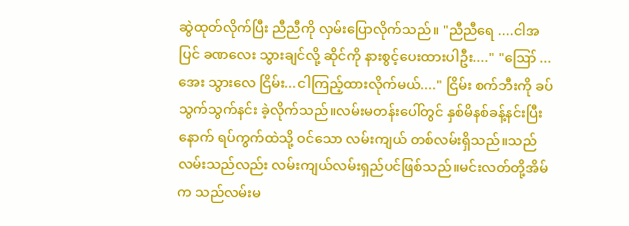ဆွဲထုတ်လိုက်ပြီး ညီညီကို လှမ်းပြောလိုက်သည်။ "ညီညီရေ ....ငါအပြင် ခဏလေး သွားချင်လို့ ဆိုင်ကို နားစွင့်ပေးထားပါဦး...." "ဪ ... အေး သွားလေ ငြိမ်း...ငါကြည့်ထားလိုက်မယ်...." ငြိမ်း စက်ဘီးကို ခပ်သွက်သွက်နင်း ခဲ့လိုက်သည်။လမ်းမတန်းပေါ်တွင် နှစ်မိနစ်ခန့်နင်းပြီးနောက် ရပ်ကွက်ထဲသို့ ဝင်သော လမ်းကျယ် တစ်လမ်းရှိသည်။သည်လမ်းသည်လည်း လမ်းကျယ်လမ်းရှည်ပင်ဖြစ်သည်။မင်းလတ်တို့အိမ်က သည်လမ်းမ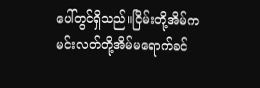ပေါ်တွင်ရှိသည်။ငြိမ်းတို့အိမ်က မင်းလတ်တို့အိမ်မရောက်ခင်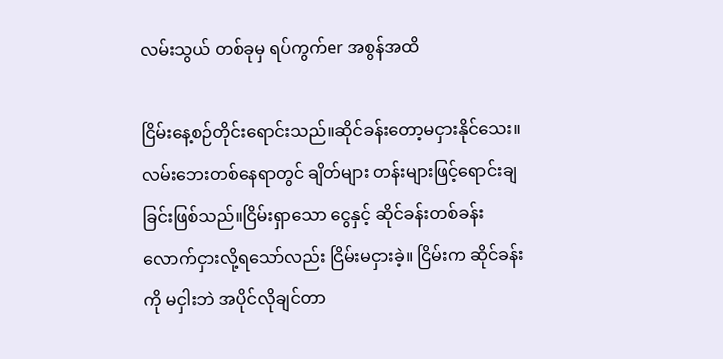လမ်းသွယ် တစ်ခုမှ ရပ်ကွက်er အစွန်အထိ

ငြိမ်းနေ့စဉ်တိုင်းရောင်းသည်။ဆိုင်ခန်းတော့မငှားနိုင်သေး။လမ်းဘေးတစ်နေရာတွင် ချိတ်များ တန်းများဖြင့်ရောင်းချခြင်းဖြစ်သည်။ငြိမ်းရှာသော ငွေနှင့် ဆိုင်ခန်းတစ်ခန်းလောက်ငှားလို့ရသော်လည်း ငြိမ်းမငှားခဲ့။ ငြိမ်းက ဆိုင်ခန်းကို မငှါးဘဲ အပိုင်လိုချင်တာ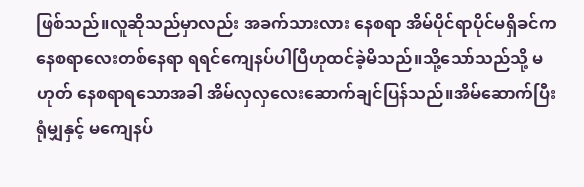ဖြစ်သည်။လူဆိုသည်မှာလည်း အခက်သားလား နေစရာ အိမ်ပိုင်ရာပိုင်မရှိခင်က နေစရာလေးတစ်နေရာ ရရင်ကျေနပ်ပါပြီဟုထင်ခဲ့မိသည်။သို့သော်သည်သို့ မဟုတ် နေစရာရသောအခါ အိမ်လှလှလေးဆောက်ချင်ပြန်သည်။အိမ်ဆောက်ပြီးရုံမျှနှင့် မကျေနပ်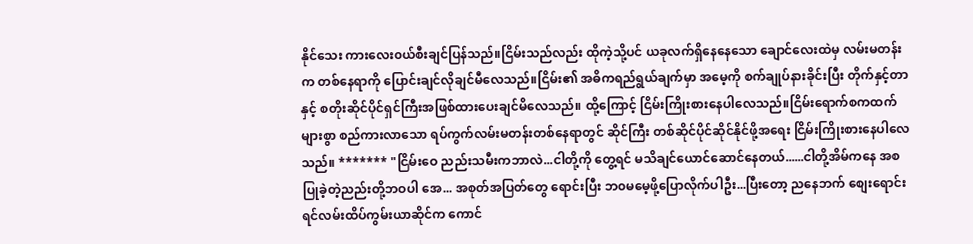နိုင်သေး ကားလေး၀ယ်စီးချင်ပြန်သည်။ငြိမ်းသည်လည်း ထိုကဲ့သို့ပင် ယခုလက်ရှိနေနေသော ချောင်လေးထဲမှ လမ်းမတန်းက တစ်နေရာကို ပြောင်းချင်လိုချင်မီလေသည်။ငြိမ်း၏ အဓိကရည်ရွယ်ချက်မှာ အမေ့ကို စက်ချုပ်နားခိုင်းပြီး တိုက်နှင့်တာနှင့် စတိုးဆိုင်ပိုင်ရှင်ကြီးအဖြစ်ထားပေးချင်မိလေသည်။ ထို့ကြောင့် ငြိမ်းကြိုးစားနေပါလေသည်။ငြိမ်းရောက်စကထက် များစွာ စည်ကားလာသော ရပ်ကွက်လမ်းမတန်းတစ်နေရာတွင် ဆိုင်ကြီး တစ်ဆိုင်ပိုင်ဆိုင်နိုင်ဖို့အရေး ငြိမ်းကြိုးစားနေပါလေသည်။ ******* "ငြိမ်းဝေ ညည်းသမီးကဘာလဲ...ငါတို့ကို တွေ့ရင် မသိချင်ယောင်ဆောင်နေတယ်......ငါတို့အိမ်ကနေ အစပြုခဲ့တဲ့ညည်းတို့ဘဝပါ အေ... အစုတ်အပြတ်တွေ ရောင်းပြီး ဘ၀မမေ့ဖို့ပြောလိုက်ပါဦး...ပြီးတော့ ညနေဘက် စျေးရောင်းရင်လမ်းထိပ်ကွမ်းယာဆိုင်က ကောင်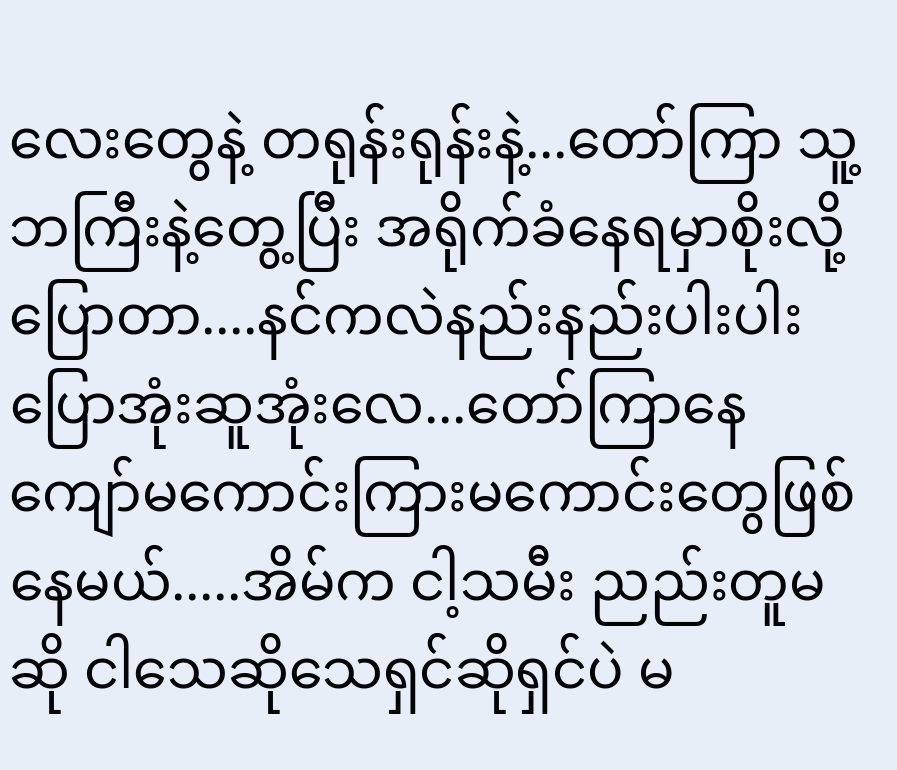လေးတွေနဲ့ တရုန်းရုန်းနဲ့...တော်ကြာ သူ့ဘကြီးနဲ့တွေ့ပြီး အရိုက်ခံနေရမှာစိုးလို့ ပြောတာ....နင်ကလဲနည်းနည်းပါးပါး ပြောအုံးဆူအုံးလေ...တော်ကြာနေ ကျော်မကောင်းကြားမကောင်းတွေဖြစ်နေမယ်.....အိမ်က ငါ့သမီး ညည်းတူမဆို ငါသေဆိုသေရှင်ဆိုရှင်ပဲ မ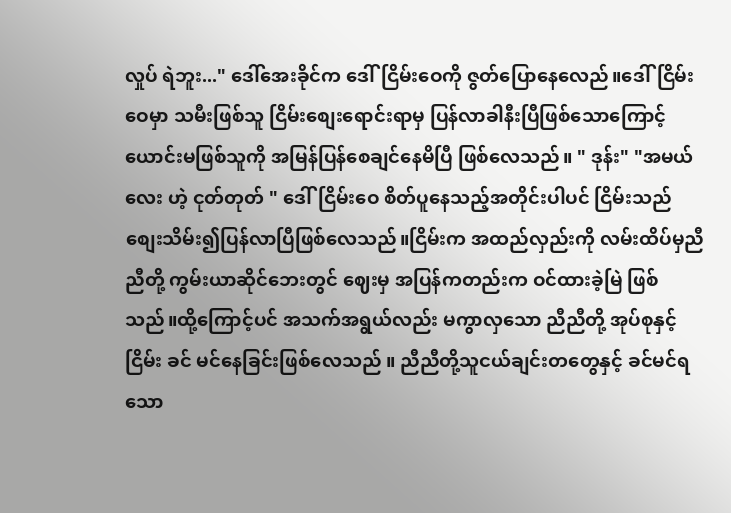လှုပ် ရဲဘူး..." ဒေါ်အေးခိုင်က ဒေါ်ငြိမ်းဝေကို ဇွတ်ပြောနေလေည်။ဒေါ်ငြိမ်းဝေမှာ သမီးဖြစ်သူ ငြိမ်းစျေးရောင်းရာမှ ပြန်လာခါနီးပြီဖြစ်သောကြောင့် ယောင်းမဖြစ်သူကို အမြန်ပြန်စေချင်နေမိပြီ ဖြစ်လေသည်။ " ဒုန်း" "အမယ်လေး ဟဲ့ ငုတ်တုတ် " ဒေါ်ငြိမ်းဝေ စိတ်ပူနေသည့်အတိုင်းပါပင် ငြိမ်းသည် စျေးသိမ်း၍ပြန်လာပြီဖြစ်လေသည်။ငြိမ်းက အထည်လှည်းကို လမ်းထိပ်မှညီညီတို့ ကွမ်းယာဆိုင်ဘေးတွင် ဈေးမှ အပြန်ကတည်းက ဝင်ထားခဲ့မြဲ ဖြစ်သည်။ထို့ကြောင့်ပင် အသက်အရွယ်လည်း မကွာလှသော ညီညီတို့ အုပ်စုနှင့် ငြိမ်း ခင် မင်နေခြင်းဖြစ်လေသည် ။ ညီညီတို့သူငယ်ချင်းတတွေနှင့် ခင်မင်ရသော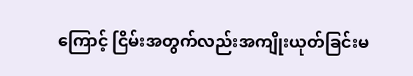ကြောင့် ငြိမ်းအတွက်လည်းအကျိုးယုတ်ခြင်းမ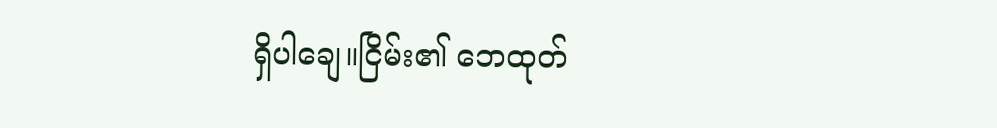ရှိပါချေ။ငြိမ်း၏ ဘေထုတ်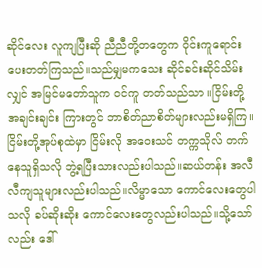ဆိုင်လေး လူကျပြီးဆို ညီညီတို့တတွေက ဝိုင်းကူရောင်းပေးတတ်ကြသည်။သည်မျှမကသေး ဆိုင်ခင်းဆိုင်သိမ်းလျှင် အမြင်မတော်သူက ၀င်ကူ တတ်သည်သာ ။ငြိမ်းတို့ အချင်းချင်း ကြားတွင် ဘာစိတ်ညာစိတ်များလည်းမရှိကြ။ငြိမ်းတို့အုပ်စုထဲမှာ ငြိမ်းလို အဝေးသင် တက္ကသိုလ် တက်နေသူရှိသလို ဘွဲ့ရပြီးသားလည်းပါသည်။ဆယ်တန်း အလီလီကျသူများလည်းပါသည်။လိမ္မာသော ကောင်လေးတွေပါသလို ခပ်ဆိုးဆိုး ကောင်လေးတွေလည်းပါသည်။သို့သော်လည်း ဒေါ်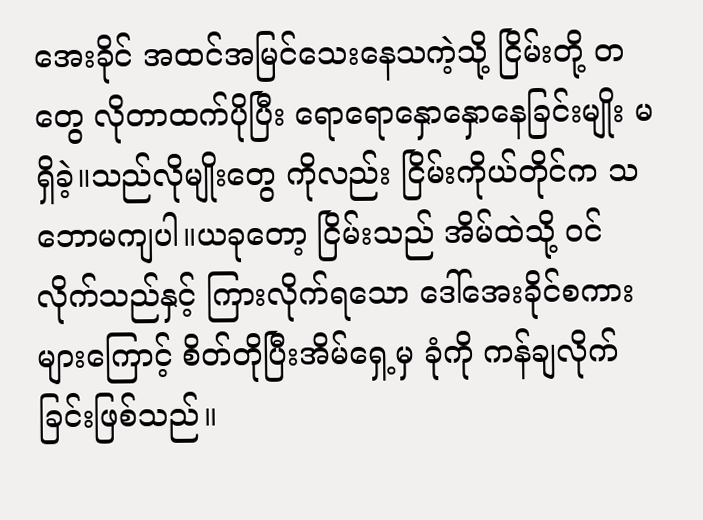အေးခိုင် အထင်အမြင်သေးနေသကဲ့သို့ ငြိမ်းတို့ တတွေ လိုတာထက်ပိုပြီး ရောရောနှောနှောနေခြင်းမျိုး မရှိခဲ့။သည်လိုမျိုးတွေ ကိုလည်း ငြိမ်းကိုယ်တိုင်က သဘောမကျပါ။ယခုတော့ ငြိမ်းသည် အိမ်ထဲသို့ ၀င်လိုက်သည်နှင့် ကြားလိုက်ရသော ဒေါ်အေးခိုင်စကားများကြောင့် စိတ်တိုပြီးအိမ်ရှေ့မှ ခုံကို ကန်ချလိုက်ခြင်းဖြစ်သည်။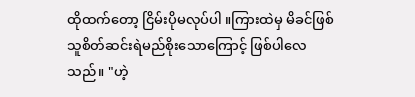ထိုထက်တော့ ငြိမ်းပိုမလုပ်ပါ ။ကြားထဲမှ မိခင်ဖြစ်သူစိတ်ဆင်းရဲမည်စိုးသောကြောင့် ဖြစ်ပါလေသည်။ "ဟဲ့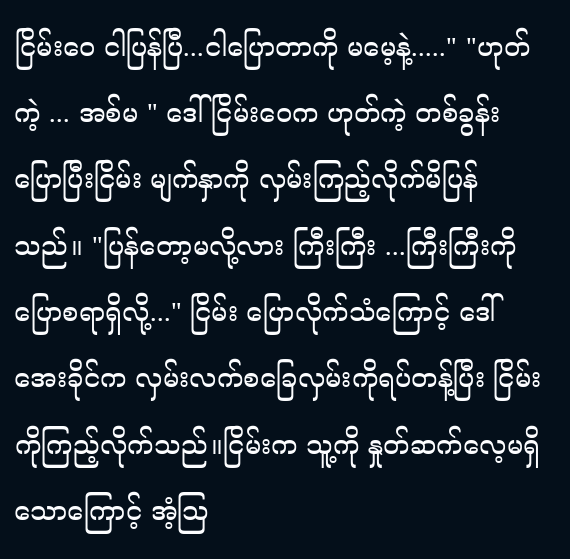ငြိမ်းဝေ ငါပြန်ပြီ...ငါပြောတာကို မမေ့နဲ့....." "ဟုတ်ကဲ့ ... အစ်မ " ဒေါ်ငြိမ်းဝေက ဟုတ်ကဲ့ တစ်ခွန်းပြောပြီးငြိမ်း မျက်နှာကို လှမ်းကြည့်လိုက်မိပြန်သည်။ "ပြန်တော့မလို့လား ကြီးကြီး ...ကြီးကြီးကိုပြောစရာရှိလို့..." ငြိမ်း ပြောလိုက်သံကြောင့် ဒေါ်အေးခိုင်က လှမ်းလက်စခြေလှမ်းကိုရပ်တန့်ပြီး ငြိမ်းကိုကြည့်လိုက်သည်။ငြိမ်းက သူ့ကို နှုတ်ဆက်လေ့မရှိသောကြောင့် အံ့သြ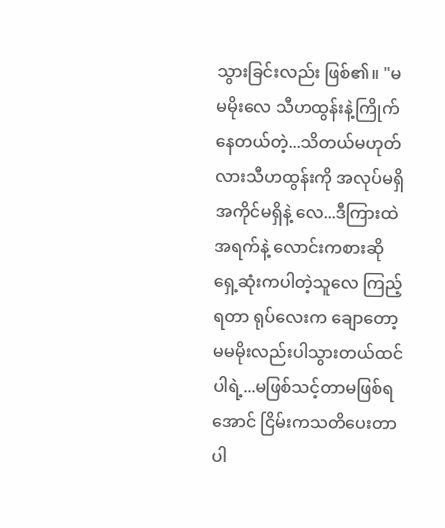သွားခြင်းလည်း ဖြစ်၏။ "မမမိုးလေ သီဟထွန်းနဲ့ကြိုက်နေတယ်တဲ့...သိတယ်မဟုတ်လားသီဟထွန်းကို အလုပ်မရှိအကိုင်မရှိနဲ့ လေ...ဒီကြားထဲအရက်နဲ့ လောင်းကစားဆိုရှေ့ဆုံးကပါတဲ့သူလေ ကြည့်ရတာ ရုပ်လေးက ချောတော့ မမမိုးလည်းပါသွားတယ်ထင်ပါရဲ့...မဖြစ်သင့်တာမဖြစ်ရအောင် ငြိမ်းကသတိပေးတာပါ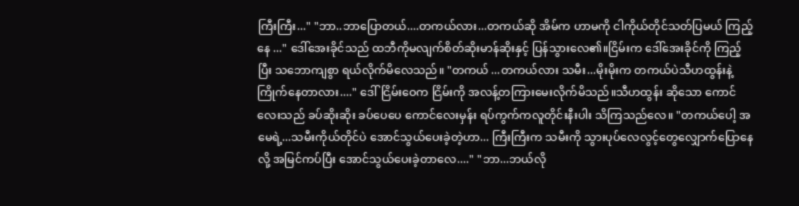ကြီးကြီး..." "ဘာ..ဘာပြောတယ်....တကယ်လား...တကယ်ဆို အိမ်က ဟာမကို ငါကိုယ်တိုင်သတ်ပြမယ် ကြည့်နေ ..." ဒေါ်အေးခိုင်သည် ထဘီကိုမလျက်စိတ်ဆိုးမာန်ဆိုးနှင့် ပြန်သွားလေ၏။ငြိမ်းက ဒေါ်အေးခိုင်ကို ကြည့်ပြီး သဘောကျစွာ ရယ်လိုက်မိလေသည်။ "တကယ် ...တကယ်လား သမီး...မိုးမိုးက တကယ်ပဲသီဟထွန်းနဲ့ ကြိုက်နေတာလား...." ဒေါ်ငြိမ်းဝေက ငြိမ်းကို အလန့်တကြားမေးလိုက်မိသည်။သီဟထွန်း ဆိုသော ကောင်လေးသည် ခပ်ဆိုးဆိုး ခပ်ပေပေ ကောင်လေးမှန်း ရပ်ကွက်ကလူတိုင်းနီးပါး သိကြသည်လေ။ "တကယ်ပေါ့ အမေရဲ့...သမီးကိုယ်တိုင်ပဲ အောင်သွယ်ပေးခဲ့တဲ့ဟာ... ကြီးကြီးက သမီးကို သွားပုပ်လေလွင့်တွေလျှောက်ပြောနေလို့ အမြင်ကပ်ပြီး အောင်သွယ်ပေးခဲ့တာလေ...." "ဘာ...ဘယ်လို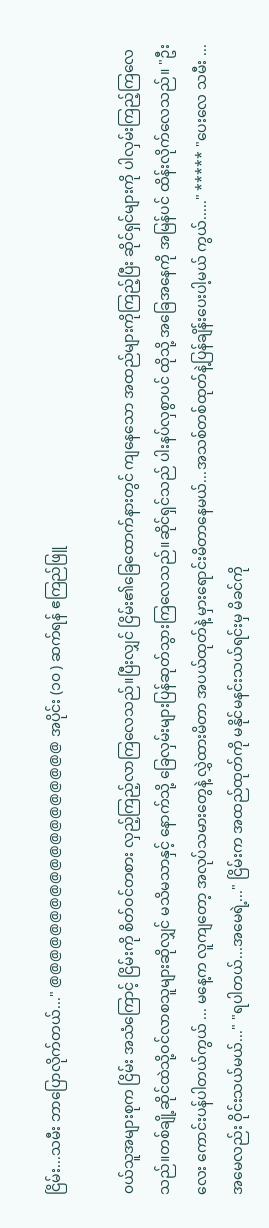ငြိမ်း...သမီး ဘာပြောလိုက်တယ်..." @@@@@@@@@@@@@@@@@@@ အပိုင်း (၁၀ ) ဆက်ရန် ဧကြည်ဖြူ

၀ယ်သူအများစုက ငြိမ်း အသံကြောင့် ငြိမ်းကို စိတ်ဝင်တစား လှည့်ကြည့်လာကြလေသည်။ပြီးလျှင် ငြိမ်း၏ခြေထောက်နားတွင် ကျနေသော အထည်များကိုကြည့်ပြီး ဆိုင်ရှင်များကို ပါလှမ်းကြည့်ကြလေသည်။တစ်ချို့ဆိုင်ထဲသို့ဝင်လာစသူများဆိုလျှင် မသိမသာနှင့် နောက်သို့ ခြေလှမ်းများပြန်ဆုတ်သွားကြလေသည်။ဆိုင်ရှင်သည် ပါးနပ်လှစွာပင် ထိုသို့ အခြေအနေကို အမြန်ပင် ထိန်းလိုက်လေသည်။ "ဦးလေး ကောင်းပန်ပါတယ်ကွယ် ... မနေ့က လူကျတော့ အလုပ်သမားတွေနဲ့ လွှဲထားမိတာ အပယ်ထုတ်နဲ့ မှားရောင်းမိတာနေမယ်...အသစ်တစ်ထုတ်နဲ့ပြန်ချိန်းပေးပါ့မယ် ကွယ်....." ***** "ပေးလေ သမီး ...အမေလည်း ဝိုင်းသယ်မယ်..." "ရပါတယ်...အမေရဲ့..." ငြိမ်းက အထည်ထုတ်ကို မနိုင်မနင်းသယ်ရင်းမှ မိခင်ကို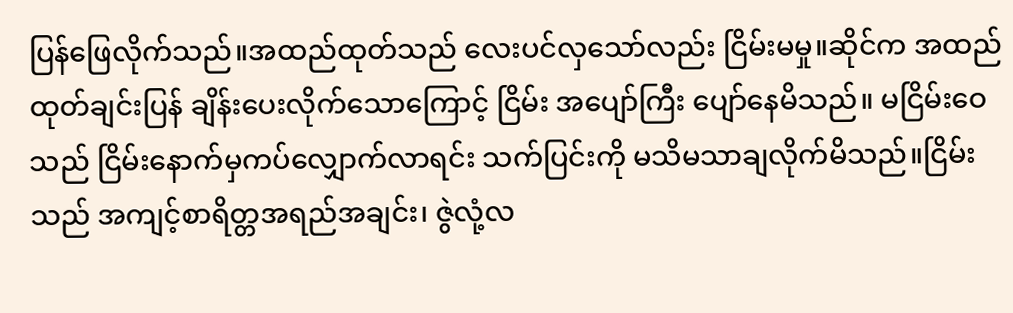ပြန်ဖြေလိုက်သည်။အထည်ထုတ်သည် လေးပင်လှသော်လည်း ငြိမ်းမမှု။ဆိုင်က အထည်ထုတ်ချင်းပြန် ချိန်းပေးလိုက်သောကြောင့် ငြိမ်း အပျော်ကြီး ပျော်နေမိသည်။ မငြိမ်းဝေ သည် ငြိမ်းနောက်မှကပ်လျှောက်လာရင်း သက်ပြင်းကို မသိမသာချလိုက်မိသည်။ငြိမ်းသည် အကျင့်စာရိတ္တအရည်အချင်း၊ ဇွဲလုံ့လ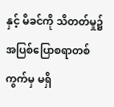နှင့် မိခင်ကို သိတတ်မှု၌ အပြစ်ပြောစရာတစ်ကွက်မှ မရှိ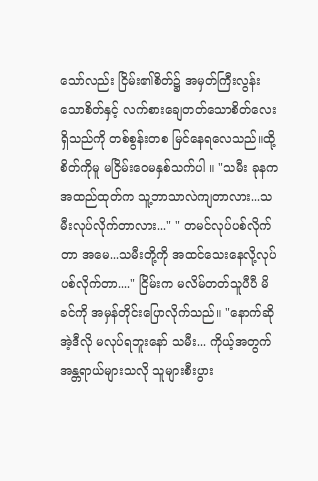သော်လည်း ငြိမ်း၏စိတ်၌ အမှတ်ကြီးလွန်းသောစိတ်နှင့် လက်စားချေတတ်သောစိတ်လေးရှိသည်ကို တစ်စွန်းတစ မြင်နေရလေသည်။ထို့ စိတ်ကိုမူ မငြိမ်းဝေမနှစ်သက်ပါ ။ "သမီး ခုနက အထည်ထုတ်က သူ့ဘာသာလဲကျတာလား...သမီးလုပ်လိုက်တာလား..." " တမင်လုပ်ပစ်လိုက်တာ အမေ...သမီးတို့ကို အထင်သေးနေလို့လုပ်ပစ်လိုက်တာ...." ငြိမ်းက မလိမ်တတ်သူပီပီ မိခင်ကို အမှန်တိုင်းပြောလိုက်သည်။ "နောက်ဆို အဲ့ဒီလို မလုပ်ရဘူးနော် သမီး... ကိုယ့်အတွက်အန္တရာယ်များသလို သူများစီးပွား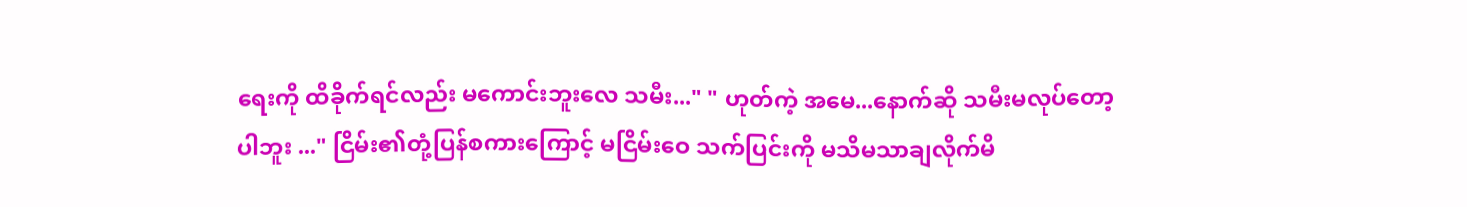ရေးကို ထိခိုက်ရင်လည်း မကောင်းဘူးလေ သမီး..." " ဟုတ်ကဲ့ အမေ...နောက်ဆို သမီးမလုပ်တော့ပါဘူး ..." ငြိမ်း၏တုံ့ပြန်စကားကြောင့် မငြိမ်းဝေ သက်ပြင်းကို မသိမသာချလိုက်မိ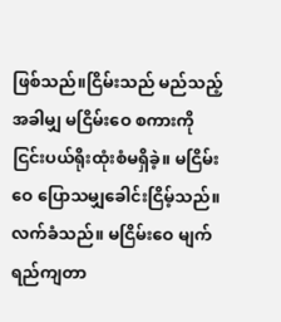ဖြစ်သည်။ငြိမ်းသည် မည်သည့်အခါမျှ မငြိမ်းဝေ စကားကို ငြင်းပယ်ရိုးထုံးစံမရှိခဲ့။ မငြိမ်းဝေ ပြောသမျှခေါင်းငြိမ့်သည်။လက်ခံသည်။ မငြိမ်းဝေ မျက်ရည်ကျတာ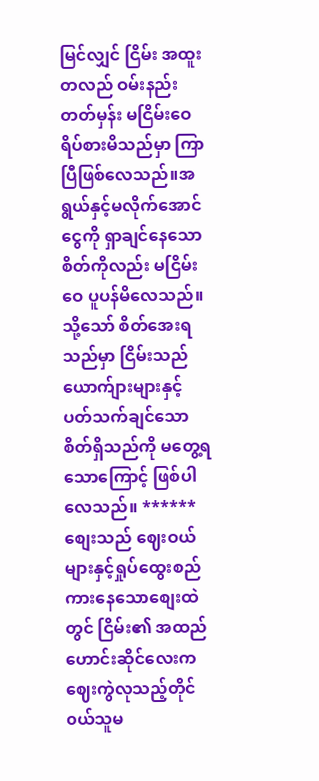မြင်လျှင် ငြိမ်း အထူးတလည် ဝမ်းနည်းတတ်မှန်း မငြိမ်းဝေရိပ်စားမိသည်မှာ ကြာပြီဖြစ်လေသည်။အရွယ်နှင့်မလိုက်အောင် ငွေကို ရှာချင်နေသောစိတ်ကိုလည်း မငြိမ်းဝေ ပူပန်မိလေသည်။သို့သော် စိတ်အေးရသည်မှာ ငြိမ်းသည် ယောက်ျားများနှင့် ပတ်သက်ချင်သော စိတ်ရှိသည်ကို မတွေ့ရသောကြောင့် ဖြစ်ပါလေသည်။ ****** စျေးသည် ဈေးဝယ်များနှင့်ရှုပ်ထွေးစည်ကားနေသောစျေးထဲတွင် ငြိမ်း၏ အထည်ဟောင်းဆိုင်လေးက ဈေးကွဲလုသည့်တိုင် ၀ယ်သူမ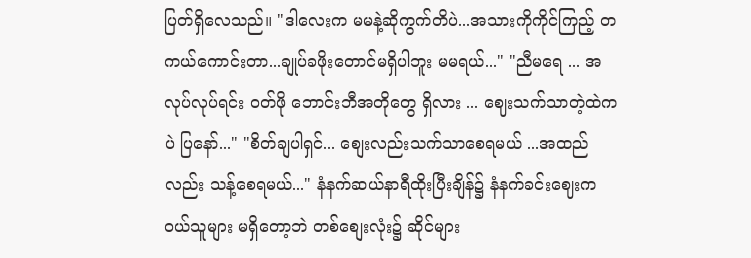ပြတ်ရှိလေသည်။ "ဒါလေးက မမနဲ့ဆိုကွက်တိပဲ...အသားကိုကိုင်ကြည့် တကယ်ကောင်းတာ...ချုပ်ခဖိုးတောင်မရှိပါဘူး မမရယ်..." "ညီမရေ ... အလုပ်လုပ်ရင်း ဝတ်ဖို ဘောင်းဘီအတိုတွေ ရှိလား ... ဈေးသက်သာတဲ့ထဲကပဲ ပြနော်..." "စိတ်ချပါရှင်... စျေးလည်းသက်သာစေရမယ် ...အထည်လည်း သန့်စေရမယ်..." နံနက်ဆယ်နာရီထိုးပြီးချိန်၌ နံနက်ခင်းဈေးက ၀ယ်သူများ မရှိတော့ဘဲ တစ်စျေးလုံး၌ ဆိုင်များ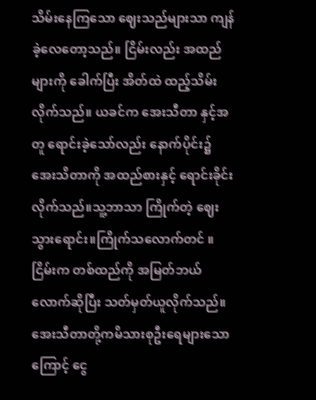သိမ်းနေကြသော ဈေးသည်များသာ ကျန်ခဲ့လေတော့သည်။ ငြိမ်းလည်း အထည်များကို ခေါက်ပြီး အိတ်ထဲ ထည့်သိမ်းလိုက်သည်။ ယခင်က အေးသီတာ နှင့်အတူ ရောင်းခဲ့သော်လည်း နောက်ပိုင်း၌ အေးသိတာကို အထည်စားနှင့် ရောင်းခိုင်းလိုက်သည်။သူ့ဘာသာ ကြိုက်တဲ့ ဈေးသွားရောင်း။ကြိုက်သလောက်တင် ။ ငြိမ်းက တစ်ထည်ကို အမြတ်ဘယ်လောက်ဆိုပြီး သတ်မှတ်ယူလိုက်သည်။အေးသီတာတို့ကမိသားစုဦးရေများသောကြောင့် ငွေ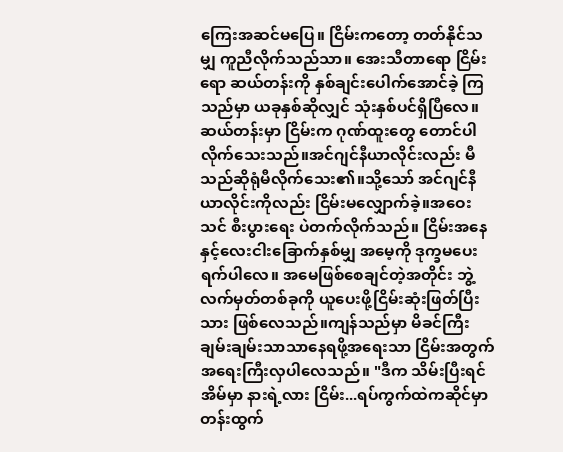ကြေးအဆင်မပြေ။ ငြိမ်းကတော့ တတ်နိုင်သမျှ ကူညီလိုက်သည်သာ။ အေးသီတာရော ငြိမ်းရော ဆယ်တန်းကို နှစ်ချင်းပေါက်အောင်ခဲ့ ကြသည်မှာ ယခုနှစ်ဆိုလျှင် သုံးနှစ်ပင်ရှိပြီလေ။ ဆယ်တန်းမှာ ငြိမ်းက ဂုဏ်ထူးတွေ တောင်ပါလိုက်သေးသည်။အင်ဂျင်နီယာလိုင်းလည်း မီသည်ဆိုရုံမီလိုက်သေး၏။သို့သော် အင်ဂျင်နီယာလိုင်းကိုလည်း ငြိမ်းမလျှောက်ခဲ့။အဝေးသင် စီးပွားရေး ပဲတက်လိုက်သည်။ ငြိမ်းအနေနှင့်လေးငါးခြောက်နှစ်မျှ အမေ့ကို ဒုက္ခမပေးရက်ပါလေ။ အမေဖြစ်စေချင်တဲ့အတိုင်း ဘွဲ့လက်မှတ်တစ်ခုကို ယူပေးဖို့ငြိမ်းဆုံးဖြတ်ပြီးသား ဖြစ်လေသည်။ကျန်သည်မှာ မိခင်ကြီး ချမ်းချမ်းသာသာနေရဖို့အရေးသာ ငြိမ်းအတွက် အရေးကြီးလှပါလေသည်။ "ဒီက သိမ်းပြီးရင် အိမ်မှာ နားရဲ့လား ငြိမ်း...ရပ်ကွက်ထဲကဆိုင်မှာတန်းထွက်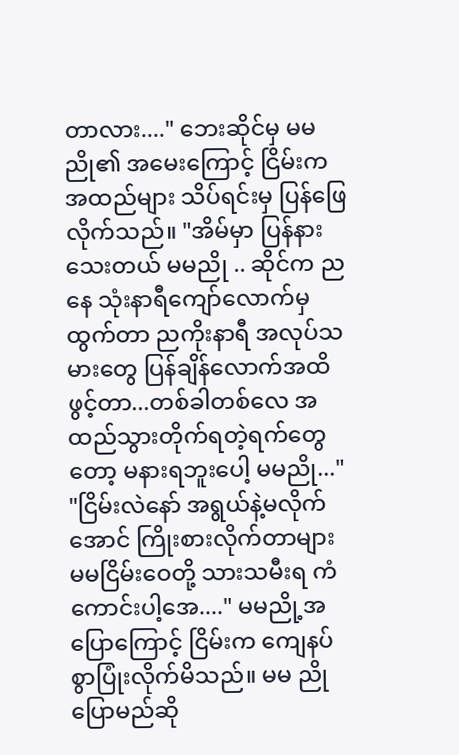တာလား...." ဘေးဆိုင်မှ မမညို၏ အမေးကြောင့် ငြိမ်းက အထည်များ သိပ်ရင်းမှ ပြန်ဖြေလိုက်သည်။ "အိမ်မှာ ပြန်နားသေးတယ် မမညို .. ဆိုင်က ညနေ သုံးနာရီကျော်လောက်မှ ထွက်တာ ညကိုးနာရီ အလုပ်သမားတွေ ပြန်ချိန်လောက်အထိဖွင့်တာ...တစ်ခါတစ်လေ အထည်သွားတိုက်ရတဲ့ရက်တွေတော့ မနားရဘူးပေါ့ မမညို..." "ငြိမ်းလဲနော် အရွယ်နဲ့မလိုက်အောင် ကြိုးစားလိုက်တာများ မမငြိမ်းဝေတို့ သားသမီးရ ကံကောင်းပါ့အေ...." မမညို့အပြောကြောင့် ငြိမ်းက ကျေနပ်စွာပြုံးလိုက်မိသည်။ မမ ညိုပြောမည်ဆို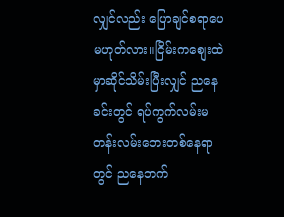လျှင်လည်း ပြောချင်စရာပေ မဟုတ်လား။ငြိမ်းကစျေးထဲမှာဆိုင်သိမ်းပြီးလျှင် ညနေခင်းတွင် ရပ်ကွက်လမ်းမတန်းလမ်းဘေးတစ်နေရာတွင် ညနေဘက်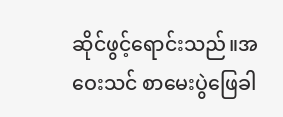ဆိုင်ဖွင့်ရောင်းသည်။အဝေးသင် စာမေးပွဲဖြေခါ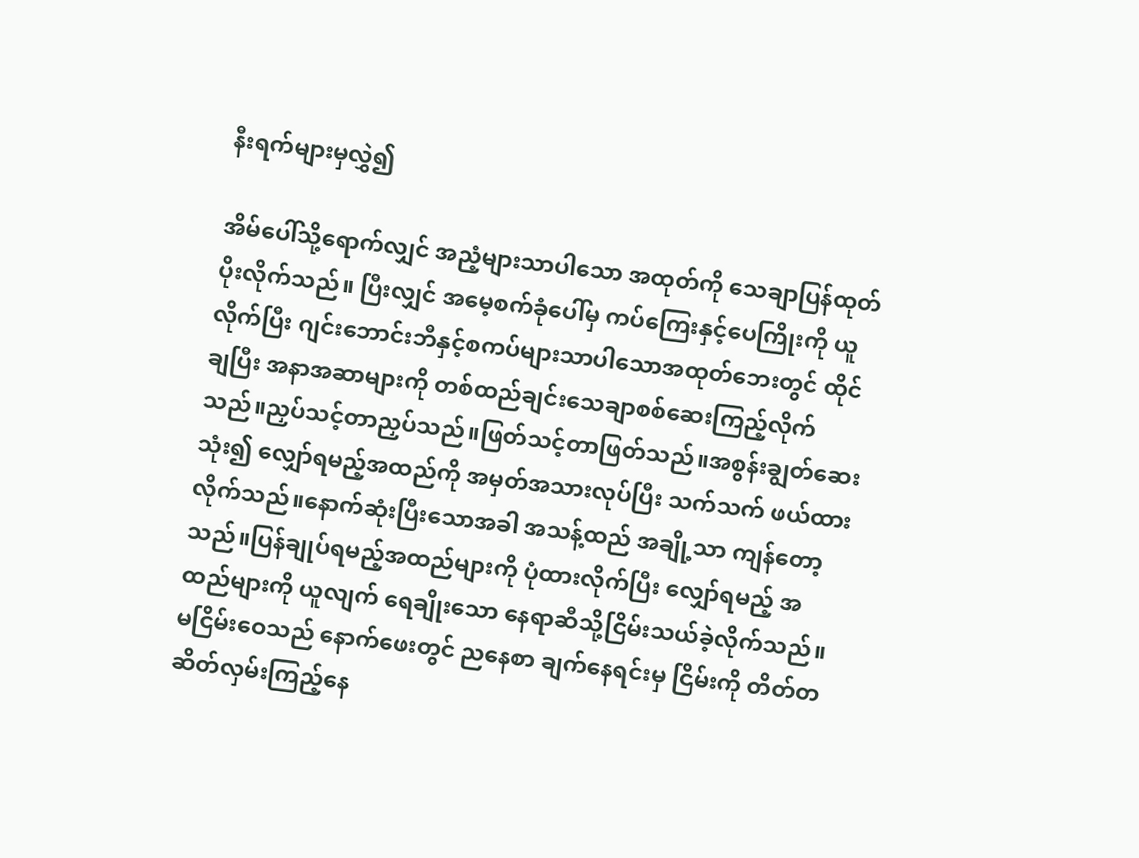နီးရက်များမှလွှဲ၍

အိမ်ပေါ်သို့ရောက်လျှင် အညံ့များသာပါသော အထုတ်ကို သေချာပြန်ထုတ်ပိုးလိုက်သည်။ ပြီးလျှင် အမေ့စက်ခုံပေါ်မှ ကပ်ကြေးနှင့်ပေကြိုးကို ယူလိုက်ပြီး ဂျင်းဘောင်းဘီနှင့်စကပ်များသာပါသောအထုတ်ဘေးတွင် ထိုင်ချပြီး အနာအဆာများကို တစ်ထည်ချင်းသေချာစစ်ဆေးကြည့်လိုက်သည်။ညှပ်သင့်တာညှပ်သည်။ဖြတ်သင့်တာဖြတ်သည်။အစွန်းချွတ်ဆေး သုံး၍ လျှော်ရမည့်အထည်ကို အမှတ်အသားလုပ်ပြီး သက်သက် ဖယ်ထားလိုက်သည်။နောက်ဆုံးပြီးသောအခါ အသန့်ထည် အချို့သာ ကျန်တော့သည်။ပြန်ချုပ်ရမည့်အထည်များကို ပုံထားလိုက်ပြီး လျှော်ရမည့် အထည်များကို ယူလျက် ရေချိုးသော နေရာဆီသို့ငြိမ်းသယ်ခဲ့လိုက်သည်။ မငြိမ်းဝေသည် နောက်ဖေးတွင် ညနေစာ ချက်နေရင်းမှ ငြိမ်းကို တိတ်တဆိတ်လှမ်းကြည့်နေ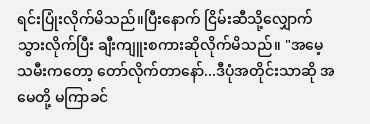ရင်းပြုံးလိုက်မိသည်။ပြီးနောက် ငြိမ်းဆီသို့လျှောက်သွားလိုက်ပြီး ချီးကျူးစကားဆိုလိုက်မိသည်။ "အမေ့ သမီးကတော့ တော်လိုက်တာနော်...ဒီပုံအတိုင်းသာဆို အမေတို့ မကြာခင်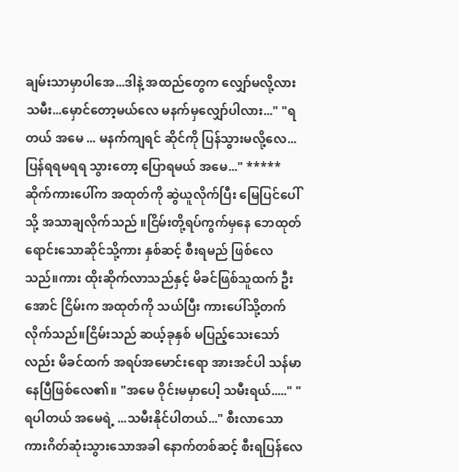ချမ်းသာမှာပါအေ...ဒါနဲ့ အထည်တွေက လျှော်မလို့လားသမီး...မှောင်တော့မယ်လေ မနက်မှလျှော်ပါလား..." "ရတယ် အမေ ... မနက်ကျရင် ဆိုင်ကို ပြန်သွားမလို့လေ...ပြန်ရရမရရ သွားတော့ ပြောရမယ် အမေ..." ***** ဆိုက်ကားပေါ်က အထုတ်ကို ဆွဲယူလိုက်ပြီး မြေပြင်ပေါ်သို့ အသာချလိုက်သည် ။ငြိမ်းတို့ရပ်ကွက်မှနေ ဘေထုတ်ရောင်းသောဆိုင်သို့ကား နှစ်ဆင့် စီးရမည် ဖြစ်လေသည်။ကား ထိုးဆိုက်လာသည်နှင့် မိခင်ဖြစ်သူထက် ဦးအောင် ငြိမ်းက အထုတ်ကို သယ်ပြီး ကားပေါ်သို့တက်လိုက်သည်။ငြိမ်းသည် ဆယ့်ခုနှစ် မပြည့်သေးသော်လည်း မိခင်ထက် အရပ်အမောင်းရော အားအင်ပါ သန်မာနေပြီဖြစ်လေ၏။ "အမေ ဝိုင်းမမှာပေါ့ သမီးရယ်....." "ရပါတယ် အမေရဲ့ ...သမီးနိုင်ပါတယ်..." စီးလာသောကားဂိတ်ဆုံးသွားသောအခါ နောက်တစ်ဆင့် စီးရပြန်လေ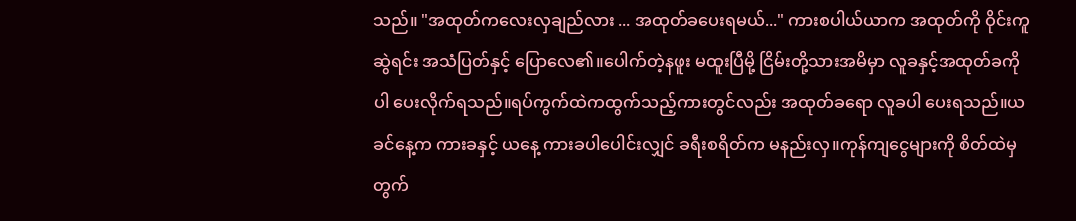သည်။ "အထုတ်ကလေးလှချည်လား ... အထုတ်ခပေးရမယ်..." ကားစပါယ်ယာက အထုတ်ကို ဝိုင်းကူဆွဲရင်း အသံပြတ်နှင့် ပြောလေ၏။ပေါက်တဲ့နဖူး မထူးပြီမို့ ငြိမ်းတို့သားအမိမှာ လူခနှင့်အထုတ်ခကိုပါ ပေးလိုက်ရသည်။ရပ်ကွက်ထဲကထွက်သည့်ကားတွင်လည်း အထုတ်ခရော လူခပါ ပေးရသည်။ယခင်နေ့က ကားခနှင့် ယနေ့ ကားခပါပေါင်းလျှင် ခရီးစရိတ်က မနည်းလှ။ကုန်ကျငွေများကို စိတ်ထဲမှ တွက်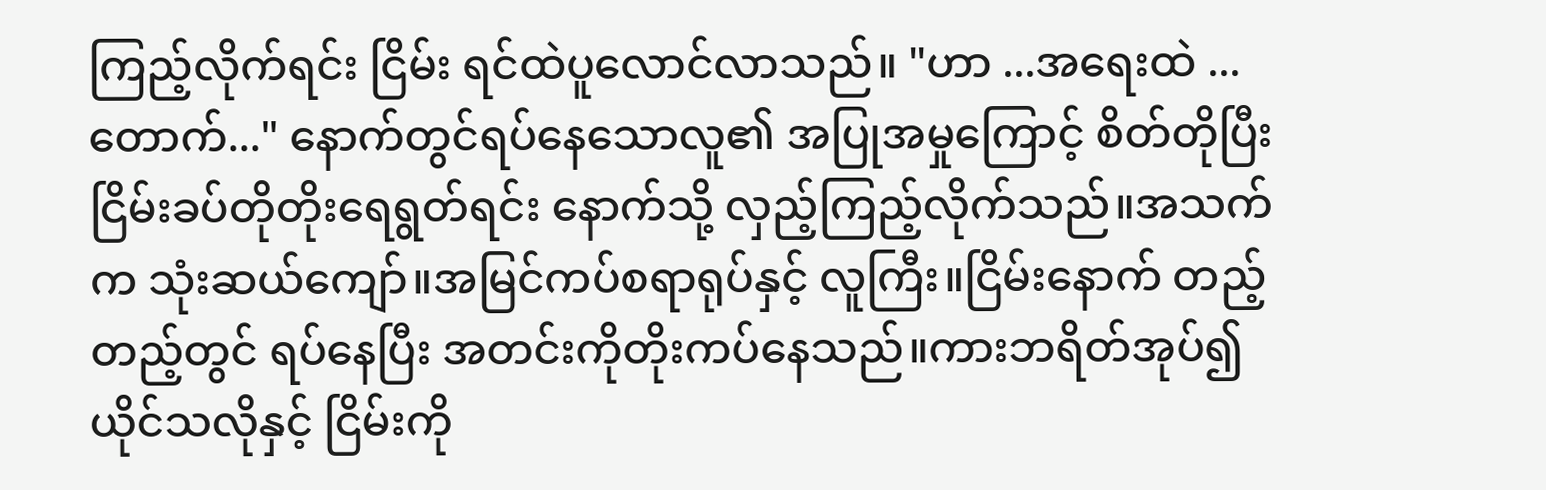ကြည့်လိုက်ရင်း ငြိမ်း ရင်ထဲပူလောင်လာသည်။ "ဟာ ...အရေးထဲ ...တောက်..." နောက်တွင်ရပ်နေသောလူ၏ အပြုအမှုကြောင့် စိတ်တိုပြီး ငြိမ်းခပ်တိုတိုးရေရွတ်ရင်း နောက်သို့ လှည့်ကြည့်လိုက်သည်။အသက်က သုံးဆယ်ကျော်။အမြင်ကပ်စရာရုပ်နှင့် လူကြီး။ငြိမ်းနောက် တည့်တည့်တွင် ရပ်နေပြီး အတင်းကိုတိုးကပ်နေသည်။ကားဘရိတ်အုပ်၍ ယိုင်သလိုနှင့် ငြိမ်းကို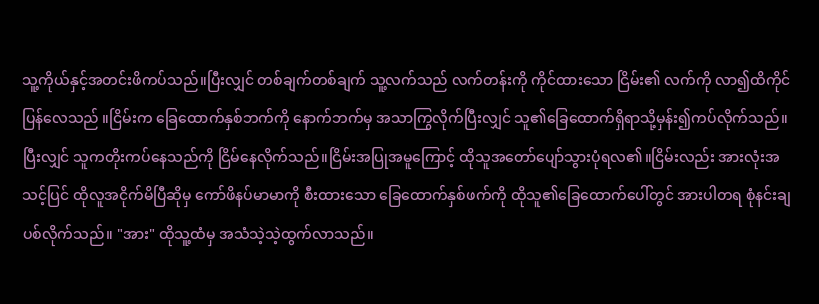သူ့ကိုယ်နှင့်အတင်းဖိကပ်သည်။ပြီးလျှင် တစ်ချက်တစ်ချက် သူ့လက်သည် လက်တန်းကို ကိုင်ထားသော ငြိမ်း၏ လက်ကို လာ၍ထိကိုင်ပြန်လေသည် ။ငြိမ်းက ခြေထောက်နှစ်ဘက်ကို နောက်ဘက်မှ အသာကြွလိုက်ပြီးလျှင် သူ၏ခြေထောက်ရှိရာသို့မှန်း၍ကပ်လိုက်သည်။ ပြီးလျှင် သူကတိုးကပ်နေသည်ကို ငြိမ်နေလိုက်သည်။ငြိမ်းအပြုအမူကြောင့် ထိုသူအတော်ပျော်သွားပုံရလ၏။ငြိမ်းလည်း အားလုံးအသင့်ပြင် ထိုလူအငိုက်မိပြီဆိုမှ ကော်ဖိနပ်မာမာကို စီးထားသော ခြေထောက်နှစ်ဖက်ကို ထိုသူ၏ခြေထောက်ပေါ်တွင် အားပါတရ စုံနင်းချပစ်လိုက်သည်။ "အား" ထိုသူ့ထံမှ အသံသဲ့သဲ့ထွက်လာသည်။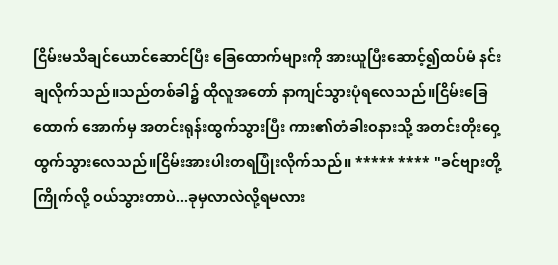ငြိမ်းမသိချင်ယောင်ဆောင်ပြီး ခြေထောက်များကို အားယူပြီးဆောင့်၍ထပ်မံ နင်းချလိုက်သည်။သည်တစ်ခါ၌ ထိုလူအတော် နာကျင်သွားပုံရလေသည်။ငြိမ်းခြေထောက် အောက်မှ အတင်းရုန်းထွက်သွားပြီး ကား၏တံခါးဝနားသို့ အတင်းတိုးဝှေ့ ထွက်သွားလေသည်။ငြိမ်းအားပါးတရပြုံးလိုက်သည်။ ***** **** "ခင်ဗျားတို့ကြိုက်လို့ ဝယ်သွားတာပဲ...ခုမှလာလဲလို့ရမလား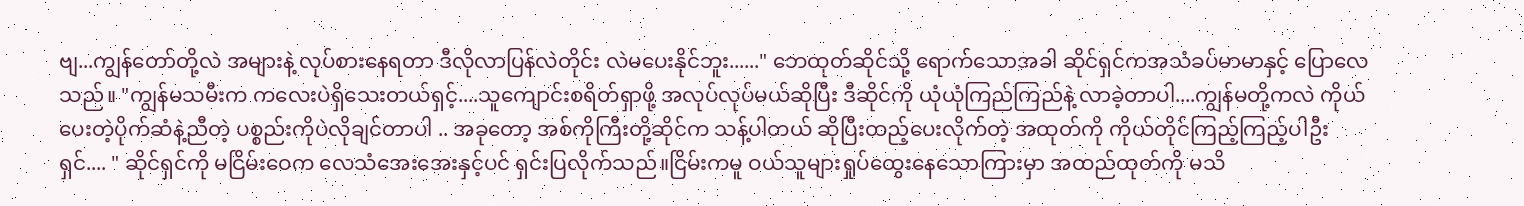ဗျ...ကျွန်တော်တို့လဲ အများနဲ့ လုပ်စားနေရတာ ဒီလိုလာပြန်လဲတိုင်း လဲမပေးနိုင်ဘူး......" ဘေထုတ်ဆိုင်သို့ ရောက်သောအခါ ဆိုင်ရှင်ကအသံခပ်မာမာနှင့် ပြောလေသည်။ "ကျွန်မသမီးက ကလေးပဲရှိသေးတယ်ရှင့်....သူကျောင်းစရိတ်ရှာဖို့ အလုပ်လုပ်မယ်ဆိုပြီး ဒီဆိုင်ကို ယုံယုံကြည်ကြည်နဲ့ လာခဲ့တာပါ....ကျွန်မတို့ကလဲ ကိုယ်ပေးတဲ့ပိုက်ဆံနဲ့ညီတဲ့ ပစ္စည်းကိုပဲလိုချင်တာပါ .. အခုတော့ အစ်ကိုကြီးတို့ဆိုင်က သန့်ပါတယ် ဆိုပြီးထည့်ပေးလိုက်တဲ့ အထုတ်ကို ကိုယ်တိုင်ကြည့်ကြည့်ပါဦးရှင်.... " ဆိုင်ရှင်ကို မငြိမ်းဝေက လေသံအေးအေးနှင့်ပင် ရှင်းပြလိုက်သည်။ငြိမ်းကမူ ဝယ်သူများရှုပ်ထွေးနေသောကြားမှာ အထည်ထုတ်ကို မသိ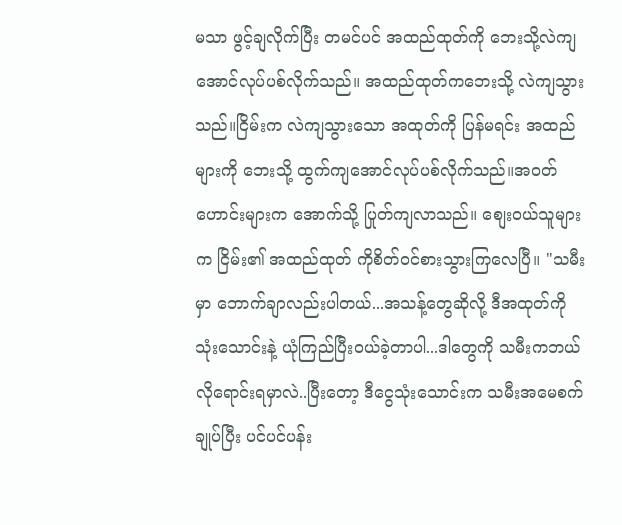မသာ ဖွင့်ချလိုက်ပြီး တမင်ပင် အထည်ထုတ်ကို ဘေးသို့လဲကျအောင်လုပ်ပစ်လိုက်သည်။ အထည်ထုတ်ကဘေးသို့ လဲကျသွားသည်။ငြိမ်းက လဲကျသွားသော အထုတ်ကို ပြန်မရင်း အထည်များကို ဘေးသို့ ထွက်ကျအောင်လုပ်ပစ်လိုက်သည်။အဝတ်ဟောင်းများက အောက်သို့ ပြုတ်ကျလာသည်။ စျေးဝယ်သူများက ငြိမ်း၏ အထည်ထုတ် ကိုစိတ်ဝင်စားသွားကြလေပြီ။ "သမီးမှာ ဘောက်ချာလည်းပါတယ်...အသန့်တွေဆိုလို့ ဒီအထုတ်ကို သုံးသောင်းနဲ့ ယုံကြည်ပြီးဝယ်ခဲ့တာပါ...ဒါတွေကို သမီးကဘယ်လိုရောင်းရမှာလဲ..ပြီးတော့ ဒီငွေသုံးသောင်းက သမီးအမေစက်ချုပ်ပြီး ပင်ပင်ပန်း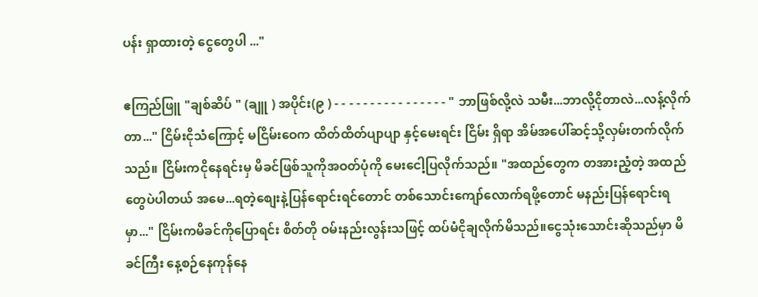ပန်း ရှာထားတဲ့ ငွေတွေပါ ..."

ဧကြည်ဖြူ "ချစ်ဆိပ် " (ချူ ) အပိုင်း(၉ ) - - - - - - - - - - - - - - - - " ဘာဖြစ်လို့လဲ သမီး...ဘာလို့ငိုတာလဲ...လန့်လိုက်တာ..." ငြိမ်းငိုသံကြောင့် မငြိမ်းဝေက ထိတ်ထိတ်ပျာပျာ နှင့်မေးရင်း ငြိမ်း ရှိရာ အိမ်အပေါ်ဆင့်သို့လှမ်းတက်လိုက်သည်။ ငြိမ်းကငိုနေရင်းမှ မိခင်ဖြစ်သူကိုအဝတ်ပုံကို မေးငေါ့ပြလိုက်သည်။ "အထည်တွေက တအားညံ့တဲ့ အထည်တွေပဲပါတယ် အမေ...ရတဲ့စျေးနဲ့ပြန်ရောင်းရင်တောင် တစ်သောင်းကျော်လောက်ရဖို့တောင် မနည်းပြန်ရောင်းရမှာ..." ငြိမ်းကမိခင်ကိုပြောရင်း စိတ်တို ဝမ်းနည်းလွန်းသဖြင့် ထပ်မံငိုချလိုက်မိသည်။ငွေသုံးသောင်းဆိုသည်မှာ မိခင်ကြီး နေ့စဉ်နေကုန်နေ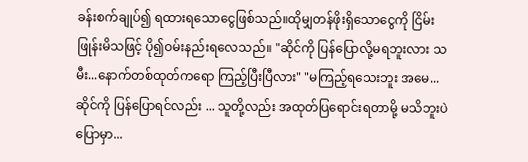ခန်းစက်ချုပ်၍ ရထားရသောငွေဖြစ်သည်။ထိုမျှတန်ဖိုးရှိသောငွေကို ငြိမ်းဖြုန်းမိသဖြင့် ပို၍ဝမ်းနည်းရလေသည်။ "ဆိုင်ကို ပြန်ပြောလို့မရဘူးလား သမီး...နောက်တစ်ထုတ်ကရော ကြည့်ပြီးပြီလား" "မကြည့်ရသေးဘူး အမေ...ဆိုင်ကို ပြန်ပြောရင်လည်း ... သူတို့လည်း အထုတ်ပြရောင်းရတာမို့ မသိဘူးပဲပြောမှာ...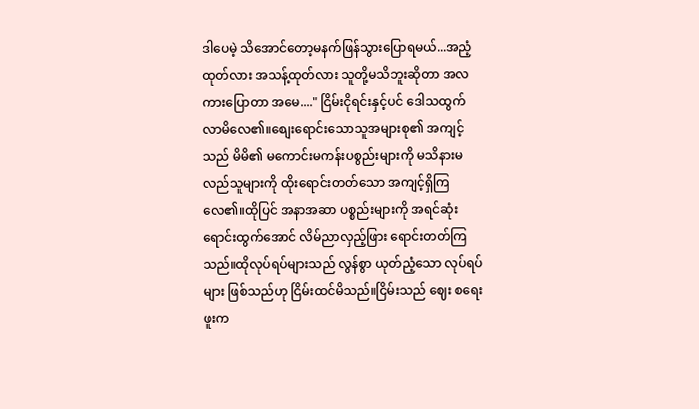ဒါပေမဲ့ သိအောင်တော့မနက်ဖြန်သွားပြောရမယ်...အညံ့ထုတ်လား အသန့်ထုတ်လား သူတို့မသိဘူးဆိုတာ အလကားပြောတာ အမေ...." ငြိမ်းငိုရင်းနှင့်ပင် ဒေါသထွက်လာမိလေ၏။စျေးရောင်းသောသူအများစု၏ အကျင့်သည် မိမိ၏ မကောင်းမကန်းပစွည်းများကို မသိနားမလည်သူများကို ထိုးရောင်းတတ်သော အကျင့်ရှိကြလေ၏။ထိုပြင် အနာအဆာ ပစ္စည်းများကို အရင်ဆုံးရောင်းထွက်အောင် လိမ်ညာလှည့်ဖြား ရောင်းတတ်ကြသည်။ထိုလုပ်ရပ်များသည် လွန်စွာ ယုတ်ညံ့သော လုပ်ရပ်များ ဖြစ်သည်ဟု ငြိမ်းထင်မိသည်။ငြိမ်းသည် ဈေး စရေးဖူးက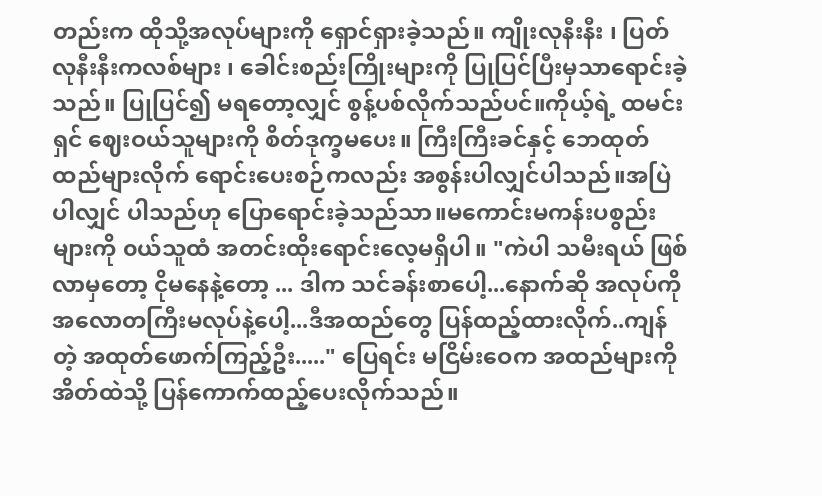တည်းက ထိုသို့အလုပ်များကို ရှောင်ရှားခဲ့သည်။ ကျိုးလုနီးနီး ၊ ပြတ်လုနီးနီးကလစ်များ ၊ ခေါင်းစည်းကြိုးများကို ပြုပြင်ပြီးမှသာရောင်းခဲ့သည်။ ပြုပြင်၍ မရတော့လျှင် စွန့်ပစ်လိုက်သည်ပင်။ကိုယ့်ရဲ့ ထမင်းရှင် ဈေးဝယ်သူများကို စိတ်ဒုက္ခမပေး။ ကြီးကြီးခင်နှင့် ဘေထုတ်ထည်များလိုက် ရောင်းပေးစဉ်ကလည်း အစွန်းပါလျှင်ပါသည်။အပြဲပါလျှင် ပါသည်ဟု ပြောရောင်းခဲ့သည်သာ။မကောင်းမကန်းပစွည်းများကို ၀ယ်သူထံ အတင်းထိုးရောင်းလေ့မရှိပါ။ "ကဲပါ သမီးရယ် ဖြစ်လာမှတော့ ငိုမနေနဲ့တော့ ... ဒါက သင်ခန်းစာပေါ့...နောက်ဆို အလုပ်ကို အလောတကြီးမလုပ်နဲ့ပေါ့...ဒီအထည်တွေ ပြန်ထည့်ထားလိုက်..ကျန်တဲ့ အထုတ်ဖောက်ကြည့်ဦး....." ပြေရင်း မငြိမ်းဝေက အထည်များကို အိတ်ထဲသို့ ပြန်ကောက်ထည့်ပေးလိုက်သည်။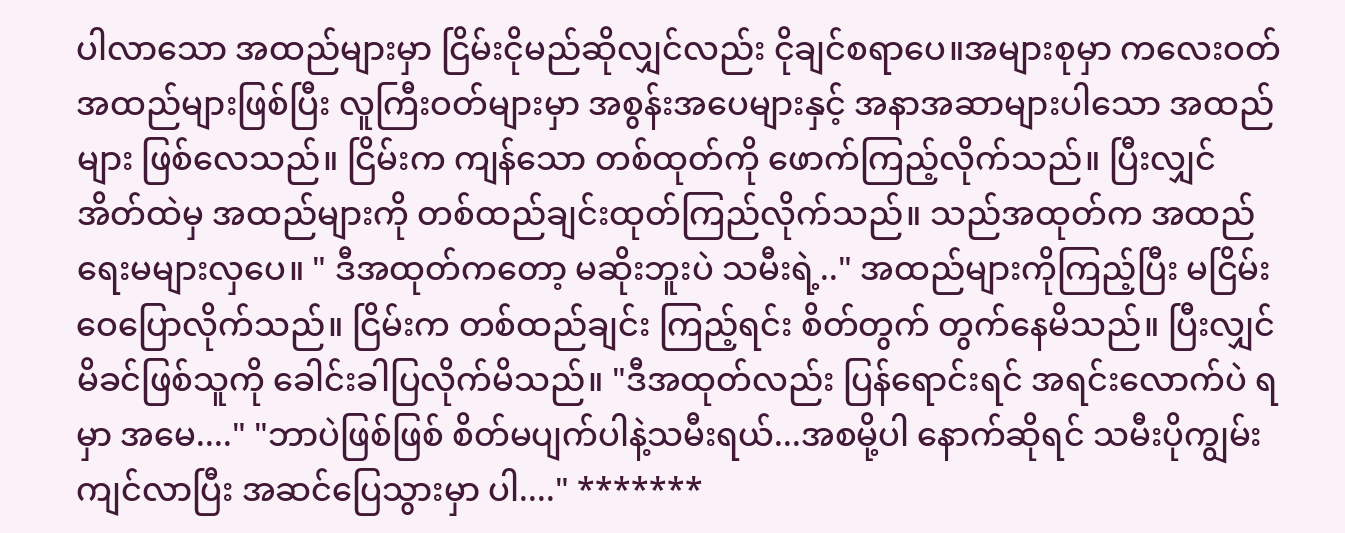ပါလာသော အထည်များမှာ ငြိမ်းငိုမည်ဆိုလျှင်လည်း ငိုချင်စရာပေ။အများစုမှာ ကလေးဝတ် အထည်များဖြစ်ပြီး လူကြီးဝတ်များမှာ အစွန်းအပေများနှင့် အနာအဆာများပါသော အထည်များ ဖြစ်လေသည်။ ငြိမ်းက ကျန်သော တစ်ထုတ်ကို ဖောက်ကြည့်လိုက်သည်။ ပြီးလျှင် အိတ်ထဲမှ အထည်များကို တစ်ထည်ချင်းထုတ်ကြည်လိုက်သည်။ သည်အထုတ်က အထည်ရေးမများလှပေ။ " ဒီအထုတ်ကတော့ မဆိုးဘူးပဲ သမီးရဲ့.." အထည်များကိုကြည့်ပြီး မငြိမ်းဝေပြောလိုက်သည်။ ငြိမ်းက တစ်ထည်ချင်း ကြည့်ရင်း စိတ်တွက် တွက်နေမိသည်။ ပြီးလျှင် မိခင်ဖြစ်သူကို ခေါင်းခါပြလိုက်မိသည်။ "ဒီအထုတ်လည်း ပြန်ရောင်းရင် အရင်းလောက်ပဲ ရမှာ အမေ...." "ဘာပဲဖြစ်ဖြစ် စိတ်မပျက်ပါနဲ့သမီးရယ်...အစမို့ပါ နောက်ဆိုရင် သမီးပိုကျွမ်းကျင်လာပြီး အဆင်ပြေသွားမှာ ပါ...." *******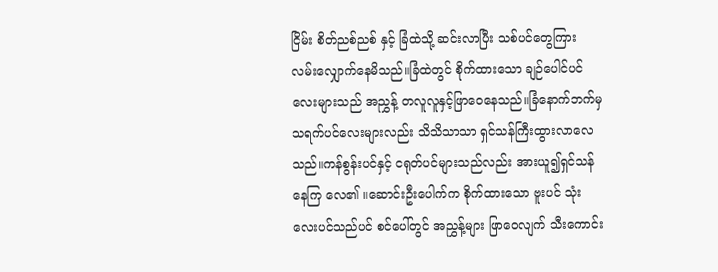ငြိမ်း စိတ်ညစ်ညစ် နှင့် ခြံထဲသို့ ဆင်းလာပြီး သစ်ပင်တွေကြား လမ်းလျှောက်နေမိသည်။ခြံထဲတွင် စိုက်ထားသော ချဉ်ပေါင်ပင်လေးများသည် အညွှန့် တလူလူနှင့်ဖြာဝေနေသည်။ခြံနောက်ဘက်မှသရက်ပင်လေးများလည်း သိသိသာသာ ရှင်သန်ကြီးထွားလာလေသည်။ကန်စွန်းပင်နှင့် ငရုတ်ပင်များသည်လည်း အားယူ၍ရှင်သန်နေကြ လေ၏ ။ဆောင်းဦးပေါက်က စိုက်ထားသော ဗူးပင် သုံးလေးပင်သည်ပင် စင်ပေါ်တွင် အညွှန့်များ ဖြာဝေလျက် သီးကောင်း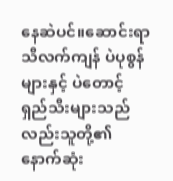နေဆဲပင်။ဆောင်းရာသီလက်ကျန် ပဲပုစွန်များနှင့် ပဲတောင့် ရှည်သီးများသည်လည်းသူတို့၏ နောက်ဆုံး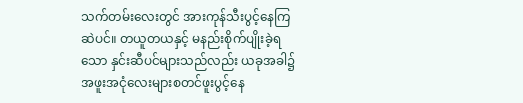သက်တမ်းလေးတွင် အားကုန်သီးပွင့်နေကြဆဲပင်။ တယူတယနှင့် မနည်းစိုက်ပျိုးခဲ့ရသော နှင်းဆီပင်များသည်လည်း ယခုအခါ၌ အဖူးအငုံလေးများစတင်ဖူးပွင့်နေ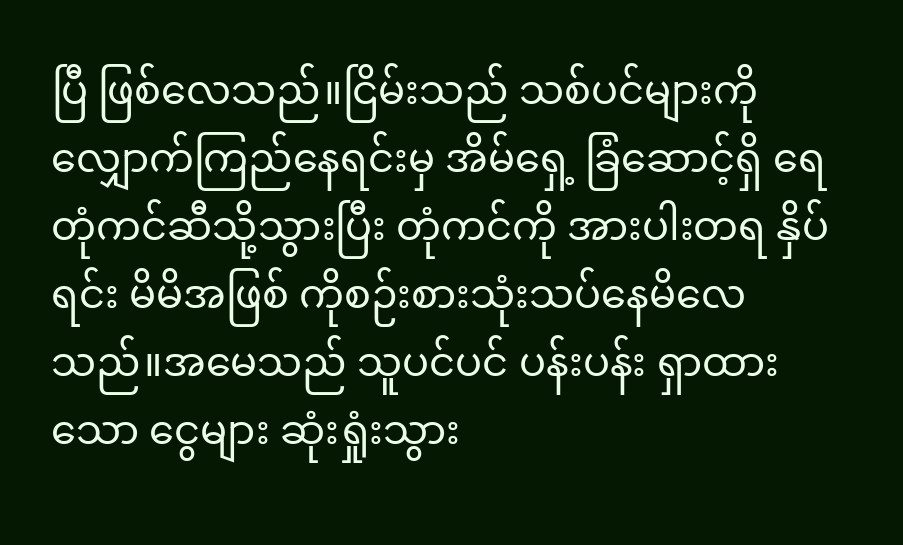ပြီ ဖြစ်လေသည်။ငြိမ်းသည် သစ်ပင်များကို လျှောက်ကြည်နေရင်းမှ အိမ်ရှေ့ ခြံဆောင့်ရှိ ရေတုံကင်ဆီသို့သွားပြီး တုံကင်ကို အားပါးတရ နှိပ်ရင်း မိမိအဖြစ် ကိုစဉ်းစားသုံးသပ်နေမိလေသည်။အမေသည် သူပင်ပင် ပန်းပန်း ရှာထားသော ငွေများ ဆုံးရှုံးသွား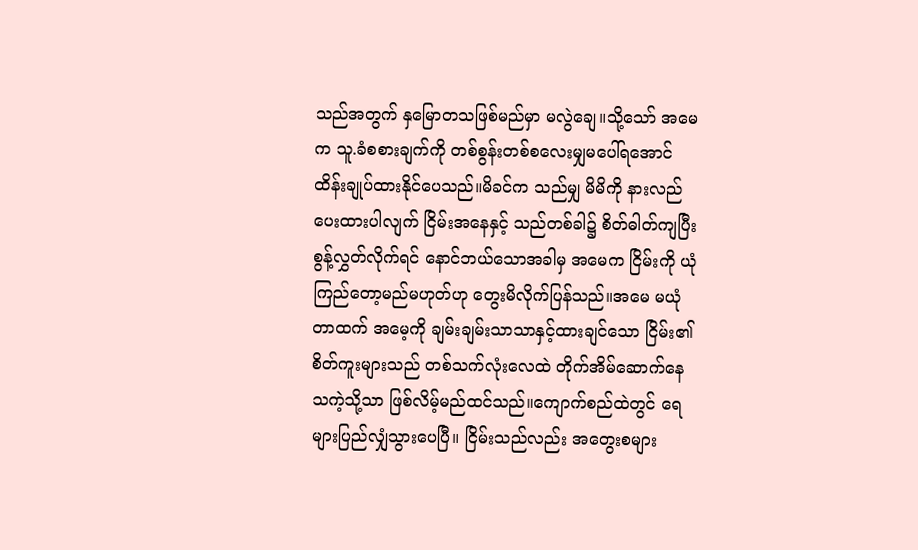သည်အတွက် နှမြောတသဖြစ်မည်မှာ မလွဲချေ။သို့သော် အမေက သူ.ခံစစားချက်ကို တစ်စွန်းတစ်စလေးမျှမပေါ်ရအောင်ထိန်းချုပ်ထားနိုင်ပေသည်။မိခင်က သည်မျှ မိမိကို နားလည်ပေးထားပါလျက် ငြိမ်းအနေနှင့် သည်တစ်ခါ၌ စိတ်ဓါတ်ကျပြီး စွန့်လွှတ်လိုက်ရင် နောင်ဘယ်သောအခါမှ အမေက ငြိမ်းကို ယုံကြည်တော့မည်မဟုတ်ဟု တွေးမိလိုက်ပြန်သည်။အမေ မယုံတာထက် အမေ့ကို ချမ်းချမ်းသာသာနှင့်ထားချင်သော ငြိမ်း၏ စိတ်ကူးများသည် တစ်သက်လုံးလေထဲ တိုက်အိမ်ဆောက်နေသကဲ့သို့သာ ဖြစ်လိမ့်မည်ထင်သည်။ကျောက်စည်ထဲတွင် ရေများပြည်လျှံသွားပေပြီ။ ငြိမ်းသည်လည်း အတွေးစများ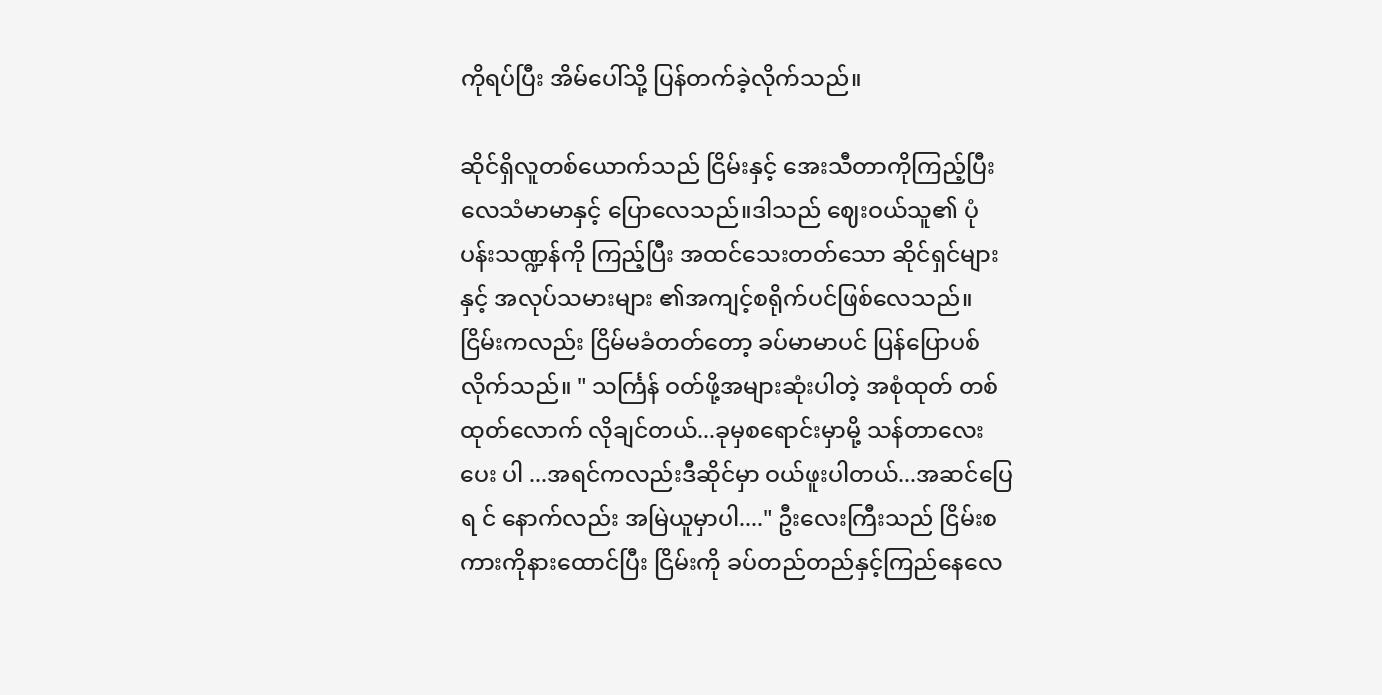ကိုရပ်ပြီး အိမ်ပေါ်သို့ ပြန်တက်ခဲ့လိုက်သည်။

ဆိုင်ရှိလူတစ်ယောက်သည် ငြိမ်းနှင့် အေးသီတာကိုကြည့်ပြီး လေသံမာမာနှင့် ပြောလေသည်။ဒါသည် ဈေးဝယ်သူ၏ ပုံပန်းသဏ္ဍန်ကို ကြည့်ပြီး အထင်သေးတတ်သော ဆိုင်ရှင်များနှင့် အလုပ်သမားများ ၏အကျင့်စရိုက်ပင်ဖြစ်လေသည်။ငြိမ်းကလည်း ငြိမ်မခံတတ်တော့ ခပ်မာမာပင် ပြန်ပြောပစ်လိုက်သည်။ " သင်္ကြန် ဝတ်ဖို့အများဆုံးပါတဲ့ အစုံထုတ် တစ်ထုတ်လောက် လိုချင်တယ်...ခုမှစရောင်းမှာမို့ သန်တာလေး ပေး ပါ ...အရင်ကလည်းဒီဆိုင်မှာ ဝယ်ဖူးပါတယ်...အဆင်ပြေရ င် နောက်လည်း အမြဲယူမှာပါ...." ဦးလေးကြီးသည် ငြိမ်းစကားကိုနားထောင်ပြီး ငြိမ်းကို ခပ်တည်တည်နှင့်ကြည်နေလေ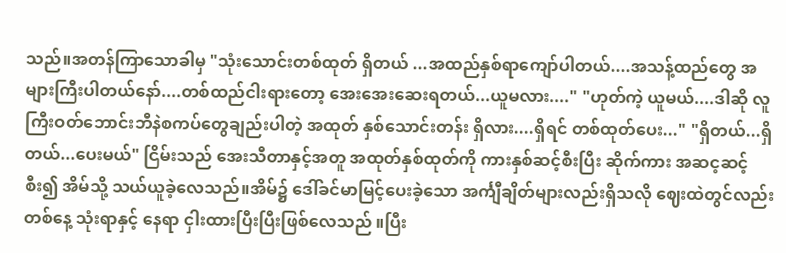သည်။အတန်ကြာသောခါမှ "သုံးသောင်းတစ်ထုတ် ရှိတယ် ...အထည်နှစ်ရာကျော်ပါတယ်....အသန့်ထည်တွေ အများကြီးပါတယ်နော်....တစ်ထည်ငါးရားတော့ အေးအေးဆေးရတယ်...ယူမလား...." "ဟုတ်ကဲ့ ယူမယ်....ဒါဆို လူကြီးဝတ်ဘောင်းဘီနဲစကပ်တွေချည်းပါတဲ့ အထုတ် နှစ်သောင်းတန်း ရှိလား....ရှိရင် တစ်ထုတ်ပေး..." "ရှိတယ်...ရှိတယ်...ပေးမယ်" ငြိမ်းသည် အေးသီတာနှင့်အတူ အထုတ်နှစ်ထုတ်ကို ကားနှစ်ဆင့်စီးပြီး ဆိုက်ကား အဆင့ဆင့်စီး၍ အိမ်သို့ သယ်ယူခဲ့လေသည်။အိမ်၌ ဒေါ်ခင်မာမြင့်ပေးခဲ့သော အင်္ကျီချိတ်များလည်းရှိသလို ဈေးထဲတွင်လည်း တစ်နေ့ သုံးရာနှင့် နေရာ ငှါးထားပြီးပြီးဖြစ်လေသည် ။ပြီး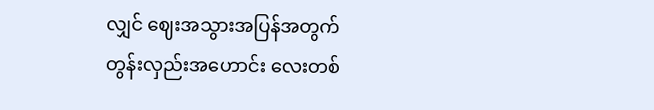လျှင် ဈေးအသွားအပြန်အတွက် တွန်းလှည်းအဟောင်း လေးတစ်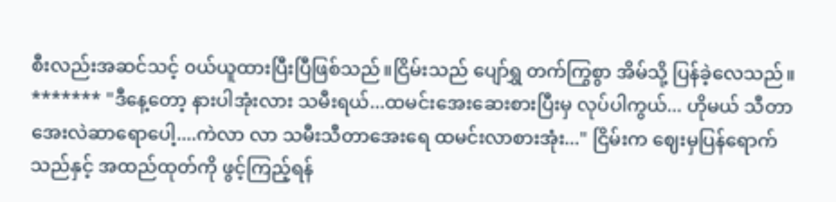စီးလည်းအဆင်သင့် ၀ယ်ယူထားပြီးပြီဖြစ်သည်။ငြိမ်းသည် ပျော်ရွှ တက်ကြွစွာ အိမ်သို့ ပြန်ခဲ့လေသည်။ ******* "ဒီနေ့တော့ နားပါအုံးလား သမီးရယ်...ထမင်းအေးဆေးစားပြီးမှ လုပ်ပါကွယ်... ဟိုမယ် သီတာအေးလဲဆာရောပေါ့....ကဲလာ လာ သမီးသီတာအေးရေ ထမင်းလာစားအုံး..." ငြိမ်းက ဈေးမှပြန်ရောက်သည်နှင့် အထည်ထုတ်ကို ဖွင့်ကြည့်ရန်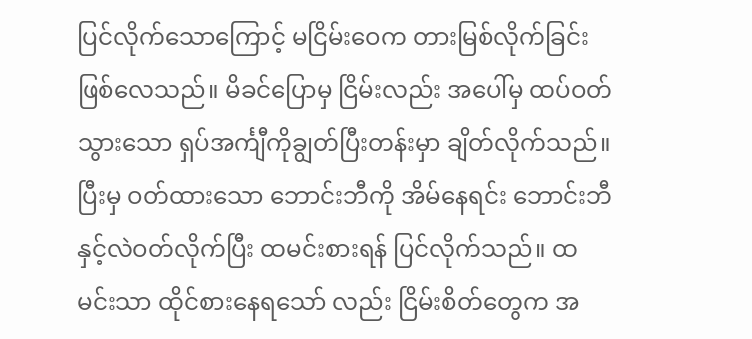ပြင်လိုက်သောကြောင့် မငြိမ်းဝေက တားမြစ်လိုက်ခြင်းဖြစ်လေသည်။ မိခင်ပြောမှ ငြိမ်းလည်း အပေါ်မှ ထပ်ဝတ်သွားသော ရှပ်အင်္ကျီကိုချွတ်ပြီးတန်းမှာ ချိတ်လိုက်သည်။ပြီးမှ ဝတ်ထားသော ဘောင်းဘီကို အိမ်နေရင်း ဘောင်းဘီနှင့်လဲဝတ်လိုက်ပြီး ထမင်းစားရန် ပြင်လိုက်သည်။ ထမင်းသာ ထိုင်စားနေရသော် လည်း ငြိမ်းစိတ်တွေက အ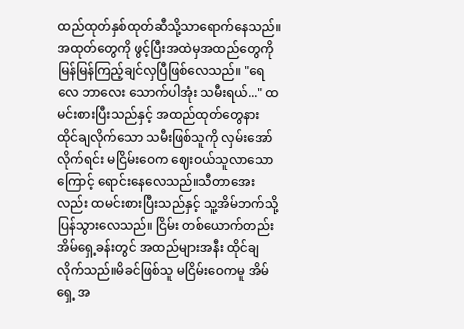ထည်ထုတ်နှစ်ထုတ်ဆီသို့သာရောက်နေသည်။အထုတ်တွေကို ဖွင့်ပြီးအထဲမှအထည်တွေကို မြန်မြန်ကြည့်ချင်လှပြီဖြစ်လေသည်။ "ရေလေ ဘာလေး သောက်ပါအုံး သမီးရယ်..." ထမင်းစားပြီးသည်နှင့် အထည်ထုတ်တွေနား ထိုင်ချလိုက်သော သမီးဖြစ်သူကို လှမ်းအော်လိုက်ရင်း မငြိမ်းဝေက ဈေးဝယ်သူလာသောကြောင့် ရောင်းနေလေသည်။သီတာအေး လည်း ထမင်းစားပြီးသည်နှင့် သူ့အိမ်ဘက်သို့ ပြန်သွားလေသည်။ ငြိမ်း တစ်ယောက်တည်း အိမ်ရှေ့ခန်းတွင် အထည်များအနီး ထိုင်ချလိုက်သည်။မိခင်ဖြစ်သူ မငြိမ်းဝေကမူ အိမ်ရှေ့ အ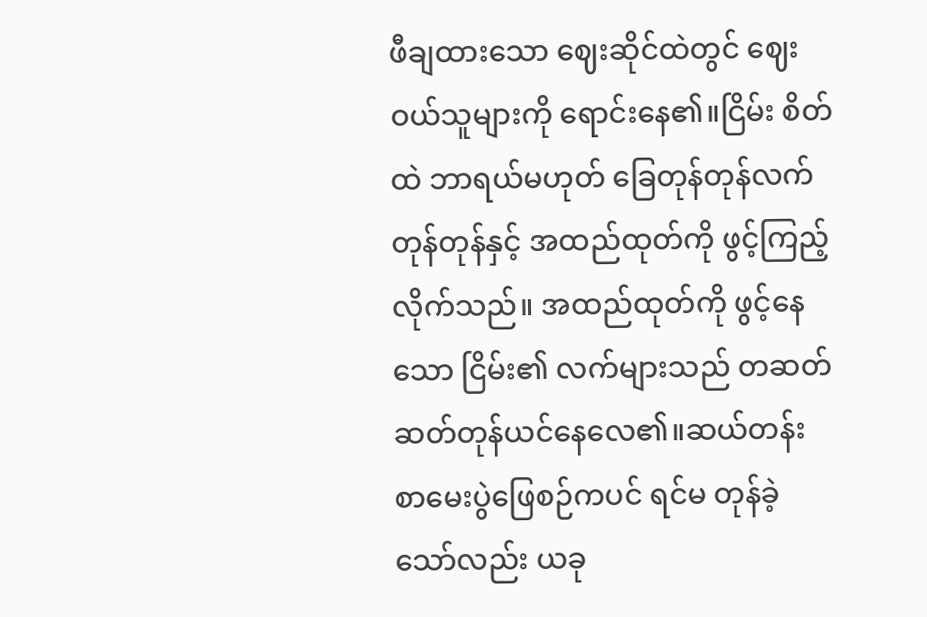ဖီချထားသော ဈေးဆိုင်ထဲတွင် ဈေးဝယ်သူများကို ရောင်းနေ၏။ငြိမ်း စိတ်ထဲ ဘာရယ်မဟုတ် ခြေတုန်တုန်လက်တုန်တုန်နှင့် အထည်ထုတ်ကို ဖွင့်ကြည့်လိုက်သည်။ အထည်ထုတ်ကို ဖွင့်နေသော ငြိမ်း၏ လက်များသည် တဆတ်ဆတ်တုန်ယင်နေလေ၏။ဆယ်တန်း စာမေးပွဲဖြေစဉ်ကပင် ရင်မ တုန်ခဲ့သော်လည်း ယခု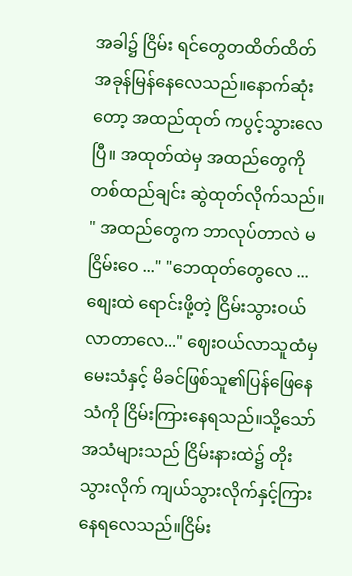အခါ၌ ငြိမ်း ရင်တွေတထိတ်ထိတ် အခုန်မြန်နေလေသည်။နောက်ဆုံးတော့ အထည်ထုတ် ကပွင့်သွားလေပြီ။ အထုတ်ထဲမှ အထည်တွေကိုတစ်ထည်ချင်း ဆွဲထုတ်လိုက်သည်။ " အထည်တွေက ဘာလုပ်တာလဲ မငြိမ်းဝေ ..." "ဘေထုတ်တွေလေ ...စျေးထဲ ရောင်းဖို့တဲ့ ငြိမ်းသွားဝယ်လာတာလေ..." ဈေးဝယ်လာသူထံမှ မေးသံနှင့် မိခင်ဖြစ်သူ၏ပြန်ဖြေနေသံကို ငြိမ်းကြားနေရသည်။သို့သော် အသံများသည် ငြိမ်းနားထဲ၌ တိုးသွားလိုက် ကျယ်သွားလိုက်နှင့်ကြားနေရလေသည်။ငြိမ်း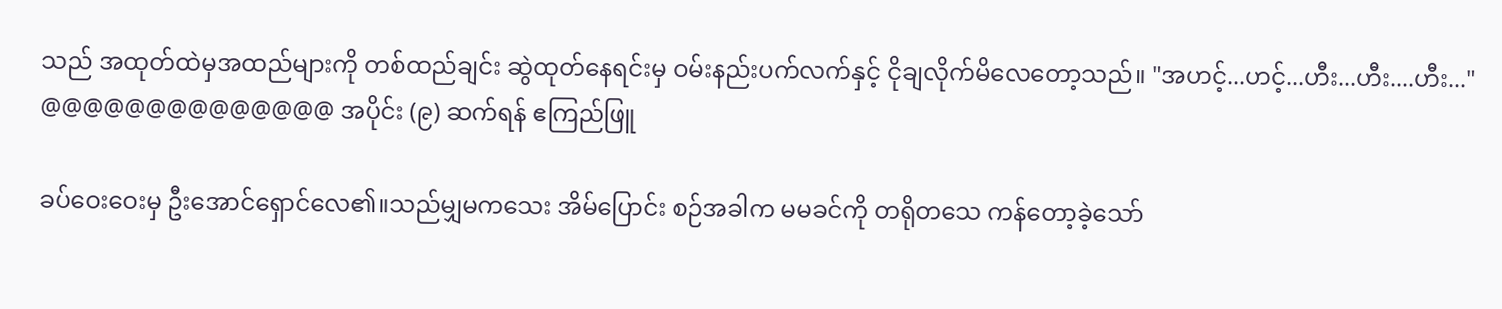သည် အထုတ်ထဲမှအထည်များကို တစ်ထည်ချင်း ဆွဲထုတ်နေရင်းမှ ဝမ်းနည်းပက်လက်နှင့် ငိုချလိုက်မိလေတော့သည်။ "အဟင့်...ဟင့်...ဟီး...ဟီး....ဟီး..." @@@@@@@@@@@@@@ အပိုင်း (၉) ဆက်ရန် ဧကြည်ဖြူ

ခပ်ဝေးဝေးမှ ဦးအောင်ရှောင်လေ၏။သည်မျှမကသေး အိမ်ပြောင်း စဉ်အခါက မမခင်ကို တရိုတသေ ကန်တော့ခဲ့သော်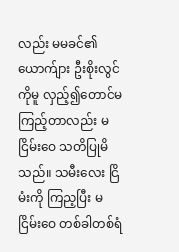လည်း မမခင်၏ယောက်ျား ဦးစိုးလွင်ကိုမူ လှည့်၍တောင်မကြည့်တာလည်း မငြိမ်းဝေ သတိပြုမိသည်။ သမီးလေး ငြိမံးကို ကြည့ပြီး မငြိမ်းဝေ တစ်ခါတစ်ရံ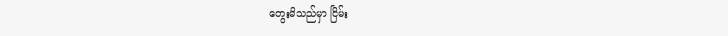တွေးမိသည်မှာ ငြိမ်း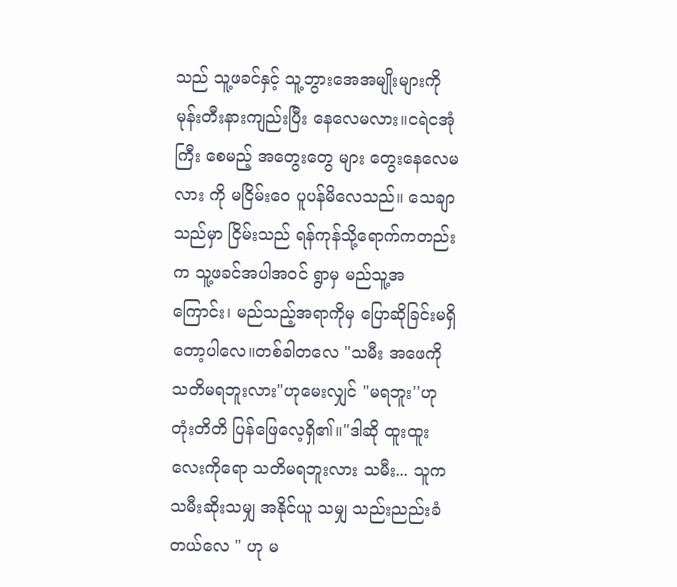သည် သူ့ဖခင်နှင့် သူ့ဘွားအေအမျိုးများကိုမုန်းတီးနားကျည်းပြီး နေလေမလား။ငရဲငအုံကြီး စေမည့် အတွေးတွေ များ တွေးနေလေမလား ကို မငြိမ်းဝေ ပူပန်မိလေသည်။ သေချာသည်မှာ ငြိမ်းသည် ရန်ကုန်သို့ရောက်ကတည်း က သူ့ဖခင်အပါအဝင် ရွာမှ မည်သူ့အကြောင်း၊ မည်သည့်အရာကိုမှ ပြောဆိုခြင်းမရှိတော့ပါလေ။တစ်ခါတလေ "သမီး အဖေကို သတိမရဘူးလား"ဟုမေးလျှင် "မရဘူး''ဟု တုံးတိတိ ပြန်ဖြေလေ့ရှိ၏။"ဒါဆို ထူးထူးလေးကိုရော သတိမရဘူးလား သမီး... သူက သမီးဆိုးသမျှ အနိုင်ယူ သမျှ သည်းညည်းခံတယ်လေ " ဟု မ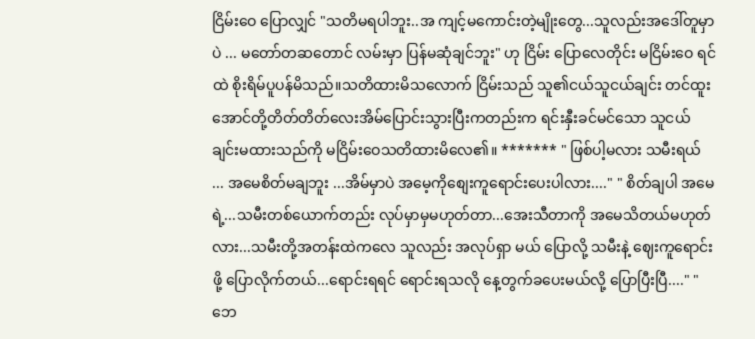ငြိမ်းဝေ ပြောလျှင် "သတိမရပါဘူး..အ ကျင့်မကောင်းတဲ့မျိုးတွေ...သူလည်းအဒေါ်တူမှာပဲ ... မတော်တဆတောင် လမ်းမှာ ပြန်မဆုံချင်ဘူး" ဟု ငြိမ်း ပြောလေတိုင်း မငြိမ်းဝေ ရင်ထဲ စိုးရိမ်ပူပန်မိသည်။သတိထားမိသလောက် ငြိမ်းသည် သူ၏ငယ်သူငယ်ချင်း တင်ထူးအောင်တို့တိတ်တိတ်လေးအိမ်ပြောင်းသွားပြီးကတည်းက ရင်းနှီးခင်မင်သော သူငယ်ချင်းမထားသည်ကို မငြိမ်းဝေသတိထားမိလေ၏။ ******* " ဖြစ်ပါ့မလား သမီးရယ် ... အမေစိတ်မချဘူး ...အိမ်မှာပဲ အမေ့ကိုစျေးကူရောင်းပေးပါလား...." " စိတ်ချပါ အမေရဲ့...သမီးတစ်ယောက်တည်း လုပ်မှာမှမဟုတ်တာ...အေးသီတာကို အမေသိတယ်မဟုတ်လား...သမီးတို့အတန်းထဲကလေ သူလည်း အလုပ်ရှာ မယ် ပြောလို့ သမီးနဲ့ ဈေးကူရောင်းဖို့ ပြောလိုက်တယ်...ရောင်းရရင် ရောင်းရသလို နေ့တွက်ခပေးမယ်လို့ ပြောပြီးပြီ...." " ဘေ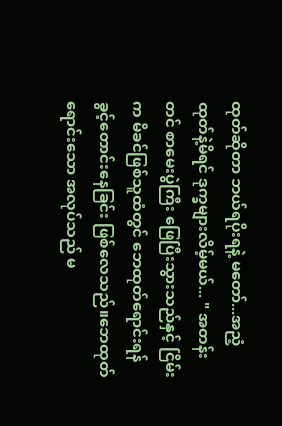ထုတ်ဆိုတာ ဘယ်ရပိုးရနဲ့ မတော်...အညံ့ထုတ်နဲ့မိရင် ဒုက္ခများလိမ့်မယ်... " အတန်းတင် စာမေးပွဲကြီး ဖြေပြီးသွားသည်နှင့် ငြိမ်းက မိခင်ဖြစ်သူထံတွင် ဘေထုတ်ရောင်းရန်ခွင့်တောင်းနေခြင်း ဖြစ်လေသည်။ဘေထုတ် ရောင်းသော အလုပ်သည် မ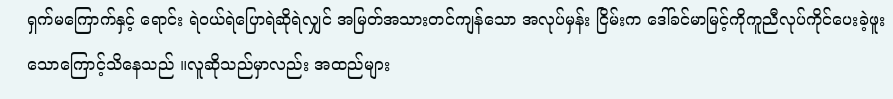ရှက်မကြောက်နှင့် ရောင်း ရဲဝယ်ရဲပြောရဲဆိုရဲလျှင် အမြတ်အသားတင်ကျန်သော အလုပ်မှန်း ငြိမ်းက ဒေါ်ခင်မာမြင့်ကိုကူညီလုပ်ကိုင်ပေးခဲ့ဖူးသောကြောင့်သိနေသည် ။လူဆိုသည်မှာလည်း အထည်များ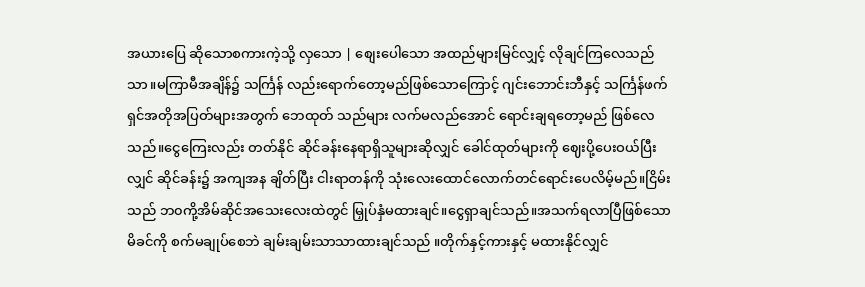အယားပြေ ဆိုသောစကားကဲ့သို့ လှသော | စျေးပေါသော အထည်များမြင်လျှင့် လိုချင်ကြလေသည်သာ။မကြာမီအချိန်၌ သင်္ကြန် လည်းရောက်တော့မည်ဖြစ်သောကြောင့် ဂျင်းဘောင်းဘီနှင့် သင်္ကြန်ဖက်ရှင်အတိုအပြတ်များအတွက် ဘေထုတ် သည်များ လက်မလည်အောင် ရောင်းချရတော့မည် ဖြစ်လေသည်။ငွေကြေးလည်း တတ်နိုင် ဆိုင်ခန်းနေရာရှိသူများဆိုလျှင် ခေါင်ထုတ်များကို ဈေးပို့ပေးဝယ်ပြီးလျှင် ဆိုင်ခန်း၌ အကျအန ချိတ်ပြီး ငါးရာတန်ကို သုံးလေးထောင်လောက်တင်ရောင်းပေလိမ့်မည်။ငြိမ်းသည် ဘ၀ကို့အိမ်ဆိုင်အသေးလေးထဲတွင် မြှုပ်နှံမထားချင်။ငွေရှာချင်သည်။အသက်ရလာပြီဖြစ်သော မိခင်ကို စက်မချုပ်စေဘဲ ချမ်းချမ်းသာသာထားချင်သည် ။တိုက်နှင့်ကားနှင့် မထားနိုင်လျှင်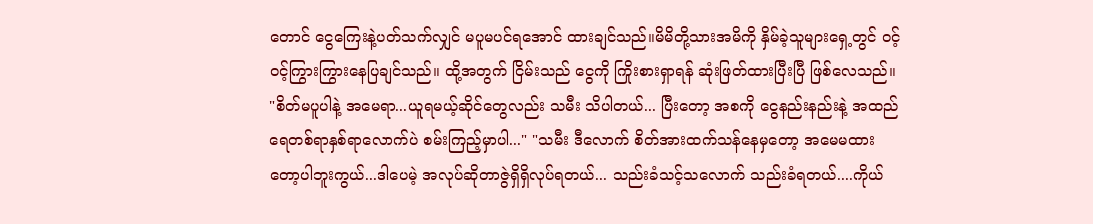တောင် ငွေကြေးနဲ့ပတ်သက်လျှင် မပူမပင်ရအောင် ထားချင်သည်။မိမိတို့သားအမိကို နှိမ်ခဲ့သူများရှေ့တွင် ဝင့်ဝင့်ကြွားကြွားနေပြချင်သည်။ ထို့အတွက် ငြိမ်းသည် ငွေကို ကြိုးစားရှာရန် ဆုံးဖြတ်ထားပြီးပြီ ဖြစ်လေသည်။ "စိတ်မပူပါနဲ့ အမေရာ...ယူရမယ့်ဆိုင်တွေလည်း သမီး သိပါတယ်... ပြီးတော့ အစကို ငွေနည်းနည်းနဲ့ အထည်ရေတစ်ရာနှစ်ရာလောက်ပဲ စမ်းကြည့်မှာပါ..." "သမီး ဒီလောက် စိတ်အားထက်သန်နေမှတော့ အမေမထားတော့ပါဘူးကွယ်...ဒါပေမဲ့ အလုပ်ဆိုတာဇွဲရှိရှိလုပ်ရတယ်... သည်းခံသင့်သလောက် သည်းခံရတယ်....ကိုယ်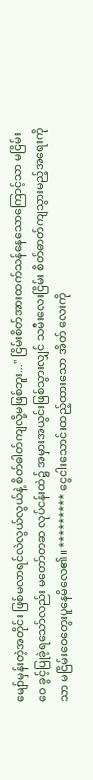မျော်မှန်းတဲ့အတိုင်း ဖြစ်မလာရင်လဲလွယ်လွယ်နဲ့ စိတ်ဓါတ်ကျလို့မဖြစ်ဘူး..." ငြိမ်းစိတ်အားထက်သန်နေသောကြောင့်သာ မငြိမ်းဝေ ခွင့်ပြုခဲ့ရသော်လည်း မတော်တဆ လုပ်ငန်းထဲ၌ အမှားအယွင်းဖြစ်သွားလျှင် သမီးလေးငြိမ်း စိတ်ဓာတ်ကျသွားမည့်အရေးကို သာ မငြိမ်းဝေတွေးပူနေမိလေ၏။ ********* ငွေငါးသောင်းထည့်ထားသော အိတ် လေးကို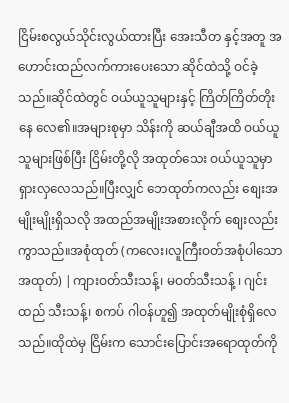ငြိမ်းစလွယ်သိုင်းလွယ်ထားပြီး အေးသီတ နှင့်အတူ အဟောင်းထည်လက်ကားပေးသော ဆိုင်ထဲသို့ ဝင်ခဲ့သည်။ဆိုင်ထဲတွင် ဝယ်ယူသူများနှင့် ကြိတ်ကြိတ်တိုးနေ လေ၏။အများစုမှာ သိန်းကို ဆယ်ချီအထိ ဝယ်ယူသူများဖြစ်ပြီး ငြိမ်းတို့လို အထုတ်သေး ဝယ်ယူသူမှာရှားလှလေသည်။ပြီးလျှင် ဘေထုတ်ကလည်း စျေးအမျိုးမျိုးရှိသလို အထည်အမျိုးအစားလိုက် စျေးလည်း ကွာသည်။အစုံထုတ် (ကလေး၊လူကြီးဝတ်အစုံပါသော အထုတ်) |ကျားဝတ်သီးသန့်၊ မဝတ်သီးသန့် ၊ ဂျင်းထည် သီးသန့်၊ စကပ် ဂါဝန်ဟူ၍ အထုတ်မျိုးစုံရှိလေသည်။ထိုထဲမှ ငြိမ်းက သောင်းပြောင်းအရောထုတ်ကို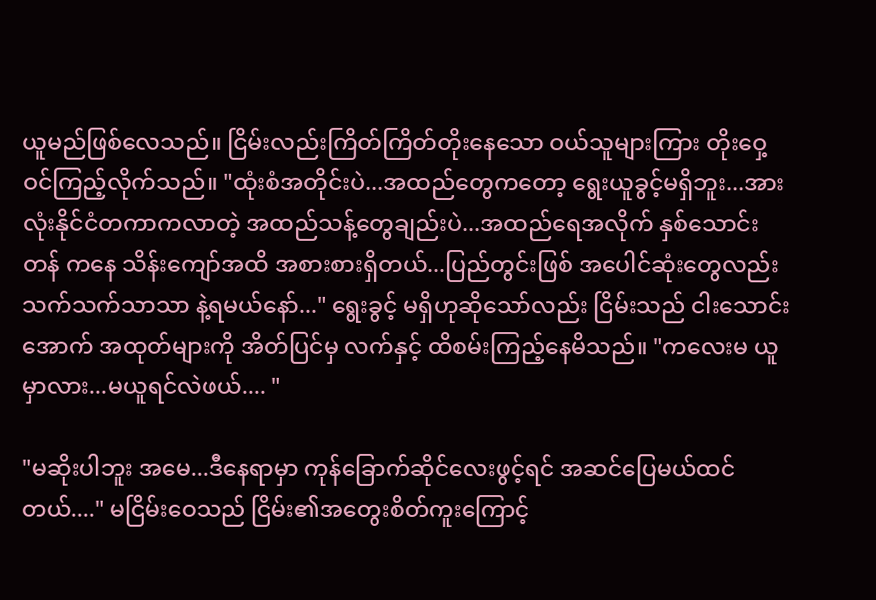ယူမည်ဖြစ်လေသည်။ ငြိမ်းလည်းကြိတ်ကြိတ်တိုးနေသော ဝယ်သူများကြား တိုးဝှေ့ဝင်ကြည့်လိုက်သည်။ "ထုံးစံအတိုင်းပဲ...အထည်တွေကတော့ ရွေးယူခွင့်မရှိဘူး...အားလုံးနိုင်ငံတကာကလာတဲ့ အထည်သန့်တွေချည်းပဲ...အထည်ရေအလိုက် နှစ်သောင်းတန် ကနေ သိန်းကျော်အထိ အစားစားရှိတယ်...ပြည်တွင်းဖြစ် အပေါင်ဆုံးတွေလည်းသက်သက်သာသာ နဲ့ရမယ်နော်..." ရွေးခွင့် မရှိဟုဆိုသော်လည်း ငြိမ်းသည် ငါးသောင်းအောက် အထုတ်များကို အိတ်ပြင်မှ လက်နှင့် ထိစမ်းကြည့်နေမိသည်။ "ကလေးမ ယူမှာလား...မယူရင်လဲဖယ်.... "

"မဆိုးပါဘူး အမေ...ဒီနေရာမှာ ကုန်ခြောက်ဆိုင်လေးဖွင့်ရင် အဆင်ပြေမယ်ထင်တယ်...." မငြိမ်းဝေသည် ငြိမ်း၏အတွေးစိတ်ကူးကြောင့်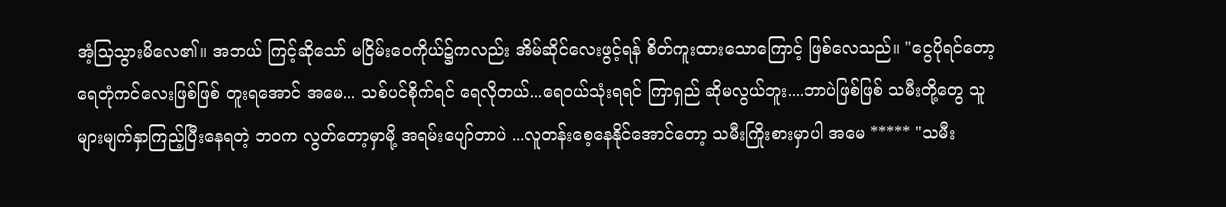အံ့သြသွားမိလေ၏။ အဘယ် ကြင့်ဆိုသော် မငြိမ်းဝေကိုယ်၌ကလည်း အိမ်ဆိုင်လေးဖွင့်ရန် စိတ်ကူးထားသောကြောင့် ဖြစ်လေသည်။ "ငွေပိုရင်တော့ ရေတုံကင်လေးဖြစ်ဖြစ် တူးရအောင် အမေ... သစ်ပင်စိုက်ရင် ရေလိုတယ်...ရေ၀ယ်သုံးရရင် ကြာရှည် ဆိုမလွယ်ဘူး....ဘာပဲဖြစ်ဖြစ် သမီးတို့တွေ သူများမျက်နှာကြည့်ပြီးနေရတဲ့ ဘ၀က လွတ်တော့မှာမို့ အရမ်းပျော်တာပဲ ...လူတန်းစေ့နေနိုင်အောင်တော့ သမီးကြိုးစားမှာပါ အမေ ***** "သမီး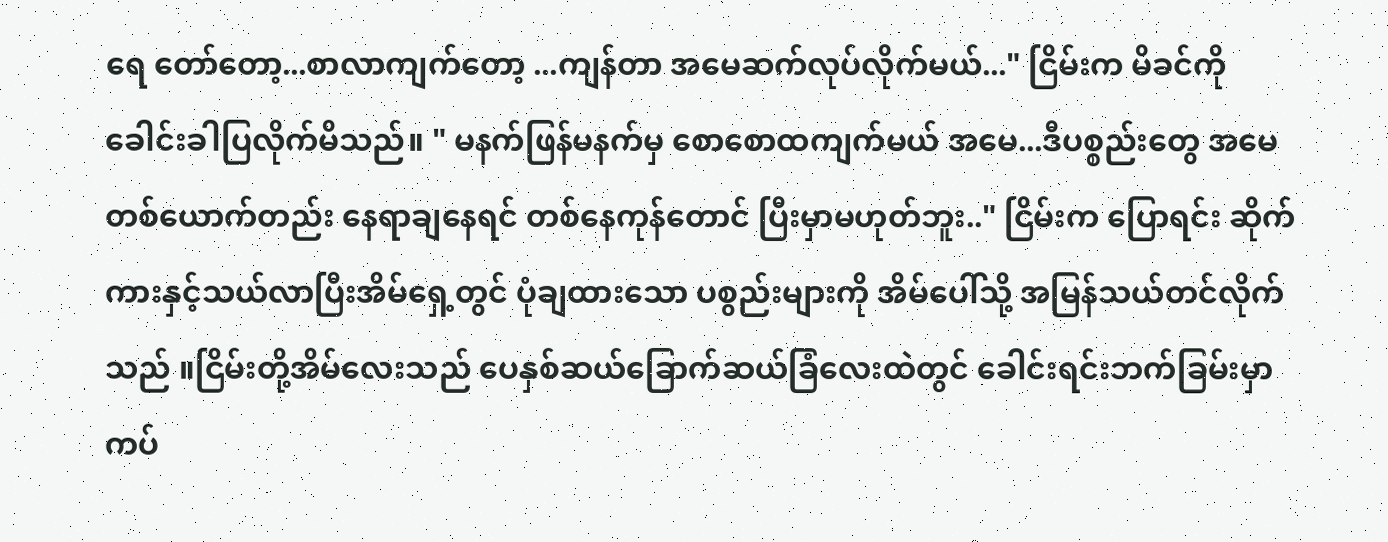ရေ တော်တော့...စာလာကျက်တော့ ...ကျန်တာ အမေဆက်လုပ်လိုက်မယ်..." ငြိမ်းက မိခင်ကို ခေါင်းခါပြလိုက်မိသည်။ " မနက်ဖြန်မနက်မှ စောစောထကျက်မယ် အမေ...ဒီပစ္စည်းတွေ အမေတစ်ယောက်တည်း နေရာချနေရင် တစ်နေကုန်တောင် ပြီးမှာမဟုတ်ဘူး.." ငြိမ်းက ပြောရင်း ဆိုက်ကားနှင့်သယ်လာပြီးအိမ်ရှေ့တွင် ပုံချထားသော ပစွည်းများကို အိမ်ပေါ်သို့ အမြန်သယ်တင်လိုက်သည် ။ငြိမ်းတို့အိမ်လေးသည် ပေနှစ်ဆယ်ခြောက်ဆယ်ခြံလေးထဲတွင် ခေါင်းရင်းဘက်ခြမ်းမှာ ကပ်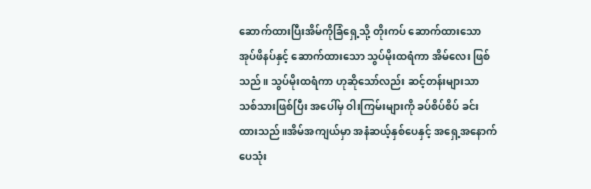ဆောက်ထားပြီးအိမ်ကိုခြံရှေ့သို့ တိုးကပ် ဆောက်ထားသော အုပ်ဖိနပ်နှင့် ဆောက်ထားသော သွပ်မိုးထရံကာ အိမ်လေး ဖြစ်သည်။ သွပ်မိုးထရံကာ ဟုဆိုသော်လည်း ဆင့်တန်းများသာ သစ်သားဖြစ်ပြီး အပေါ်မှ ဝါးကြမ်းများကို ခပ်စိပ်စိပ် ခင်းထားသည်။အိမ်အကျယ်မှာ အနံဆယ့်နှစ်ပေနှင့် အရှေ့အနောက်ပေသုံး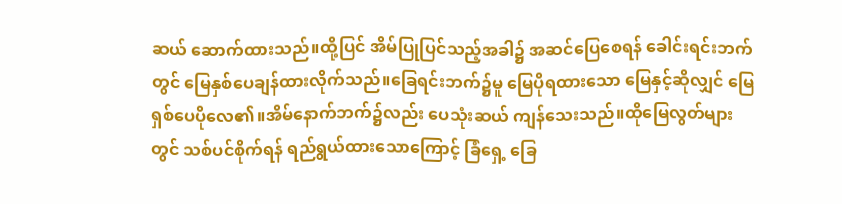ဆယ် ဆောက်ထားသည်။ထို့ပြင် အိမ်ပြုပြင်သည့်အခါ၌ အဆင်ပြေစေရန် ခေါင်းရင်းဘက်တွင် မြေနှစ်ပေချန်ထားလိုက်သည်။ခြေရင်းဘက်၌မူ မြေပိုရထားသော မြေနှင့်ဆိုလျှင် မြေရှစ်ပေပိုလေ၏။အိမ်နောက်ဘက်၌လည်း ပေသုံးဆယ် ကျန်သေးသည်။ထိုမြေလွတ်များတွင် သစ်ပင်စိုက်ရန် ရည်ရွယ်ထားသောကြောင့် ခြံရှေ့ ခြေ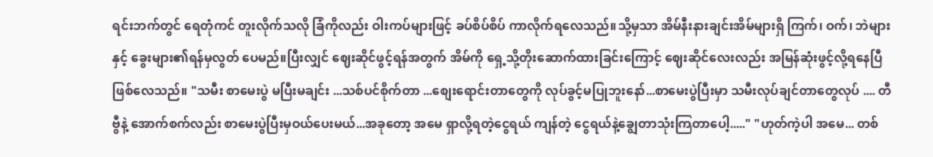ရင်းဘက်တွင် ရေတုံကင် တူးလိုက်သလို ခြံကိုလည်း ဝါးကပ်များဖြင့် ခပ်စိပ်စိပ် ကာလိုက်ရလေသည်။သို့မှသာ အိမ်နီးနားချင်းအိမ်များရှိ ကြက်၊ ဝက်၊ ဘဲများနှင့် ခွေးများ၏ရန်မှလွတ် ပေမည်။ပြီးလျှင် ဈေးဆိုင်ဖွင့်ရန်အတွက် အိမ်ကို ရှေ့သို့တိုးဆောက်ထားခြင်းကြောင့် ဈေးဆိုင်လေးလည်း အမြန်ဆုံးဖွင့်လို့ရနေပြီဖြစ်လေသည်။ "သမီး စာမေးပွဲ မပြီးမချင်း ...သစ်ပင်စိုက်တာ ...စျေးရောင်းတာတွေကို လုပ်ခွင့်မပြုဘူးနော်...စာမေးပွဲပြီးမှာ သမီးလုပ်ချင်တာတွေလုပ် .... တီ ဗွီနဲ့ အောက်စက်လည်း စာမေးပွဲပြီးမှဝယ်ပေးမယ်...အခုတော့ အမေ ရှာလို့ရတဲ့ငွေရယ် ကျန်တဲ့ ငွေရယ်နဲ့ချွေတာသုံးကြတာပေါ့....." "ဟုတ်ကဲ့ပါ အမေ... တစ်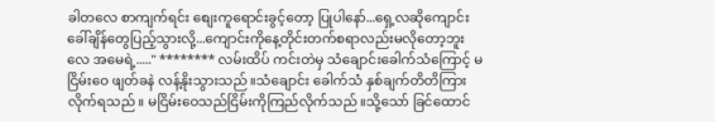ခါတလေ စာကျက်ရင်း စျေးကူရောင်းခွင့်တော့ ပြုပါနော်...ရှေ့လဆိုကျောင်း ခေါ်ချိန်တွေပြည့်သွားလို့...ကျောင်းကိုနေ့တိုင်းတက်စရာလည်းမလိုတော့ဘူးလေ အမေရဲ့....." ******** လမ်းထိပ် ကင်းတဲမှ သံချောင်းခေါက်သံကြောင့် မငြိမ်းဝေ ဖျတ်ခနဲ လန့်နိုးသွားသည်။သံချောင်း ခေါက်သံ နှစ်ချက်တိတိကြားလိုက်ရသည်။ မငြိမ်းဝေသည်ငြိမ်းကိုကြည်လိုက်သည်။သို့သော် ခြင်ထောင်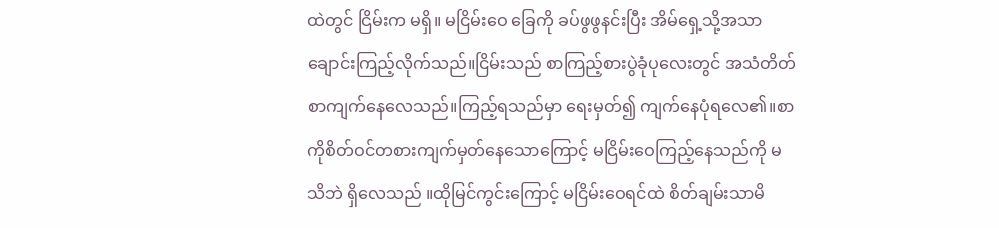ထဲတွင် ငြိမ်းက မရှိ။ မငြိမ်းဝေ ခြေကို ခပ်ဖွဖွနင်းပြီး အိမ်ရှေ့သို့အသာချောင်းကြည့်လိုက်သည်။ငြိမ်းသည် စာကြည့်စားပွဲခုံပုလေးတွင် အသံတိတ် စာကျက်နေလေသည်။ကြည့်ရသည်မှာ ရေးမှတ်၍ ကျက်နေပုံရလေ၏။စာကိုစိတ်ဝင်တစားကျက်မှတ်နေသောကြောင့် မငြိမ်းဝေကြည့်နေသည်ကို မသိဘဲ ရှိလေသည် ။ထိုမြင်ကွင်းကြောင့် မငြိမ်းဝေရင်ထဲ စိတ်ချမ်းသာမိ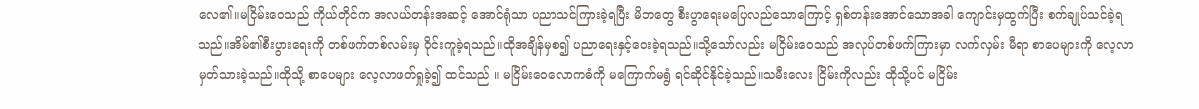လေ၏။မငြိမ်းဝေသည် ကိုယ်တိုင်က အလယ်တန်းအဆင့် အောင်ရုံသာ ပညာသင်ကြားခဲ့ရပြီး မိဘတွေ စီးပွာရေးမပြေလည်သောကြောင့် ရှစ်တန်းအောင်သောအခါ ကျောင်းမှထွက်ပြီး စက်ချုပ်သင်ခဲ့ရသည်။အိမ်၏စီးပွားရေးကို တစ်ဖက်တစ်လမ်းမှ ဝိုင်းကူခဲ့ရသည်။ထိုအချိန်မှစ၍ ပညာရေးနှင့်ဝေးခဲ့ရသည်။သို့သော်လည်း မငြိမ်းဝေသည် အလုပ်တစ်ဖက်ကြားမှာ လက်လှမ်း မီရာ စာပေများကို လေ့လာမှတ်သားခဲ့သည်။ထိုသို့ စာပေများ လေ့လာဖတ်ရှုခဲ့၍ ထင်သည် ။ မငြိမ်းဝေလောကဓံကို မကြောက်မရွံ ရင်ဆိုင်နိုင်ခဲ့သည်။သမီးလေး ငြိမ်းကိုလည်း ထိုသို့ပင် မငြိမ်း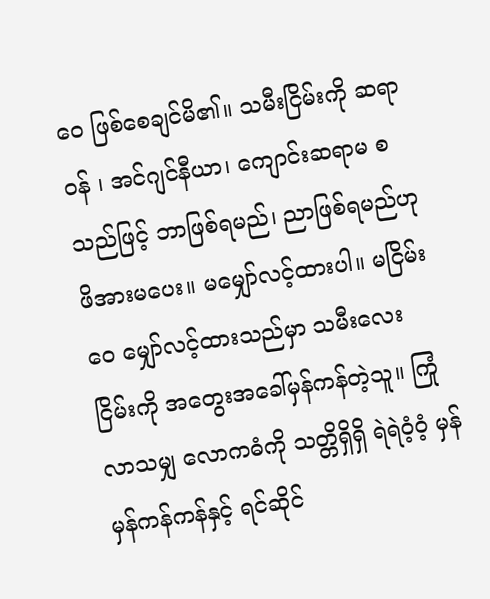ဝေ ဖြစ်စေချင်မိ၏။ သမီးငြိမ်းကို ဆရာဝန် ၊ အင်ဂျင်နီယာ၊ ကျောင်းဆရာမ စသည်ဖြင့် ဘာဖြစ်ရမည်၊ ညာဖြစ်ရမည်ဟု ဖိအားမပေး။ မမျှော်လင့်ထားပါ။ မငြိမ်းဝေ မျှော်လင့်ထားသည်မှာ သမီးလေး ငြိမ်းကို အတွေးအခေါ်မှန်ကန်တဲ့သူ။ ကြုံလာသမျှ လောကဓံကို သတ္တိရှိရှိ ရဲရဲဝံ့ဝံ့ မှန်မှန်ကန်ကန်နှင့် ရင်ဆိုင်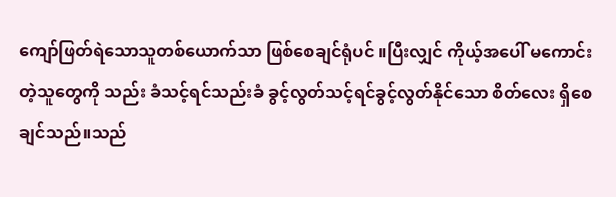ကျော်ဖြတ်ရဲသောသူတစ်ယောက်သာ ဖြစ်စေချင်ရုံပင် ။ပြီးလျှင် ကိုယ့်အပေါ် မကောင်းတဲ့သူတွေကို သည်း ခံသင့်ရင်သည်းခံ ခွင့်လွတ်သင့်ရင်ခွင့်လွတ်နိုင်သော စိတ်လေး ရှိစေချင်သည်။သည်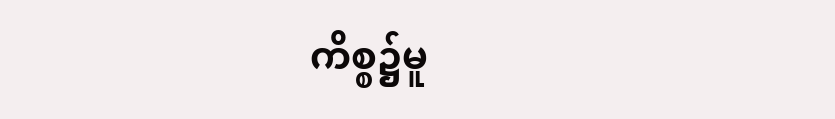ကိစ္စ၌မူ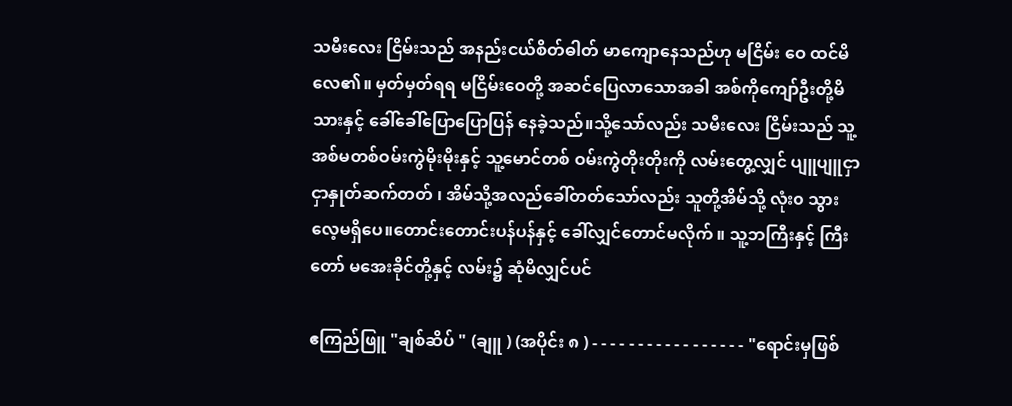သမီးလေး ငြိမ်းသည် အနည်းငယ်စိတ်ဓါတ် မာကျောနေသည်ဟု မငြိမ်း ဝေ ထင်မိလေ၏။ မှတ်မှတ်ရရ မငြိမ်းဝေတို့ အဆင်ပြေလာသောအခါ အစ်ကိုကျော်ဦးတို့မိသားနှင့် ခေါ်ခေါ်ပြောပြောပြန် နေခဲ့သည်။သို့သော်လည်း သမီးလေး ငြိမ်းသည် သူ့အစ်မတစ်ဝမ်းကွဲမိုးမိုးနှင့် သူ့မောင်တစ် ဝမ်းကွဲတိုးတိုးကို လမ်းတွေ့လျှင် ပျူပျူငှာငှာနှုတ်ဆက်တတ် ၊ အိမ်သို့အလည်ခေါ်တတ်သော်လည်း သူတို့အိမ်သို့ လုံး၀ သွားလေ့မရှိပေ။တောင်းတောင်းပန်ပန်နှင့် ခေါ်လျှင်တောင်မလိုက် ။ သူ့ဘကြီးနှင့် ကြီးတော် မအေးခိုင်တို့နှင့် လမ်း၌ ဆုံမိလျှင်ပင်

ဧကြည်ဖြူ "ချစ်ဆိပ် " (ချူ ) (အပိုင်း ၈ ) - - - - - - - - - - - - - - - - - "ရောင်းမှဖြစ်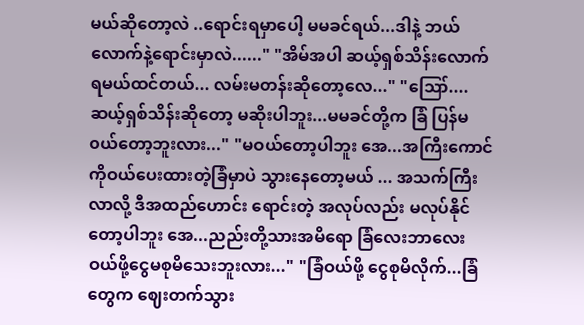မယ်ဆိုတော့လဲ ..ရောင်းရမှာပေါ့ မမခင်ရယ်...ဒါနဲ့ ဘယ်လောက်နဲ့ရောင်းမှာလဲ......" "အိမ်အပါ ဆယ့်ရှစ်သိန်းလောက် ရမယ်ထင်တယ်... လမ်းမတန်းဆိုတော့လေ..." "ဪ....ဆယ့်ရှစ်သိန်းဆိုတော့ မဆိုးပါဘူး...မမခင်တို့က ခြံ ပြန်မ၀ယ်တော့ဘူးလား..." "မဝယ်တော့ပါဘူး အေ...အကြီးကောင်ကိုဝယ်ပေးထားတဲ့ခြံမှာပဲ သွားနေတော့မယ် ... အသက်ကြီးလာလို့ ဒီအထည်ဟောင်း ရောင်းတဲ့ အလုပ်လည်း မလုပ်နိုင်တော့ပါဘူး အေ...ညည်းတို့သားအမိရော ခြံလေးဘာလေးဝယ်ဖို့ငွေမစုမိသေးဘူးလား..." "ခြံဝယ်ဖို့ ငွေစုမိလိုက်...ခြံတွေက ဈေးတက်သွား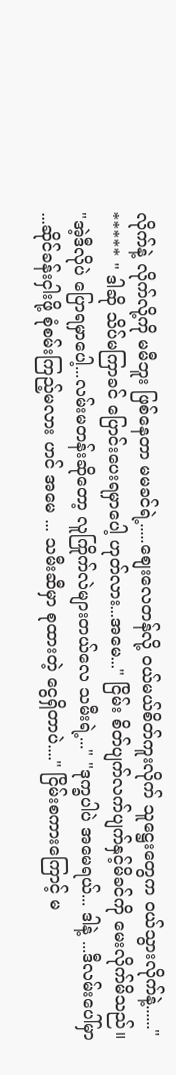လိုက်နဲ့ လိုက်လို့ကို မမီဘူး ဖြစ်နေတာ မမခင်ရဲ့.....စျေးလေတန်လို့ ဝယ်မယ်စိတ်ကူးလိုက် သူဋ္ဌေးတွေက ဝယ်သွားလိုက်နဲ့......" ***** " ဒါဆို သိပ်မကြာခင် ပြောင်းပေးရမှာပေါ့ ဟုတ်လား...အမေ..." ငြိမ်း စိတ်ပျက်လက်ပျက်နှင့်မိခင်ကို မေးလိုက်မိသည်။ "အဲ့ဒီလိုပဲ ပြောရမှာပေါ့...လမ်းမတန်းဆိုတော့ လူကြိုက်လဲများတယ်လေ သမီးရဲ့..." "ဒုက္ခပါပဲ အမေရယ်... ဒါနဲ့ ...ဒီလမ်းပေါ်မှာ ...ဆိုင်ခန်းငှါးဖို့ စုံစမ်းကြည့်မလား ဟင် အမေ ... သမီးဆီမှာ စုထားတဲ့ ငွေရှိတာပဲ...." ငြိမ်းစကားကြောင့် မ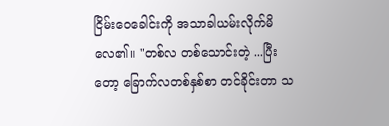ငြိမ်းဝေခေါင်းကို အသာခါယမ်းလိုက်မိလေ၏။ "တစ်လ တစ်သောင်းတဲ့ ...ပြီးတော့ ခြောက်လတစ်နှစ်စာ တင်ခိုင်းတာ သ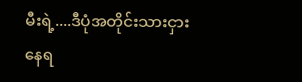မီးရဲ့....ဒီပုံအတိုင်းသားငှားနေရ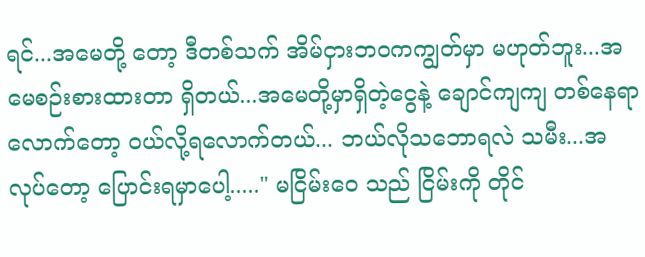ရင်...အမေတို့ တော့ ဒီတစ်သက် အိမ်ငှားဘ၀ကကျွတ်မှာ မဟုတ်ဘူး...အမေစဉ်းစားထားတာ ရှိတယ်...အမေတို့မှာရှိတဲ့ငွေနဲ့ ချောင်ကျကျ တစ်နေရာလောက်တော့ ဝယ်လို့ရလောက်တယ်... ဘယ်လိုသဘောရလဲ သမီး...အလုပ်တော့ ပြောင်းရမှာပေါ့....." မငြိမ်းဝေ သည် ငြိမ်းကို တိုင်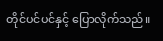တိုင်ပင်ပင်နှင့် ပြောလိုက်သည်။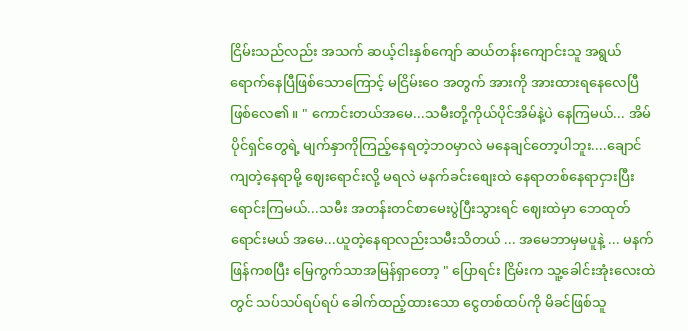ငြိမ်းသည်လည်း အသက် ဆယ့်ငါးနှစ်ကျော် ဆယ်တန်းကျောင်းသူ အရွယ်ရောက်နေပြီဖြစ်သောကြောင့် မငြိမ်းဝေ အတွက် အားကို အားထားရနေလေပြီ ဖြစ်လေ၏။ " ကောင်းတယ်အမေ...သမီးတို့ကိုယ်ပိုင်အိမ်နဲ့ပဲ နေကြမယ်... အိမ်ပိုင်ရှင်တွေရဲ့ မျက်နှာကိုကြည့်နေရတဲ့ဘ၀မှာလဲ မနေချင်တော့ပါဘူး....ချောင်ကျတဲ့နေရာမို့ ဈေးရောင်းလို့ မရလဲ မနက်ခင်းစျေးထဲ နေရာတစ်နေရာငှားပြီး ရောင်းကြမယ်...သမီး အတန်းတင်စာမေးပွဲပြီးသွားရင် ဈေးထဲမှာ ဘေထုတ်ရောင်းမယ် အမေ...ယူတဲ့နေရာလည်းသမီးသိတယ် ... အမေဘာမှမပူနဲ့ ... မနက်ဖြန်ကစပြီး မြေကွက်သာအမြန်ရှာတော့ " ပြောရင်း ငြိမ်းက သူ့ခေါင်းအုံးလေးထဲတွင် သပ်သပ်ရပ်ရပ် ခေါက်ထည့်ထားသော ငွေတစ်ထပ်ကို မိခင်ဖြစ်သူ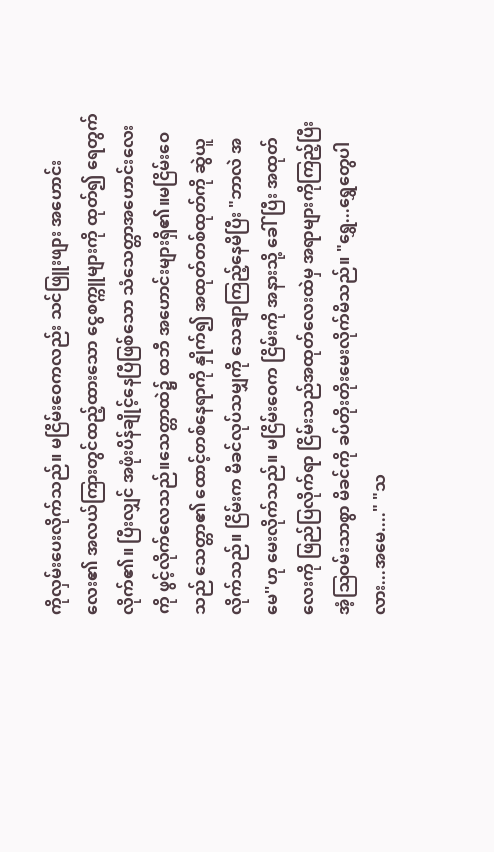ကိုလှမ်းပေးလိုက်သည်။ မငြိမ်းဝေကလည်း သင်ဖြူးဖျား အဟောင်းလေး၏ အလယ်ကြားတွင်ထည့်ထားသော ငွေစက္ကူများကို ထုတ်၍ ရေတွက်လိုက်၏။ ပြီးလျှင် အဖုံးပိန်ချိုင့်နေပြီဖြစ်သော သံသေတ္တာအဟောင်းလေးကို ဖွင့်လိုက်လေသည်။သေတ္တာထဲ၌ ထဘီ အဟောင်းများရှိ၏။မငြိမ်းဝေ သည် သေတ္တာ၏ ထောင့်တစ်နေရာကို နှိုက်၍ အထုတ်တစ်ထုတ်ကို ဆွဲယူလိုက်သည်။ ငြိမ်းက မိခင်လုပ်သမျှကို သေချာကြည့်နေမိပြီး "ဘာလဲ အမေ''ဟု မေးလိုက်သည်။ မငြိမ်းဝေက ငြိမ်းကို အနားသို့ ခေါ်ပြီး အထုတ်လေးကို ဖြည်ပြလိုက်ရာ ငြိမ်းသည်အထုတ်လေးထဲမှ အရာများကိုကြည့်ပြီး အံ့ဩဝမ်းသာစွာ မိခင်ကို ခပ်တိုးတိုးမေးလိုက်မိသည်။ "ရွှေ...ရွှေတွေပါလား...အမေ...." "သ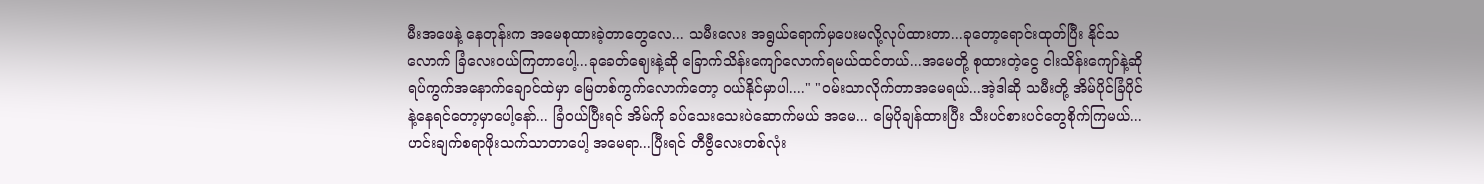မီးအဖေနဲ့ နေတုန်းက အမေစုထားခဲ့တာတွေလေ... သမီးလေး အရွယ်ရောက်မှပေးမလို့လုပ်ထားတာ...ခုတော့ရောင်းထုတ်ပြီး နိုင်သလောက် ခြံလေးဝယ်ကြတာပေါ့...ခုခေတ်ဈေးနဲ့ဆို ခြောက်သိန်းကျော်လောက်ရမယ်ထင်တယ်...အမေတို့ စုထားတဲ့ငွေ ငါးသိန်းကျော်နဲ့ဆို ရပ်ကွက်အနောက်ချောင်ထဲမှာ မြေတစ်ကွက်လောက်တော့ ၀ယ်နိုင်မှာပါ...." "၀မ်းသာလိုက်တာအမေရယ်...အဲ့ဒါဆို သမီးတို့ အိမ်ပိုင်ခြံပိုင်နဲ့နေရင်တော့မှာပေါ့နော်... ခြံ၀ယ်ပြီးရင် အိမ်ကို ခပ်သေးသေးပဲဆောက်မယ် အမေ... မြေပိုချန်ထားပြီး သီးပင်စားပင်တွေစိုက်ကြမယ်... ဟင်းချက်စရာဖိုးသက်သာတာပေါ့ အမေရာ...ပြီးရင် တီဗွီလေးတစ်လုံး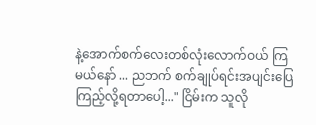နဲ့အောက်စက်လေးတစ်လုံးလောက်ဝယ် ကြမယ်နော် ... ညဘက် စက်ချုပ်ရင်းအပျင်းပြေကြည့်လို့ရတာပေါ့..." ငြိမ်းက သူလို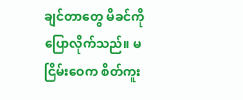ချင်တာတွေ မိခင်ကို ပြောလိုက်သည်။ မငြိမ်းဝေက စိတ်ကူး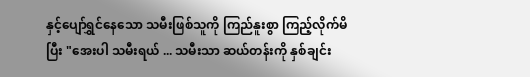နှင့်ပျော်ရွှင်နေသော သမီးဖြစ်သူကို ကြည်နူးစွာ ကြည့်လိုက်မိပြီး "အေးပါ သမီးရယ် ... သမီးသာ ဆယ်တန်းကို နှစ်ချင်း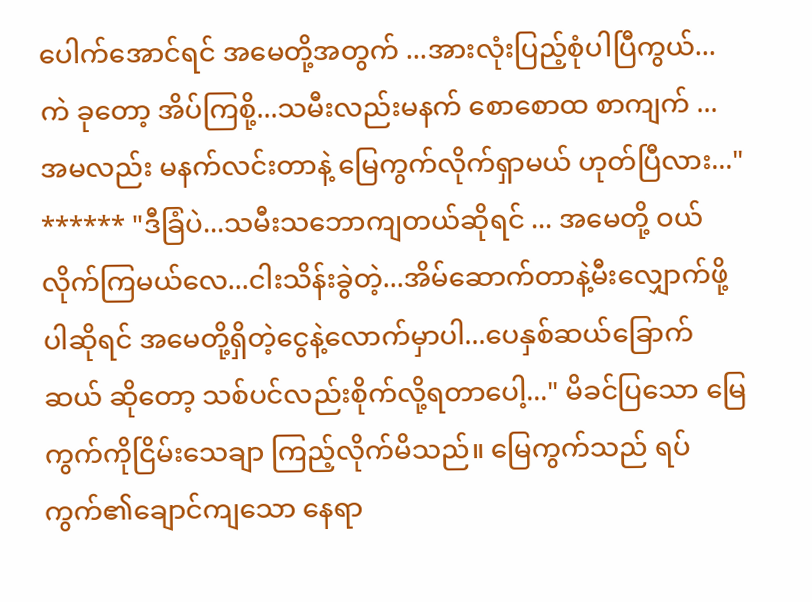ပေါက်အောင်ရင် အမေတို့အတွက် ...အားလုံးပြည့်စုံပါပြီကွယ်...ကဲ ခုတော့ အိပ်ကြစို့...သမီးလည်းမနက် စောစောထ စာကျက် ... အမလည်း မနက်လင်းတာနဲ့ မြေကွက်လိုက်ရှာမယ် ဟုတ်ပြီလား..." ****** "ဒီခြံပဲ...သမီးသဘောကျတယ်ဆိုရင် ... အမေတို့ ဝယ်လိုက်ကြမယ်လေ...ငါးသိန်းခွဲတဲ့...အိမ်ဆောက်တာနဲ့မီးလျှောက်ဖို့ပါဆိုရင် အမေတို့ရှိတဲ့ငွေနဲ့လောက်မှာပါ...ပေနှစ်ဆယ်ခြောက်ဆယ် ဆိုတော့ သစ်ပင်လည်းစိုက်လို့ရတာပေါ့..." မိခင်ပြသော မြေကွက်ကိုငြိမ်းသေချာ ကြည့်လိုက်မိသည်။ မြေကွက်သည် ရပ်ကွက်၏ချောင်ကျသော နေရာ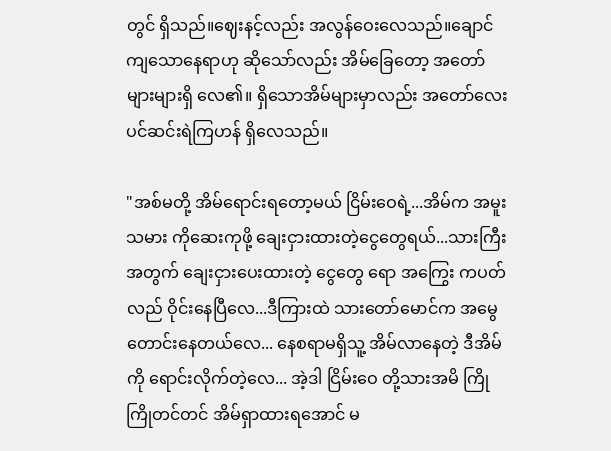တွင် ရှိသည်။ဈေးနင့်လည်း အလွန်ဝေးလေသည်။ချောင်ကျသောနေရာဟု ဆိုသော်လည်း အိမ်ခြေတော့ အတော်များများရှိ လေ၏။ ရှိသောအိမ်များမှာလည်း အတော်လေးပင်ဆင်းရဲကြဟန် ရှိလေသည်။

"အစ်မတို့ အိမ်ရောင်းရတော့မယ် ငြိမ်းဝေရဲ့...အိမ်က အမူးသမား ကိုဆေးကုဖို့ ချေးငှားထားတဲ့ငွေတွေရယ်...သားကြီးအတွက် ချေးငှားပေးထားတဲ့ ငွေတွေ ရော အကြွေး ကပတ်လည် ဝိုင်းနေပြီလေ...ဒီကြားထဲ သားတော်မောင်က အမွေတောင်းနေတယ်လေ... နေစရာမရှိသူ့ အိမ်လာနေတဲ့ ဒီအိမ်ကို ရောင်းလိုက်တဲ့လေ... အဲ့ဒါ ငြိမ်းဝေ တို့သားအမိ ကြိုကြိုတင်တင် အိမ်ရှာထားရအောင် မ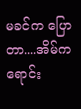မခင်က ပြောတာ....အိမ်က ရောင်း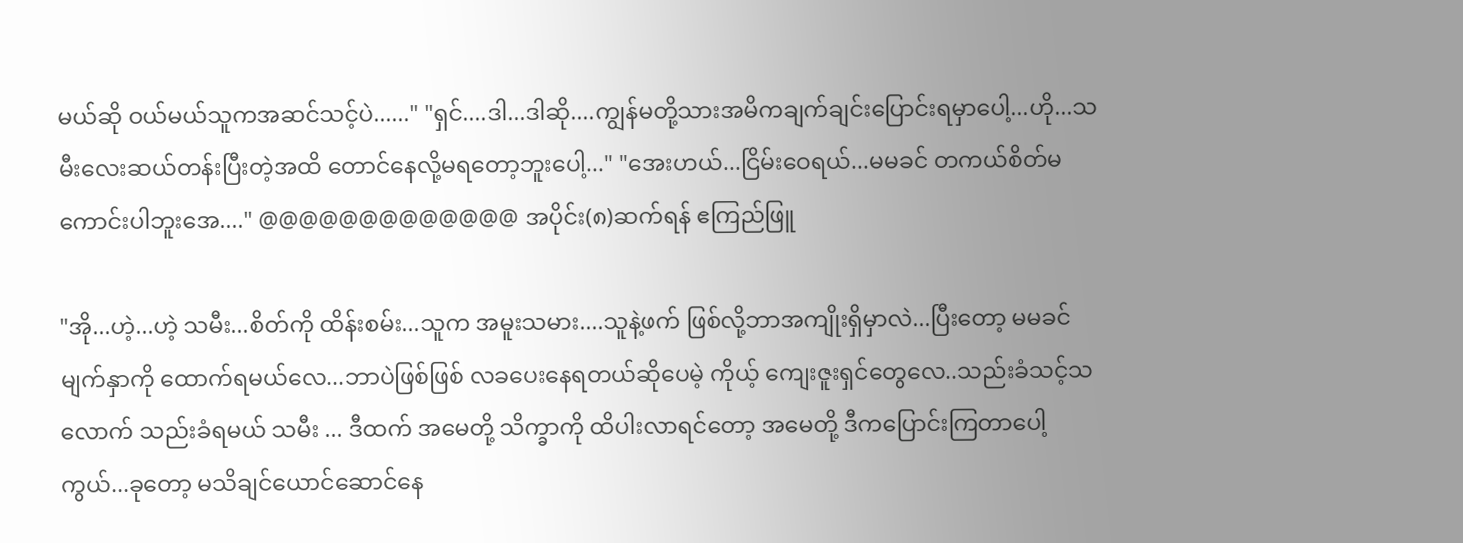မယ်ဆို ဝယ်မယ်သူကအဆင်သင့်ပဲ......" "ရှင်....ဒါ...ဒါဆို....ကျွန်မတို့သားအမိကချက်ချင်းပြောင်းရမှာပေါ့...ဟို...သမီးလေးဆယ်တန်းပြီးတဲ့အထိ တောင်နေလို့မရတော့ဘူးပေါ့..." "အေးဟယ်...ငြိမ်းဝေရယ်...မမခင် တကယ်စိတ်မကောင်းပါဘူးအေ...." @@@@@@@@@@@@@ အပိုင်း(၈)ဆက်ရန် ဧကြည်ဖြူ

"အို...ဟဲ့...ဟဲ့ သမီး...စိတ်ကို ထိန်းစမ်း...သူက အမူးသမား....သူနဲ့ဖက် ဖြစ်လို့ဘာအကျိုးရှိမှာလဲ...ပြီးတော့ မမခင် မျက်နှာကို ထောက်ရမယ်လေ...ဘာပဲဖြစ်ဖြစ် လခပေးနေရတယ်ဆိုပေမဲ့ ကိုယ့် ကျေးဇူးရှင်တွေလေ..သည်းခံသင့်သလောက် သည်းခံရမယ် သမီး ... ဒီထက် အမေတို့ သိက္ခာကို ထိပါးလာရင်တော့ အမေတို့ ဒီကပြောင်းကြတာပေါ့ကွယ်...ခုတော့ မသိချင်ယောင်ဆောင်နေ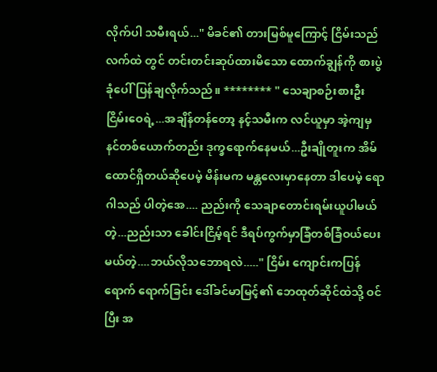လိုက်ပါ သမီးရယ်..." မိခင်၏ တားမြစ်မူကြောင့် ငြိမ်းသည် လက်ထဲ တွင် တင်းတင်းဆုပ်ထားမိသော ထောက်ချွန်ကို စားပွဲခုံပေါ်ပြန်ချလိုက်သည်။ ******** " သေချာစဉ်းစားဦး ငြိမ်းဝေရဲ့...အချိန်တန်တော့ နင့်သမီးက လင်ယူမှာ အဲ့ကျမှ နင်တစ်ယောက်တည်း ဒုက္ခရောက်နေမယ်...ဦးချိုတူးက အိမ်ထောင်ရှိတယ်ဆိုပေမဲ့ မိန်းမက မန္တလေးမှာနေတာ ဒါပေမဲ့ ရောဂါသည် ပါတဲ့အေ.... ညည်းကို သေချာတောင်းရမ်းယူပါမယ်တဲ့...ညည်းသာ ခေါင်းငြိမ့်ရင် ဒီရပ်ကွက်မှာခြံတစ်ခြံဝယ်ပေးမယ်တဲ့....ဘယ်လိုသဘောရလဲ....." ငြိမ်း ကျောင်းကပြန်ရောက် ရောက်ခြင်း ဒေါ်ခင်မာမြင့်၏ ဘေထုတ်ဆိုင်ထဲသို့ ဝင်ပြီး အ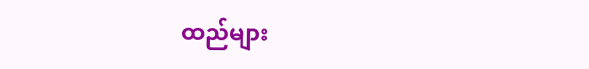ထည်များ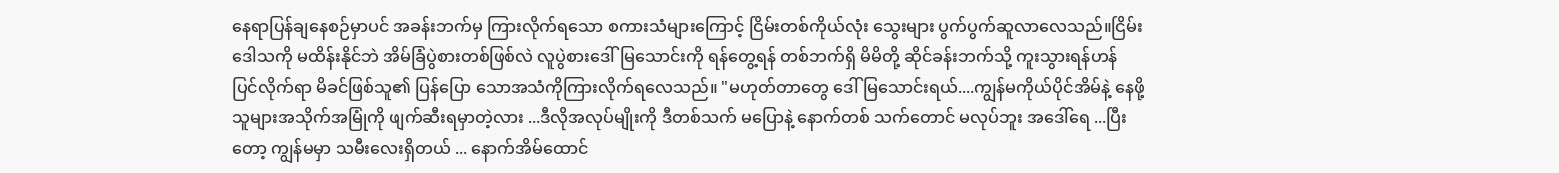နေရာပြန်ချနေစဉ်မှာပင် အခန်းဘက်မှ ကြားလိုက်ရသော စကားသံများကြောင့် ငြိမ်းတစ်ကိုယ်လုံး သွေးများ ပွက်ပွက်ဆူလာလေသည်။ငြိမ်း ဒေါသကို မထိန်းနိုင်ဘဲ အိမ်ခြံပွဲစားတစ်ဖြစ်လဲ လူပွဲစားဒေါ်မြသောင်းကို ရန်တွေ့ရန် တစ်ဘက်ရှိ မိမိတို့ ဆိုင်ခန်းဘက်သို့ ကူးသွားရန်ဟန် ပြင်လိုက်ရာ မိခင်ဖြစ်သူ၏ ပြန်ပြော သောအသံကိုကြားလိုက်ရလေသည်။ "မဟုတ်တာတွေ ဒေါ်မြသောင်းရယ်....ကျွန်မကိုယ်ပိုင်အိမ်နဲ့ နေဖို့ သူများအသိုက်အမြုံကို ဖျက်ဆီးရမှာတဲ့လား ...ဒီလိုအလုပ်မျိုးကို ဒီတစ်သက် မပြောနဲ့ နောက်တစ် သက်တောင် မလုပ်ဘူး အဒေါ်ရေ ...ပြီးတော့ ကျွန်မမှာ သမီးလေးရှိတယ် ... နောက်အိမ်ထောင်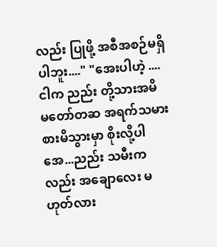လည်း ပြုဖို့ အစီအစဉ်မရှိပါဘူး...." "အေးပါဟဲ့ ....ငါက ညည်း တို့သားအမိ မတော်တဆ အရက်သမား စားမိသွားမှာ စိုးလို့ပါ အေ...ညည်း သမီးကလည်း အချောလေး မဟုတ်လား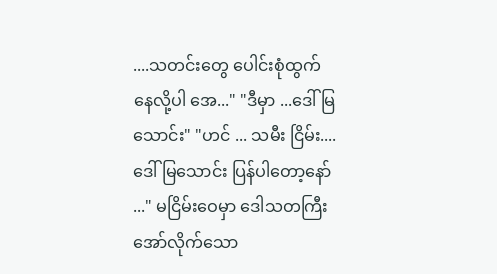....သတင်းတွေ ပေါင်းစုံထွက်နေလို့ပါ အေ..." "ဒီမှာ ...ဒေါ်မြသောင်း" "ဟင် ... သမီး ငြိမ်း.... ဒေါ်မြသောင်း ပြန်ပါတော့နော် ..." မငြိမ်းဝေမှာ ဒေါသတကြီး အော်လိုက်သော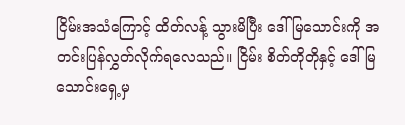ငြိမ်းအသံကြောင့် ထိတ်လန့် သွားမိပြီး ဒေါ်မြသောင်းကို အတင်းပြန်လွှတ်လိုက်ရလေသည်။ ငြိမ်း စိတ်တိုတိုနှင့် ဒေါ်မြသောင်းရှေ့မှ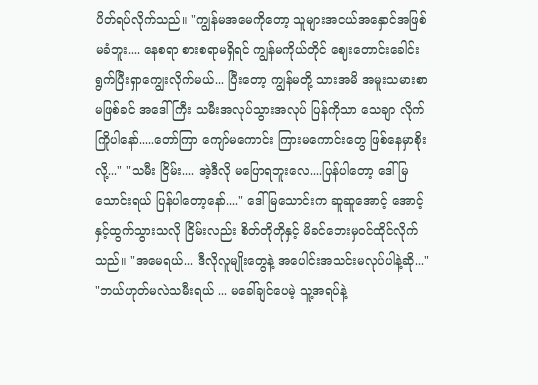ပိတ်ရပ်လိုက်သည်။ "ကျွန်မအမေကိုတော့ သူများအငယ်အနှောင်အဖြစ်မခံဘူး.... နေစရာ စားစရာမရှိရင် ကျွန်မကိုယ်တိုင် ဈေးတောင်းခေါင်းရွက်ပြီးရှာကျွေးလိုက်မယ်... ပြီးတော့ ကျွန်မတို့ သားအမိ အမူးသမားစာ မဖြစ်ခင် အဒေါ်ကြီး သမီးအလုပ်သွားအလုပ် ပြန်ကိုသာ သေချာ လိုက်ကြိုပါနော်.....တော်ကြာ ကျော်မကောင်း ကြားမကောင်းတွေ ဖြစ်နေမှာစိုးလို့..." "သမီး ငြိမ်း.... အဲ့ဒီလို မပြောရဘူးလေ....ပြန်ပါတော့ ဒေါ်မြသောင်းရယ် ပြန်ပါတော့နော်...." ဒေါ်မြသောင်းက ဆူဆူအောင့် အောင့်နှင့်ထွက်သွားသလို ငြိမ်းလည်း စိတ်တိုတိုနှင့် မိခင်ဘေးမှဝင်ထိုင်လိုက်သည်။ "အမေရယ်... ဒီလိုလူမျိုးတွေနဲ့ အပေါင်းအသင်းမလုပ်ပါနဲ့ဆို..." "ဘယ်ဟုတ်မလဲသမီးရယ် ... မခေါ်ချင်ပေမဲ့ သူ့အရပ်နဲ့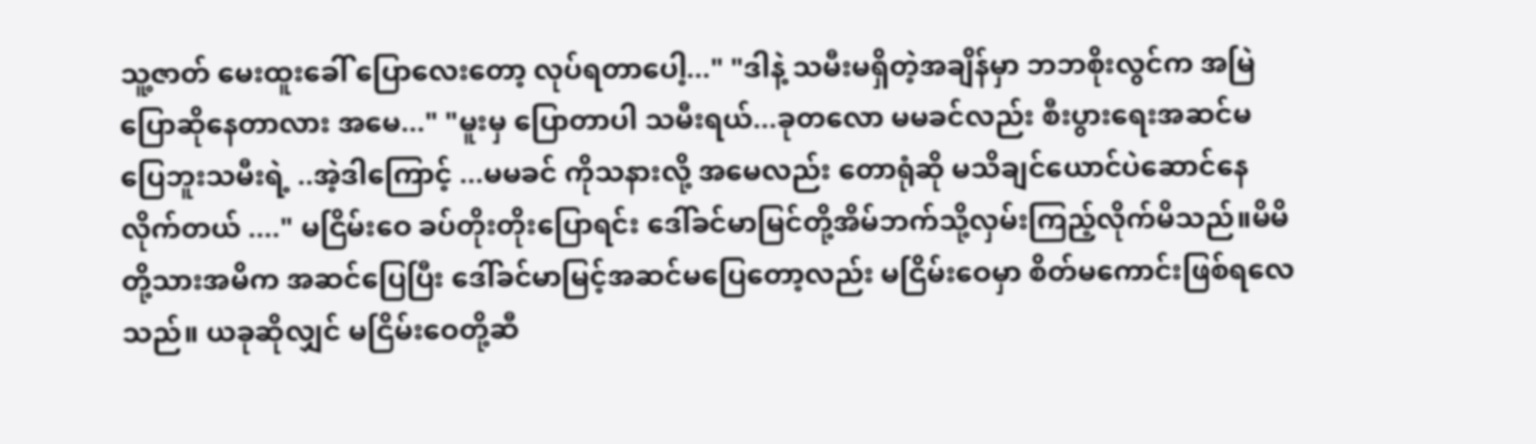သူ့ဇာတ် မေးထူးခေါ် ပြောလေးတော့ လုပ်ရတာပေါ့..." "ဒါနဲ့ သမီးမရှိတဲ့အချိန်မှာ ဘဘစိုးလွင်က အမြဲပြောဆိုနေတာလား အမေ..." "မူးမှ ပြောတာပါ သမီးရယ်...ခုတလော မမခင်လည်း စီးပွားရေးအဆင်မပြေဘူးသမီးရဲ့ ..အဲ့ဒါကြောင့် ...မမခင် ကိုသနားလို့ အမေလည်း တောရုံဆို မသိချင်ယောင်ပဲဆောင်နေလိုက်တယ် ...." မငြိမ်းဝေ ခပ်တိုးတိုးပြောရင်း ဒေါ်ခင်မာမြင်တို့အိမ်ဘက်သို့လှမ်းကြည့်လိုက်မိသည်။မိမိတို့သားအမိက အဆင်ပြေပြီး ဒေါ်ခင်မာမြင့်အဆင်မပြေတော့လည်း မငြိမ်းဝေမှာ စိတ်မကောင်းဖြစ်ရလေသည်။ ယခုဆိုလျှင် မငြိမ်းဝေတို့ဆီ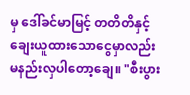မှ ဒေါ်ခင်မာမြင့် တတိတိနှင့် ချေးယူထားသောငွေမှာလည်း မနည်းလှပါတော့ချေ။ "စီးပွား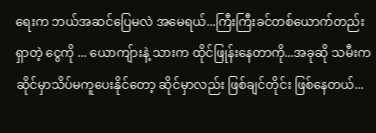ရေးက ဘယ်အဆင်ပြေမလဲ အမေရယ်...ကြီးကြီးခင်တစ်ယောက်တည်းရှာတဲ့ ငွေကို ... ယောကျ်ားနဲ့ သားက ထိုင်ဖြုန်းနေတာကို...အခုဆို သမီးက ဆိုင်မှာသိပ်မကူပေးနိုင်တော့ ဆိုင်မှာလည်း ဖြစ်ချင်တိုင်း ဖြစ်နေတယ်...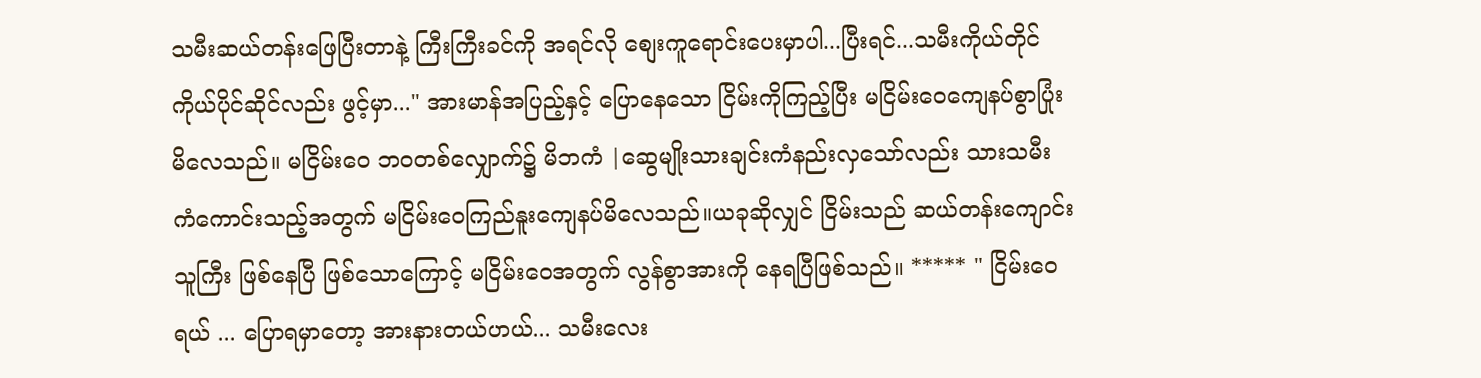သမီးဆယ်တန်းဖြေပြီးတာနဲ့ ကြီးကြီးခင်ကို အရင်လို စျေးကူရောင်းပေးမှာပါ...ပြီးရင်...သမီးကိုယ်တိုင် ကိုယ်ပိုင်ဆိုင်လည်း ဖွင့်မှာ..." အားမာန်အပြည့်နှင့် ပြောနေသော ငြိမ်းကိုကြည့်ပြီး မငြိမ်းဝေကျေနပ်စွာပြုံးမိလေသည်။ မငြိမ်းဝေ ဘ၀တစ်လျှောက်၌ မိဘကံ |ဆွေမျိုးသားချင်းကံနည်းလှသော်လည်း သားသမီးကံကောင်းသည့်အတွက် မငြိမ်းဝေကြည်နူးကျေနပ်မိလေသည်။ယခုဆိုလျှင် ငြိမ်းသည် ဆယ်တန်းကျောင်းသူကြီး ဖြစ်နေပြီ ဖြစ်သောကြောင့် မငြိမ်းဝေအတွက် လွန်စွာအားကို နေရပြီဖြစ်သည်။ ***** " ငြိမ်းဝေရယ် ... ပြောရမှာတော့ အားနားတယ်ဟယ်... သမီးလေး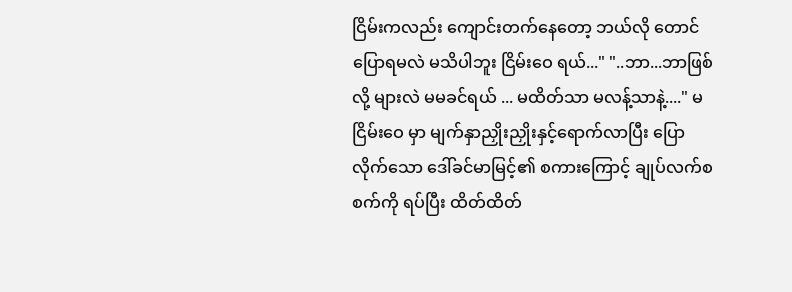ငြိမ်းကလည်း ကျောင်းတက်နေတော့ ဘယ်လို တောင် ပြောရမလဲ မသိပါဘူး ငြိမ်းဝေ ရယ်..." "..ဘာ...ဘာဖြစ်လို့ များလဲ မမခင်ရယ် ... မထိတ်သာ မလန့်သာနဲ့...." မငြိမ်းဝေ မှာ မျက်နှာညှိုးညှိုးနှင့်ရောက်လာပြီး ပြောလိုက်သော ဒေါ်ခင်မာမြင့်၏ စကားကြောင့် ချုပ်လက်စ စက်ကို ရပ်ပြီး ထိတ်ထိတ်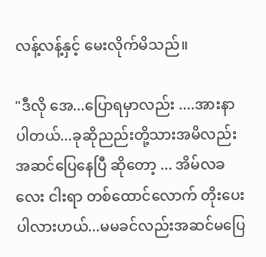လန့်လန့်နှင့် မေးလိုက်မိသည်။

"ဒီလို အေ...ပြောရမှာလည်း ....အားနာပါတယ်...ခုဆိုညည်းတို့သားအမိလည်း အဆင်ပြေနေပြီ ဆိုတော့ ... အိမ်လခလေး ငါးရာ တစ်ထောင်လောက် တိုးပေးပါလားဟယ်...မမခင်လည်းအဆင်မပြေ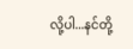လို့ပါ...နင်တို့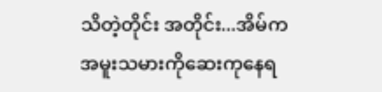သိတဲ့တိုင်း အတိုင်း...အိမ်က အမူးသမားကိုဆေးကုနေရ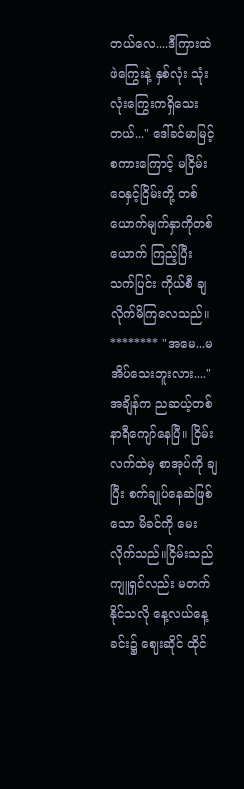တယ်လေ....ဒီကြားထဲ ဖဲကြွေးနဲ့ နှစ်လုံး သုံးလုံးကြွေးကရှိသေးတယ်..." ဒေါ်ခင်မာမြင့်စကားကြောင့် မငြိမ်းဝေနှင့်ငြိမ်းတို့ တစ်ယောက်မျက်နှာကိုတစ်ယောက် ကြည့်ပြီး သက်ပြင်း ကိုယ်စီ ချလိုက်မိကြလေသည်။ ******** "အမေ...မအိပ်သေးဘူးလား...." အချိန်က ညဆယ့်တစ်နာရီကျော်နေပြီ။ ငြိမ်း လက်ထဲမှ စာအုပ်ကို ချပြီး စက်ချုပ်နေဆဲဖြစ်သော မိခင်ကို မေးလိုက်သည်။ငြိမ်းသည် ကျူရှင်လည်း မတက်နိုင်သလို နေ့လယ်နေ့ခင်း၌ ဈေးဆိုင် ထိုင်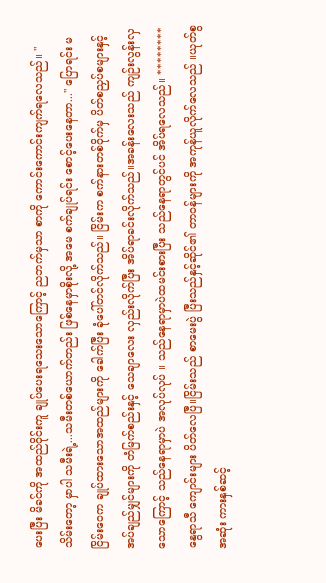ပေးပြီး မိခင်ကို အထည်ဝိုင်းကူ ချုပ်ပေးရသေးသောကြောင့် ညဘက်မှသာ စာကို ကောင်းကောင်းကျက်ရလေသည်။ "သိမ်းတော့ မှာပါ သမီးရဲ့...သမီးတစ်ယောက်တည်း ဖြစ်နေမှာစိုးလို့ အမေ စက်ချုပ်ရင်း စောင့်ပေးနေတာ..." ပြောရင်း မငြိမ်းဝေက ချုပ်ထားသောအထည်များကို ခေါက်ပြီး ခုံပေါ်တင်လိုက်သည်။ ငြိမ်းက စက်နားတစ်ဝိုက်မှ ပိတ်စညှပ်စများနှင့် အပ်ချည်မျှင်များကို တံမြက်စည်းနှင့် သေချာလေး လှည်းလိုက်ပြီး အိပ်ရာခင်းလိုက်သည်။အခန်းလေးသည် ကျဉ်းလွန်းလှသောကြောင့် သည်နေရာမှာပဲ အလုပ်လုပ် ။ သည်နေရာမှာပဲထမင်းစားပြီး သည်နေရာတွင်ပင် အိပ်ရလေသည်။ ******** နွေရာသီ ကျောင်းများ ပိတ်လေပြီ။ငြိမ်းသည် စာမေးပွဲ ပြီးသည်နှင့်ဆိုင်၏ တာဝန်များကို အကုန်ယူလိုက်လေသည် ။ယုတ်စွအဆုံး ကားနှစ်ဆင့်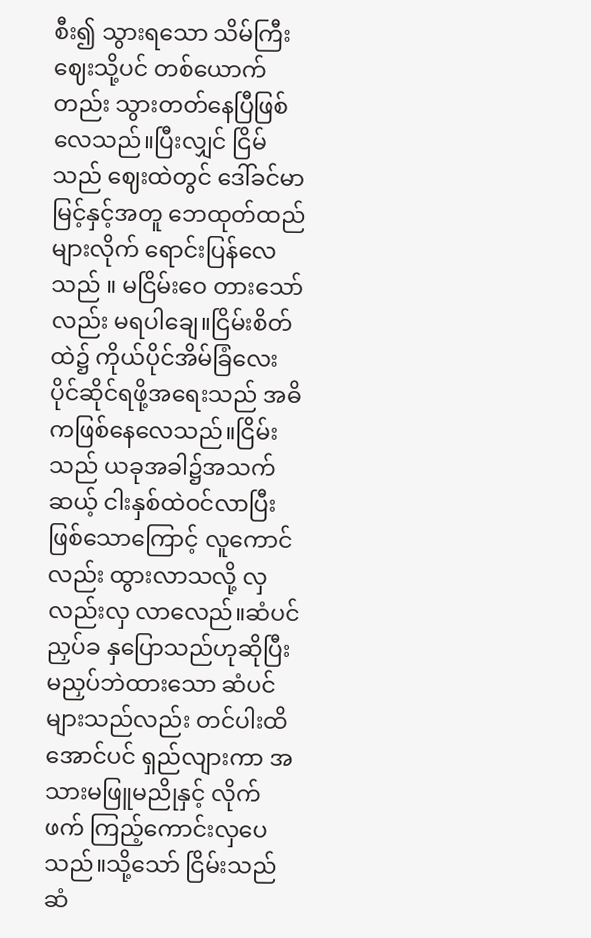စီး၍ သွားရသော သိမ်ကြီးဈေးသို့ပင် တစ်ယောက်တည်း သွားတတ်နေပြီဖြစ်လေသည်။ပြီးလျှင် ငြိမ်သည် ဈေးထဲတွင် ဒေါ်ခင်မာမြင့်နှင့်အတူ ဘေထုတ်ထည်များလိုက် ရောင်းပြန်လေသည် ။ မငြိမ်းဝေ တားသော်လည်း မရပါချေ။ငြိမ်းစိတ်ထဲ၌ ကိုယ်ပိုင်အိမ်ခြံလေး ပိုင်ဆိုင်ရဖို့အရေးသည် အဓိကဖြစ်နေလေသည်။ငြိမ်းသည် ယခုအခါ၌အသက်ဆယ့် ငါးနှစ်ထဲဝင်လာပြီးဖြစ်သောကြောင့် လူကောင်လည်း ထွားလာသလို့ လှလည်းလှ လာလေည်။ဆံပင်ညှပ်ခ နှပြောသည်ဟုဆိုပြီး မညှပ်ဘဲထားသော ဆံပင်များသည်လည်း တင်ပါးထိ အောင်ပင် ရှည်လျားကာ အသားမဖြူမညိုနှင့် လိုက်ဖက် ကြည့်ကောင်းလှပေသည်။သို့သော် ငြိမ်းသည် ဆံ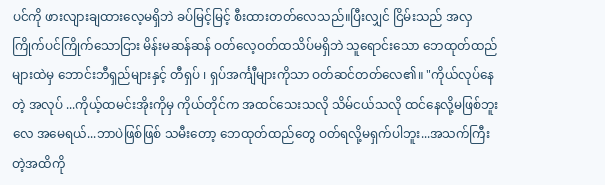ပင်ကို ဖားလျားချထားလေ့မရှိဘဲ ခပ်မြင့်မြင့် စီးထားတတ်လေသည်။ပြီးလျှင် ငြိမ်းသည် အလှကြိုက်ပင်ကြိုက်သောငြား မိန်းမဆန်ဆန် ဝတ်လေ့ဝတ်ထသိပ်မရှိဘဲ သူရောင်းသော ဘေထုတ်ထည်များထဲမှ ဘောင်းဘီရှည်များနှင့် တီရှပ် ၊ ရှပ်အင်္ကျီများကိုသာ ဝတ်ဆင်တတ်လေ၏။ "ကိုယ်လုပ်နေတဲ့ အလုပ် ...ကိုယ့်ထမင်းအိုးကိုမှ ကိုယ်တိုင်က အထင်သေးသလို သိမ်ငယ်သလို ထင်နေလို့မဖြစ်ဘူးလေ အမေရယ်...ဘာပဲဖြစ်ဖြစ် သမီးတော့ ဘေထုတ်ထည်တွေ ဝတ်ရလို့မရှက်ပါဘူး...အသက်ကြီးတဲ့အထိကို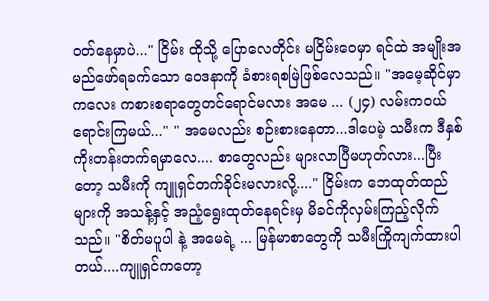ဝတ်နေမှာပဲ..." ငြိမ်း ထိုသို့ ပြောလေတိုင်း မငြိမ်းဝေမှာ ရင်ထဲ အမျိုးအမည်ဖော်ရခက်သော ဝေဒနာကို ခံစားရစမြဲဖြစ်လေသည်။ "အမေ့ဆိုင်မှာ ကလေး ကစားစရာတွေတင်ရောင်မလား အမေ ... (၂၄) လမ်းကဝယ်ရောင်းကြမယ်..." " အမေလည်း စဉ်းစားနေတာ...ဒါပေမဲ့ သမီးက ဒီနှစ် ကိုးတန်းတက်ရမှာလေ.... စာတွေလည်း များလာပြီမဟုတ်လား...ပြီးတော့ သမီးကို ကျူရှင်တက်ခိုင်းမလားလို့...." ငြိမ်းက ဘေထုတ်ထည်များကို အသန့်နှင့် အညံ့ရွေးထုတ်နေရင်းမှ မိခင်ကိုလှမ်းကြည့်လိုက်သည်။ "စိတ်မပူပါ နဲ့ အမေရဲ့ ... မြန်မာစာတွေကို သမီးကြိုကျက်ထားပါတယ်....ကျူရှင်ကတော့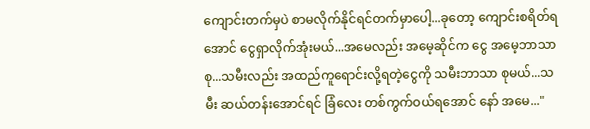ကျောင်းတက်မှပဲ စာမလိုက်နိုင်ရင်တက်မှာပေါ့...ခုတော့ ကျောင်းစရိတ်ရအောင် ငွေရှာလိုက်အုံးမယ်...အမေလည်း အမေ့ဆိုင်က ငွေ အမေ့ဘာသာစု...သမီးလည်း အထည်ကူရောင်းလို့ရတဲ့ငွေကို သမီးဘာသာ စုမယ်...သမီး ဆယ်တန်းအောင်ရင် ခြံလေး တစ်ကွက်ဝယ်ရအောင် နော် အမေ..."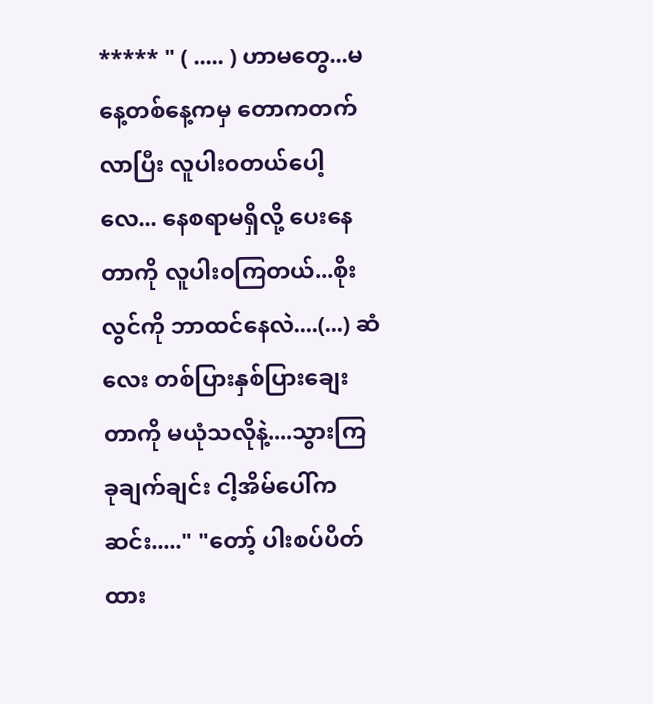***** " ( ..... ) ဟာမတွေ...မနေ့တစ်နေ့ကမှ တောကတက်လာပြီး လူပါး၀တယ်ပေါ့လေ... နေစရာမရှိလို့ ပေးနေတာကို လူပါး၀ကြတယ်...စိုးလွင်ကို ဘာထင်နေလဲ....(...) ဆံလေး တစ်ပြားနှစ်ပြားချေးတာကို မယုံသလိုနဲ့....သွားကြ ခုချက်ချင်း ငါ့အိမ်ပေါ်ကဆင်း....." "တော့် ပါးစပ်ပိတ်ထား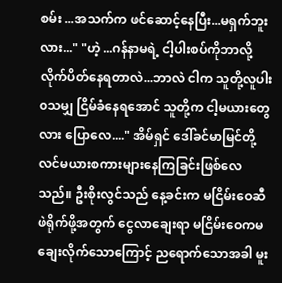စမ်း ...အသက်က ဖင်ဆောင့်နေပြီး...မရှက်ဘူးလား..." "ဟဲ့ ...ဂန်နာမရဲ့ ငါ့ပါးစပ်ကိုဘာလို့ လိုက်ပိတ်နေရတာလဲ...ဘာလဲ ငါက သူတို့လူပါး၀သမျှ ငြိမ်ခံနေရအောင် သူတို့က ငါ့မယားတွေလား ပြောလေ...." အိမ်ရှင် ဒေါ်ခင်မာမြင်တို့လင်မယားစကားများနေကြခြင်းဖြစ်လေသည်။ ဦးစိုးလွင်သည် နေ့ခင်းက မငြိမ်းဝေဆီ ဖဲရိုက်ဖို့အတွက် ငွေလာချေးရာ မငြိမ်းဝေကမချေးလိုက်သောကြောင့် ညရောက်သောအခါ မူး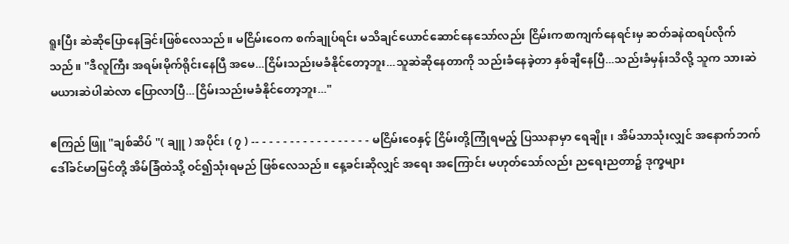ရူးပြီး ဆဲဆိုပြောနေခြင်းဖြစ်လေသည်။ မငြိမ်းဝေက စက်ချုပ်ရင်း မသိချင်ယောင်ဆောင်နေသော်လည်း ငြိမ်းကစာကျက်နေရင်းမှ ဆတ်ခနဲထရပ်လိုက်သည်။ "ဒီလူကြီး အရမ်းမိုက်ရိုင်းနေပြီ အမေ...ငြိမ်းသည်းမခံနိုင်တော့ဘူး...သူဆဲဆိုနေတာကို သည်းခံနေခဲ့တာ နှစ်ချီနေပြီ...သည်းခံမှန်းသိလို့ သူက သားဆဲမယားဆဲပါဆဲလာ ပြောလာပြီ...ငြိမ်းသည်းမခံနိုင်တော့ဘူး..."

ဧကြည် ဖြူ "ချစ်ဆိပ် "( ချူ ) အပိုင်း ( ၇ ) -- - - - - - - - - - - - - - - - - မငြိမ်းဝေနှင့် ငြိမ်းတို့ကြုံရမည့် ပြဿနာမှာ ရေချိုး ၊ အိမ်သာသုံးလျှင် အနောက်ဘက် ဒေါ်ခင်မာမြင်တို့ အိမ်ခြံထဲသို့ ၀င်၍သုံးရမည် ဖြစ်လေသည်။ နေ့ခင်းဆိုလျှင် အရေး အကြောင်း မဟုတ်သော်လည်း ညရေးညတာ၌ ဒုက္ခများ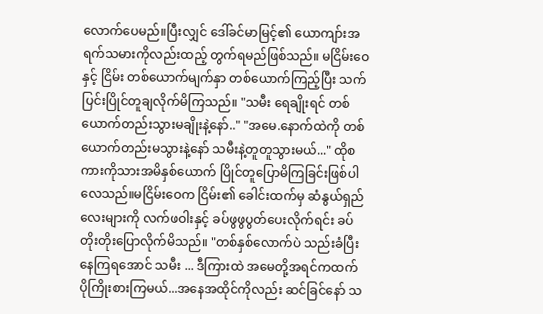လောက်ပေမည်။ပြီးလျှင် ဒေါ်ခင်မာမြင့်၏ ယောကျာ်းအရက်သမားကိုလည်းထည့် တွက်ရမည်ဖြစ်သည်။ မငြိမ်းဝေနှင့် ငြိမ်း တစ်ယောက်မျက်နှာ တစ်ယောက်ကြည့်ပြီး သက်ပြင်းပြိုင်တူချလိုက်မိကြသည်။ "သမီး ရေချိုးရင် တစ်ယောက်တည်းသွားမချိုးနဲ့နော်.." "အမေ.နောက်ထဲကို တစ်ယောက်တည်းမသွားနဲ့နော် သမီးနဲ့တူတူသွားမယ်..." ထိုစကားကိုသားအမိနှစ်ယောက် ပြိုင်တူပြောမိကြခြင်းဖြစ်ပါလေသည်။မငြိမ်းဝေက ငြိမ်း၏ ခေါင်းထက်မှ ဆံနွယ်ရှည်လေးများကို လက်ဖဝါးနှင့် ခပ်ဖွဖွပွတ်ပေးလိုက်ရင်း ခပ်တိုးတိုးပြောလိုက်မိသည်။ "တစ်နှစ်လောက်ပဲ သည်းခံပြီးနေကြရအောင် သမီး ... ဒီကြားထဲ အမေတို့အရင်ကထက် ပိုကြိုးစားကြမယ်...အနေအထိုင်ကိုလည်း ဆင်ခြင်နော် သ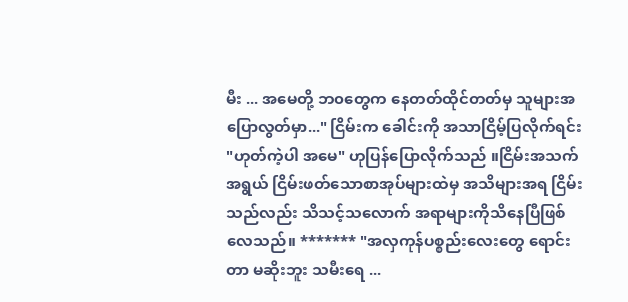မီး ... အမေတို့ ဘ၀တွေက နေတတ်ထိုင်တတ်မှ သူများအပြောလွတ်မှာ..." ငြိမ်းက ခေါင်းကို အသာငြိမ့်ပြလိုက်ရင်း "ဟုတ်ကဲ့ပါ အမေ" ဟုပြန်ပြောလိုက်သည် ။ငြိမ်းအသက်အရွယ် ငြိမ်းဖတ်သောစာအုပ်များထဲမှ အသိများအရ ငြိမ်းသည်လည်း သိသင့်သလောက် အရာများကိုသိနေပြီဖြစ်လေသည်။ ******* "အလှကုန်ပစ္စည်းလေးတွေ ရောင်းတာ မဆိုးဘူး သမီးရေ ...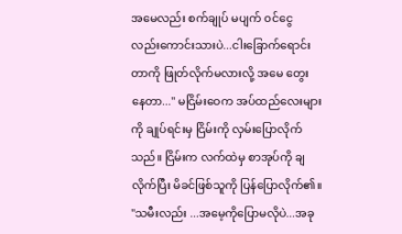အမေလည်း စက်ချုပ် မပျက် ၀င်ငွေ လည်းကောင်းသားပဲ...ငါးခြောက်ရောင်းတာကို ဖြုတ်လိုက်မလားလို့ အမေ တွေးနေတာ..." မငြိမ်းဝေက အပ်ထည်လေးများကို ချုပ်ရင်းမှ ငြိမ်းကို လှမ်းပြောလိုက်သည်။ ငြိမ်းက လက်ထဲမှ စာအုပ်ကို ချလိုက်ပြီး မိခင်ဖြစ်သူကို ပြန်ပြောလိုက်၏။ "သမီးလည်း ...အမေ့ကိုပြောမလိုပဲ...အခု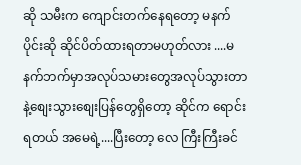ဆို သမီးက ကျောင်းတက်နေရတော့ မနက်ပိုင်းဆို ဆိုင်ပိတ်ထားရတာမဟုတ်လား ....မနက်ဘက်မှာအလုပ်သမားတွေအလုပ်သွားတာနဲ့စျေးသွားစျေးပြန်တွေရှိတော့ ဆိုင်က ရောင်းရတယ် အမေရဲ့....ပြီးတော့ လေ ကြီးကြီးခင်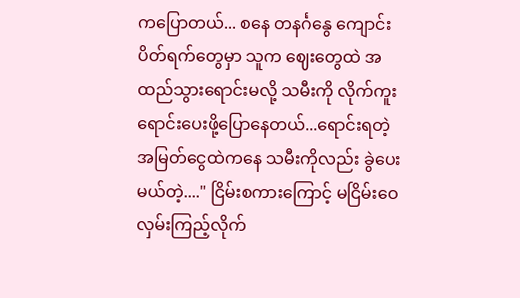ကပြောတယ်... စနေ တနင်္ဂနွေ ကျောင်းပိတ်ရက်တွေမှာ သူက ဈေးတွေထဲ အထည်သွားရောင်းမလို့ သမီးကို လိုက်ကူးရောင်းပေးဖို့ပြောနေတယ်...ရောင်းရတဲ့ အမြတ်ငွေထဲကနေ သမီးကိုလည်း ခွဲပေးမယ်တဲ့...." ငြိမ်းစကားကြောင့် မငြိမ်းဝေလှမ်းကြည့်လိုက်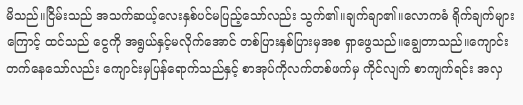မိသည်။ငြိမ်းသည် အသက်ဆယ့်လေးနှစ်ပင်မပြည့်သော်လည်း သွက်၏။ချက်ချာ၏။လောကဓံ ရိုက်ချက်များကြောင့် ထင်သည် ငွေကို အရွယ်နှင့်မလိုက်အောင် တစ်ပြားနှစ်ပြားမှအစ ရှာဖွေသည်။ချွေတာသည်။ကျောင်းတက်နေသော်လည်း ကျောင်းမှပြန်ရောက်သည်နှင့် စာအုပ်ကိုလက်တစ်ဖက်မှ ကိုင်လျက် စာကျက်ရင်း အလှ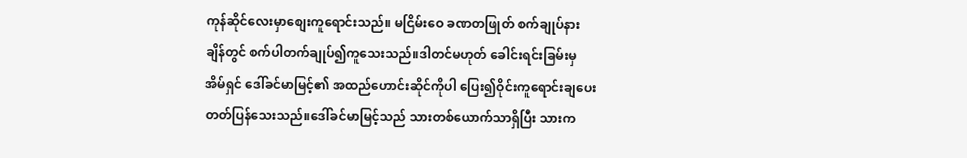ကုန်ဆိုင်လေးမှာစျေးကူရောင်းသည်။ မငြိမ်းဝေ ခဏတဖြုတ် စက်ချုပ်နားချိန်တွင် စက်ပါတက်ချုပ်၍ကူသေးသည်။ဒါတင်မဟုတ် ခေါင်းရင်းခြမ်းမှ အိမ်ရှင် ဒေါ်ခင်မာမြင့်၏ အထည်ဟောင်းဆိုင်ကိုပါ ပြေး၍ဝိုင်းကူရောင်းချပေးတတ်ပြန်သေးသည်။ဒေါ်ခင်မာမြင့်သည် သားတစ်ယောက်သာရှိပြီး သားက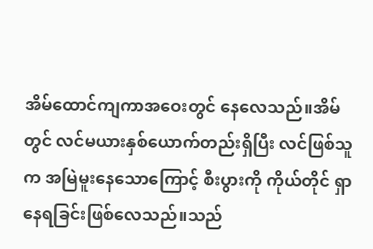အိမ်ထောင်ကျကာအဝေးတွင် နေလေသည်။အိမ်တွင် လင်မယားနှစ်ယောက်တည်းရှိပြီး လင်ဖြစ်သူက အမြဲမူးနေသောကြောင့် စီးပွားကို ကိုယ်တိုင် ရှာနေရခြင်းဖြစ်လေသည်။သည်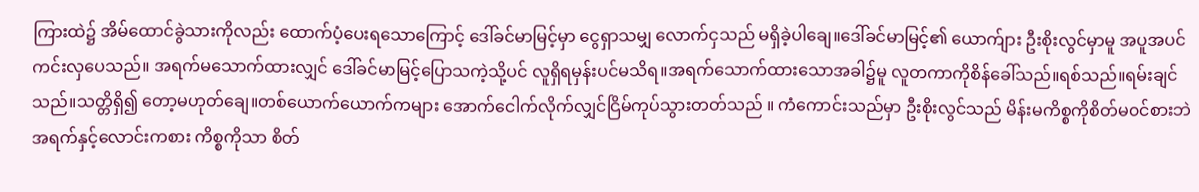ကြားထဲ၌ အိမ်ထောင်ခွဲသားကိုလည်း ထောက်ပံ့ပေးရသောကြောင့် ဒေါ်ခင်မာမြင့်မှာ ငွေရှာသမျှ လောက်ငှသည် မရှိခဲ့ပါချေ။ဒေါ်ခင်မာမြင့်၏ ယောက်ျား ဦးစိုးလွင်မှာမူ အပူအပင်ကင်းလှပေသည်။ အရက်မသောက်ထားလျှင် ဒေါ်ခင်မာမြင့်ပြောသကဲ့သို့ပင် လူရှိရမှန်းပင်မသိရ။အရက်သောက်ထားသောအခါ၌မူ လူတကာကိုစိန်ခေါ်သည်။ရစ်သည်။ရမ်းချင်သည်။သတ္တိရှိ၍ တော့မဟုတ်ချေ။တစ်ယောက်ယောက်ကများ အောက်ငေါက်လိုက်လျှင်ငြိမ်ကုပ်သွားတတ်သည် ။ ကံကောင်းသည်မှာ ဦးစိုးလွင်သည် မိန်းမကိစ္စကိုစိတ်မ၀င်စားဘဲ အရက်နှင့်လောင်းကစား ကိစ္စကိုသာ စိတ်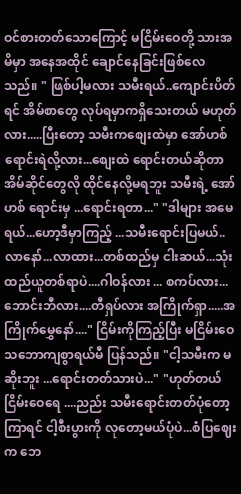ဝင်စားတတ်သောကြောင့် မငြိမ်းဝေတို့ သားအမိမှာ အနေအထိုင် ချောင်နေခြင်းဖြစ်လေသည်။ " ဖြစ်ပါ့မလား သမီးရယ်..ကျောင်းပိတ်ရင် အိမ်စာတွေ လုပ်ရမှာကရှိသေးတယ် မဟုတ်လား.....ပြီးတော့ သမီးကစျေးထဲမှာ အော်ဟစ် ရောင်းရဲလို့လား...စျေးထဲ ရောင်းတယ်ဆိုတာ အိမ်ဆိုင်တွေလို ထိုင်နေလို့မရဘူး သမီးရဲ့ အော်ဟစ် ရောင်းမှ ...ရောင်းရတာ..." "ဒါများ အမေရယ်...ဟော့ဒီမှာကြည့် ...သမီးရောင်းပြမယ်..လာနော်...လာထား...တစ်ထည်မှ ငါးဆယ်...သုံးထည်ယူတစ်ရာပဲ....ဂါဝန်လား ... စကပ်လား...ဘောင်းဘီလား....တီရှပ်လား အကြိုက်ရှာ.....အကြိုက်မွှေနော်...." ငြိမ်းကိုကြည့်ပြီး မငြိမ်းဝေ သဘောကျစွာရယ်မီ ပြန်သည်။ "ငါ့သမီးက မဆိုးဘူး ...ရောင်းတတ်သားပဲ..." "ဟုတ်တယ် ငြိမ်းဝေရေ ....ညည်း သမီးရောင်းတတ်ပုံတော့ ကြာရင် ငါ့စီးပွားကို လုတော့မယ်ပုံပဲ...စံပြဈေးက ဘေ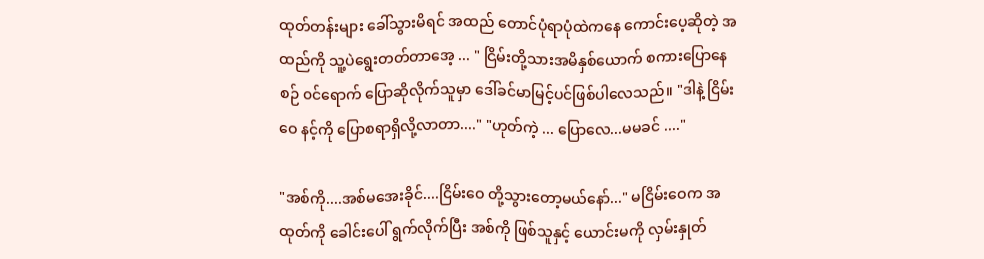ထုတ်တန်းများ ခေါ်သွားမိရင် အထည် တောင်ပုံရာပုံထဲကနေ ကောင်းပေ့ဆိုတဲ့ အထည်ကို သူ့ပဲရွေးတတ်တာအေ့ ... " ငြိမ်းတို့သားအမိနှစ်ယောက် စကားပြောနေစဉ် ၀င်ရောက် ပြောဆိုလိုက်သူမှာ ဒေါ်ခင်မာမြင့်ပင်ဖြစ်ပါလေသည်။ "ဒါနဲ့ ငြိမ်းဝေ နင့်ကို ပြောစရာရှိလို့လာတာ...." "ဟုတ်ကဲ့ ... ပြောလေ...မမခင် ...."

"အစ်ကို....အစ်မအေးခိုင်....ငြိမ်းဝေ တို့သွားတော့မယ်နော်..." မငြိမ်းဝေက အထုတ်ကို ခေါင်းပေါ် ရွက်လိုက်ပြီး အစ်ကို ဖြစ်သူနှင့် ယောင်းမကို လှမ်းနှုတ်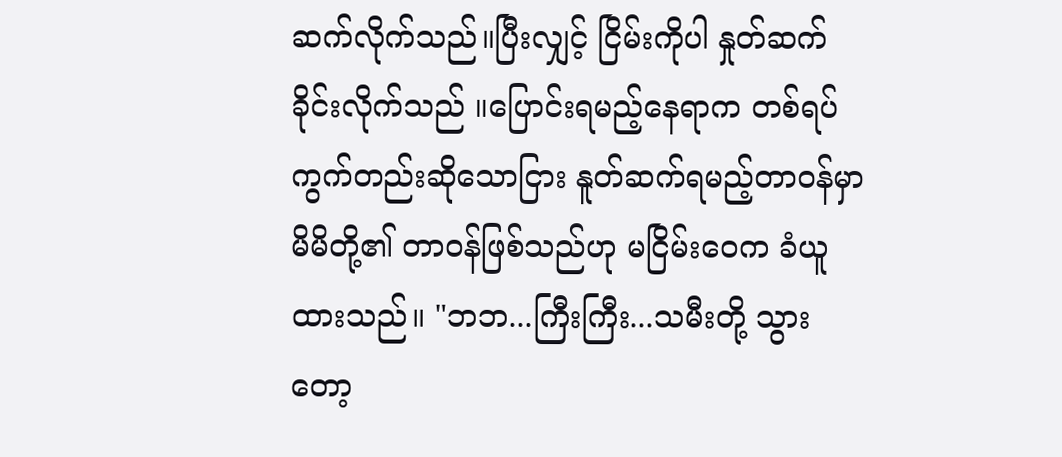ဆက်လိုက်သည်။ပြီးလျှင့် ငြိမ်းကိုပါ နှုတ်ဆက်ခိုင်းလိုက်သည် ။ပြောင်းရမည့်နေရာက တစ်ရပ်ကွက်တည်းဆိုသောငြား နူတ်ဆက်ရမည့်တာဝန်မှာ မိမိတို့၏ တာဝန်ဖြစ်သည်ဟု မငြိမ်းဝေက ခံယူထားသည်။ "ဘဘ...ကြီးကြီး...သမီးတို့ သွားတော့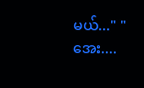မယ်..." "အေး....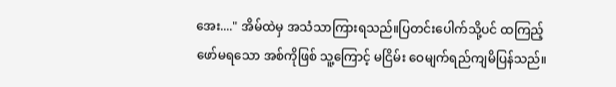အေး...." အိမ်ထဲမှ အသံသာကြားရသည်။ပြတင်းပေါက်သို့ပင် ထကြည့်ဖော်မရသော အစ်ကိုဖြစ် သူ့ကြောင့် မငြိမ်း ဝေမျက်ရည်ကျမိပြန်သည်။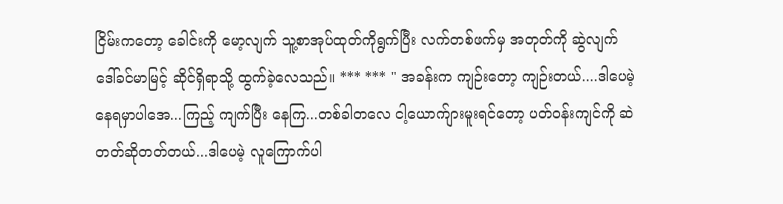ငြိမ်းကတော့ ခေါင်းကို မော့လျက် သူ့စာအုပ်ထုတ်ကိုရွက်ပြီး လက်တစ်ဖက်မှ အတုတ်ကို ဆွဲလျက် ဒေါ်ခင်မာမြင့် ဆိုင်ရှိရာသို့ ထွက်ခဲ့လေသည်။ *** *** " အခန်းက ကျဉ်းတော့ ကျဉ်းတယ်....ဒါပေမဲ့ နေရမှာပါအေ...ကြည့် ကျက်ပြီး နေကြ...တစ်ခါတလေ ငါ့ယောက်ျားမူးရင်တော့ ပတ်ဝန်းကျင်ကို ဆဲတတ်ဆိုတတ်တယ်...ဒါပေမဲ့ လူကြောက်ပါ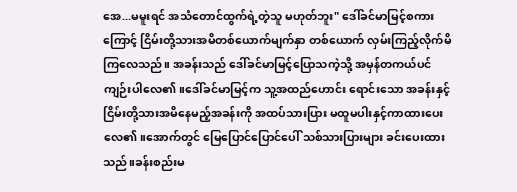အေ...မမူးရင် အသံတောင်ထွက်ရဲ့တဲ့သူ မဟုတ်ဘူး" ဒေါ်ခင်မာမြင့်စကားကြောင့် ငြိမ်းတို့သားအမိတစ်ယောက်မျက်နှာ တစ်ယောက် လှမ်းကြည့်လိုက်မိကြလေသည်။ အခန်းသည် ဒေါ်ခင်မာမြင့်ပြောသကဲ့သို့ အမှန်တကယ်ပင်ကျဉ်းပါလေ၏။ဒေါ်ခင်မာမြင့်က သူ့အထည်ဟောင်း ရောင်းသော အခန်းနှင့် ငြိမ်းတို့သားအမိနေမည့်အခန်းကို အထပ်သားပြား မထူမပါးနှင့်ကာထားပေးလေ၏။အောက်တွင် မြေပြောင်ပြောင်ပေါ် သစ်သားပြားများ ခင်းပေးထားသည်။ခန်းစည်းမ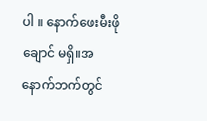ပါ ။ နောက်ဖေးမီးဖိုချောင် မရှိ။အနောက်ဘက်တွင်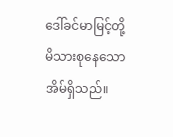ဒေါ်ခင်မာမြင့်တို့မိသားစုနေသော အိမ်ရှိသည်။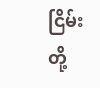ငြိမ်းတို့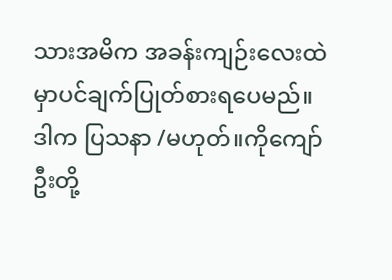သားအမိက အခန်းကျဉ်းလေးထဲမှာပင်ချက်ပြုတ်စားရပေမည်။ဒါက ပြသနာ /မဟုတ်။ကိုကျော်ဦးတို့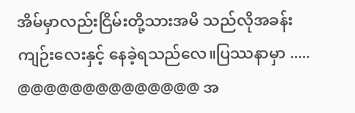အိမ်မှာလည်းငြိမ်းတို့သားအမိ သည်လိုအခန်း ကျဉ်းလေးနှင့် နေခဲ့ရသည်လေ။ပြဿနာမှာ ..... @@@@@@@@@@@@@@ အ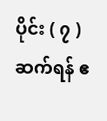ပိုင်း ( ၇ ) ဆက်ရန် ဧ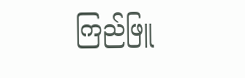ကြည်ဖြူ